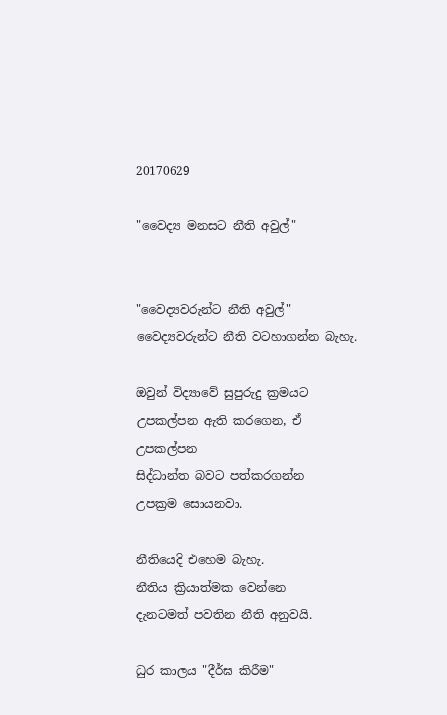20170629

"වෛද්‍ය මනසට නීති අවුල්"


"වෛද්‍යවරුන්ට නීති අවුල්"
වෛද්‍යවරුන්ට නීති වටහාගන්න බැහැ.

ඔවුන් විද්‍යාවේ සුපුරුදු ක්‍රමයට
උපකල්පන ඇති කරගෙන, ඒ උපකල්පන
සිද්ධාන්ත බවට පත්කරගන්න
උපක්‍රම සොයනවා.

නීතියෙදි එහෙම බැහැ.
නීතිය ක්‍රියාත්මක වෙන්නෙ
දැනටමත් පවතින නීති අනුවයි.

ධුර කාලය "දීර්ඝ කිරීම"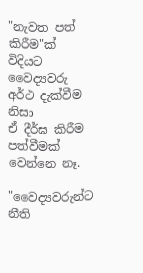"නැවත පත් කිරීම"ක් විදියට
වෛද්‍යවරු අර්ථ දැක්වීම නිසා
ඒ දීර්ඝ කිරීම පත්වීමක් වෙන්නෙ නෑ.

"වෛද්‍යවරුන්ට නීති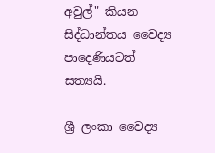අවුල්" කියන
සිද්ධාන්තය වෛද්‍ය පාදෙණියටත් සත්‍යයි.

ශ්‍රී ලංකා වෛද්‍ය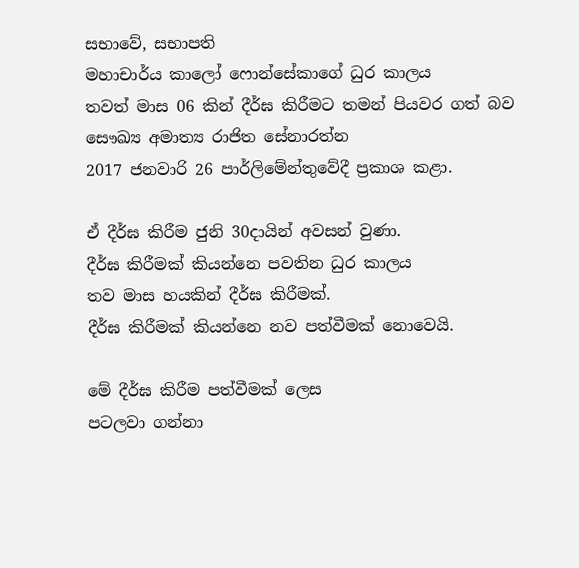සභාවේ, සභාපති
මහාචාර්ය කාලෝ ෆොන්සේකාගේ ධුර කාලය
තවත් මාස 06 කින් දීර්ඝ කිරීමට තමන් පියවර ගත් බව
සෞඛ්‍ය අමාත්‍ය රාජිත සේනාරත්න
2017 ජනවාරි 26 පාර්ලිමේන්තුවේදී ප්‍රකාශ කළා.

ඒ දීර්ඝ කිරීම ජුනි 30දායින් අවසන් වුණා.
දීර්ඝ කිරීමක් කියන්නෙ පවතින ධුර කාලය
තව මාස හයකින් දීර්ඝ කිරීමක්.
දීර්ඝ කිරීමක් කියන්නෙ නව පත්වීමක් නොවෙයි.

මේ දීර්ඝ කිරීම පත්වීමක් ලෙස
පටලවා ගන්නා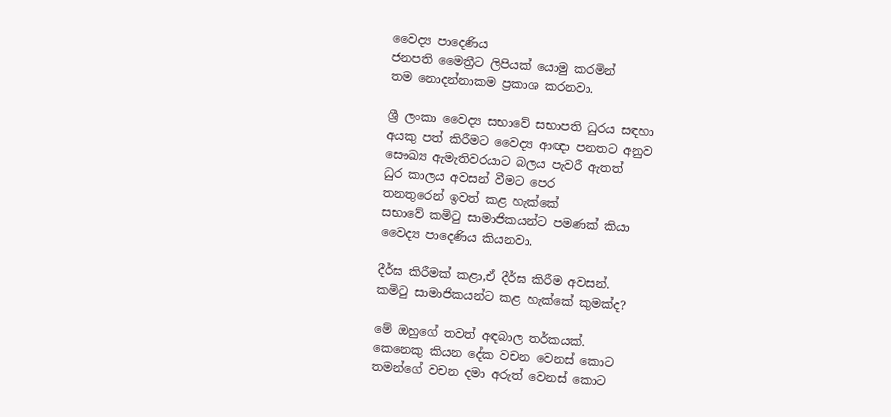වෛද්‍ය පාදෙණිය
ජනපති මෛත්‍රීට ලිපියක් යොමු කරමින්
තම නොදන්නාකම ප්‍රකාශ කරනවා.

ශ්‍රී ලංකා වෛද්‍ය සභාවේ සභාපති ධුරය සඳහා
අයකු පත් කිරීමට වෛද්‍ය ආඥා පනතට අනුව
සෞඛ්‍ය ඇමැතිවරයාට බලය පැවරී ඇතත්
ධුර කාලය අවසන් වීමට පෙර
තනතුරෙන් ඉවත් කළ හැක්කේ
සභාවේ කමිටු සාමාජිකයන්ට පමණක් කියා
වෛද්‍ය පාදෙණිය කියනවා.

දීර්ඝ කිරීමක් කළා,ඒ දීර්ඝ කිරීම අවසන්.
කමිටු සාමාජිකයන්ට කළ හැක්කේ කුමක්ද?

මේ ඔහුගේ තවත් අඳබාල තර්කයක්.
කෙනෙකු කියන දේක වචන වෙනස් කොට
තමන්ගේ වචන දමා අරුත් වෙනස් කොට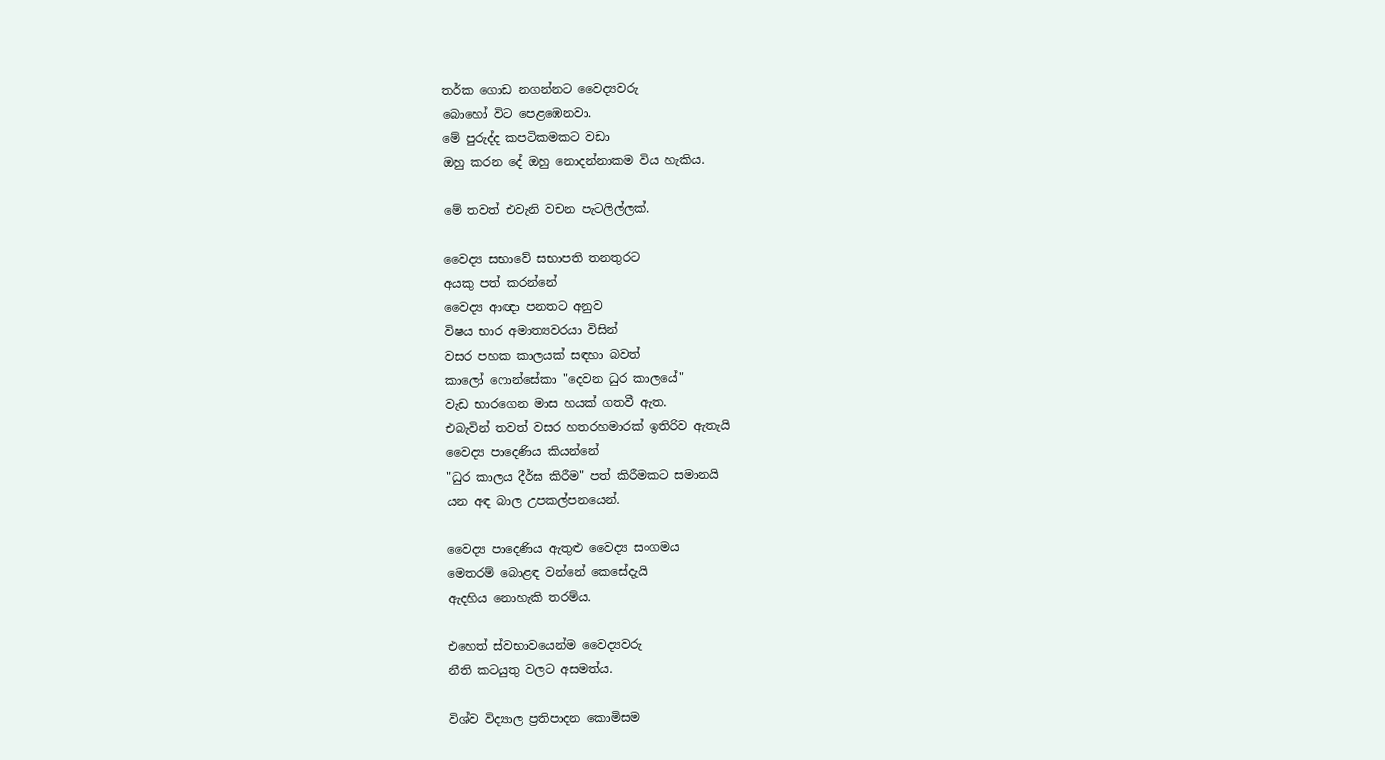තර්ක ගොඩ නගන්නට වෛද්‍යවරු
බොහෝ විට පෙළඹෙනවා.
මේ පුරුද්ද කපටිකමකට වඩා
ඔහු කරන දේ ඔහු නොදන්නාකම විය හැකිය.

මේ තවත් එවැනි වචන පැටලිල්ලක්.

වෛද්‍ය සභාවේ සභාපති තනතුරට
අයකු පත් කරන්නේ
වෛද්‍ය ආඥා පනතට අනුව
විෂය භාර අමාත්‍යවරයා විසින්
වසර පහක කාලයක් සඳහා බවත්
කාලෝ ෆොන්සේකා "දෙවන ධුර කාලයේ"
වැඩ භාරගෙන මාස හයක් ගතවී ඇත.
එබැවින් තවත් වසර හතරහමාරක් ඉතිරිව ඇතැයි
වෛද්‍ය පාදෙණිය කියන්නේ
"ධුර කාලය දීර්ඝ කිරීම" පත් කිරීමකට සමානයි
යන අඳ බාල උපකල්පනයෙන්.

වෛද්‍ය පාදෙණිය ඇතුළු වෛද්‍ය සංගමය
මෙතරම් බොළඳ වන්නේ කෙසේදැයි
ඇදහිය නොහැකි තරම්ය.

එහෙත් ස්වභාවයෙන්ම වෛද්‍යවරු
නීති කටයුතු වලට අසමත්ය.

විශ්ව විද්‍යාල ප්‍රතිපාදන කොමිසම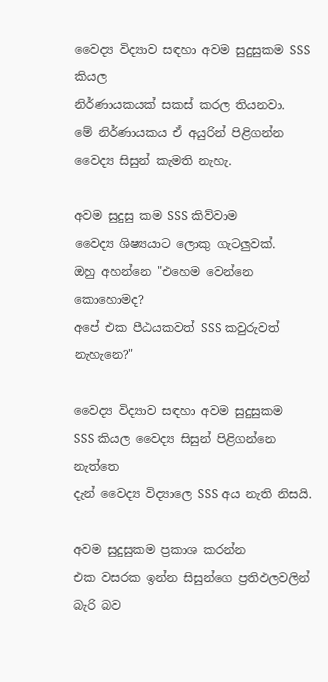වෛද්‍ය විද්‍යාව සඳහා අවම සුදුසුකම SSS කියල
නිර්ණායකයක් සකස් කරල තියනවා.
මේ නිර්ණායකය ඒ අයුරින් පිළිගන්න
වෛද්‍ය සිසුන් කැමති නැහැ.

අවම සුදුසු කම SSS කිව්වාම
වෛද්‍ය ශිෂ්‍යයාට ලොකු ගැටලුවක්.
ඔහු අහන්නෙ "එහෙම වෙන්නෙ කොහොමද?
අපේ එක පීඨයකවත් SSS කවුරුවත් නැහැනෙ?"

වෛද්‍ය විද්‍යාව සඳහා අවම සුදුසුකම
SSS කියල වෛද්‍ය සිසුන් පිළිගන්නෙ නැත්තෙ
දැන් වෛද්‍ය විද්‍යාලෙ SSS අය නැති නිසයි.

අවම සුදුසුකම ප්‍රකාශ කරන්න
එක වසරක ඉන්න සිසුන්ගෙ ප්‍රතිඵලවලින් බැරි බව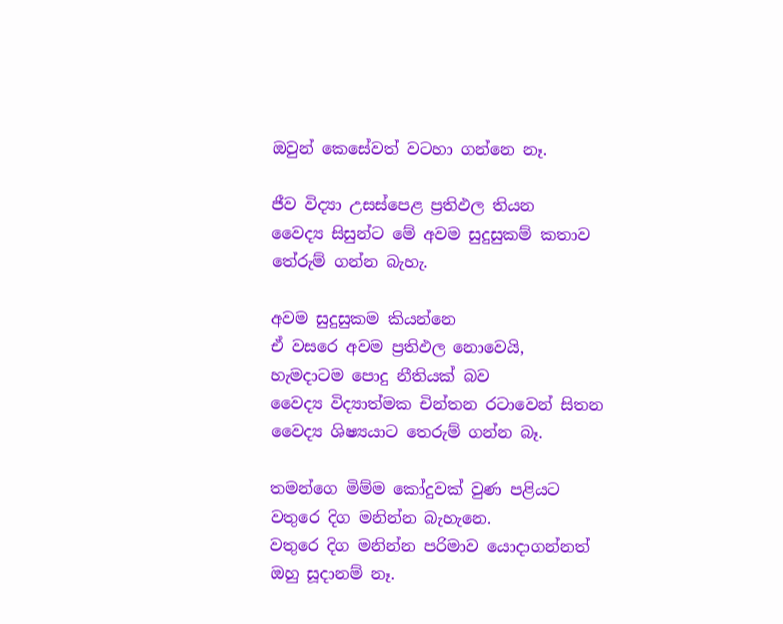ඔවුන් කෙසේවත් වටහා ගන්නෙ නෑ.

ජීව විද්‍යා උසස්පෙළ ප්‍රතිඵල තියන
වෛද්‍ය සිසුන්ට මේ අවම සුදුසුකම් කතාව
තේරුම් ගන්න බැහැ.

අවම සුදුසුකම කියන්නෙ
ඒ වසරෙ අවම ප්‍රතිඵල නොවෙයි,
හැමදාටම පොදු නීතියක් බව
වෛද්‍ය විද්‍යාත්මක චින්තන රටාවෙන් සිතන
වෛද්‍ය ශිෂ්‍යයාට තෙරුම් ගන්න බෑ.

තමන්ගෙ මිම්ම කෝදුවක් වුණ පළියට
වතුරෙ දිග මනින්න බැහැනෙ.
වතුරෙ දිග මනින්න පරිමාව යොදාගන්නත්
ඔහු සූදානම් නෑ.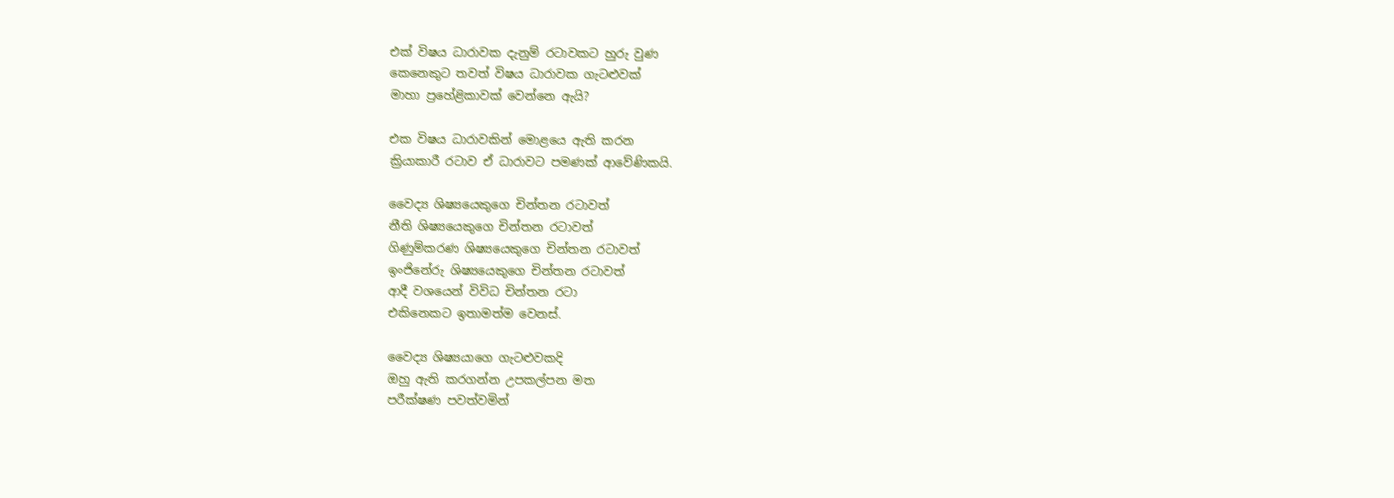එක් විෂය ධාරාවක දැනුම් රටාවකට හුරු වුණ
කෙනෙකුට තවත් විෂය ධාරාවක ගැටළුවක්
මාහා ප්‍රහේළිකාවක් වෙන්නෙ ඇයි?

එක විෂය ධාරාවකින් මොළයෙ ඇති කරන
ක්‍රියාකාරී රටාව ඒ ධාරාවට පමණක් ආවේණිකයි.

වෛද්‍ය ශිෂ්‍යයෙකුගෙ චින්තන රටාවත්
නීති ශිෂ්‍යයෙකුගෙ චින්තන රටාවත්
ගිණුම්කරණ ශිෂ්‍යයෙකුගෙ චින්තන රටාවත්
ඉංජිනේරු ශිෂ්‍යයෙකුගෙ චින්තන රටාවත්
ආදී වශයෙන් විවිධ චින්තන රටා
එකිනෙකට ඉතාමත්ම වෙනස්.

වෛද්‍ය ශිෂ්‍යයාගෙ ගැටළුවකදි
ඔහු ඇති කරගන්න උපකල්පන මත
පරීක්ෂණ පවත්වමින්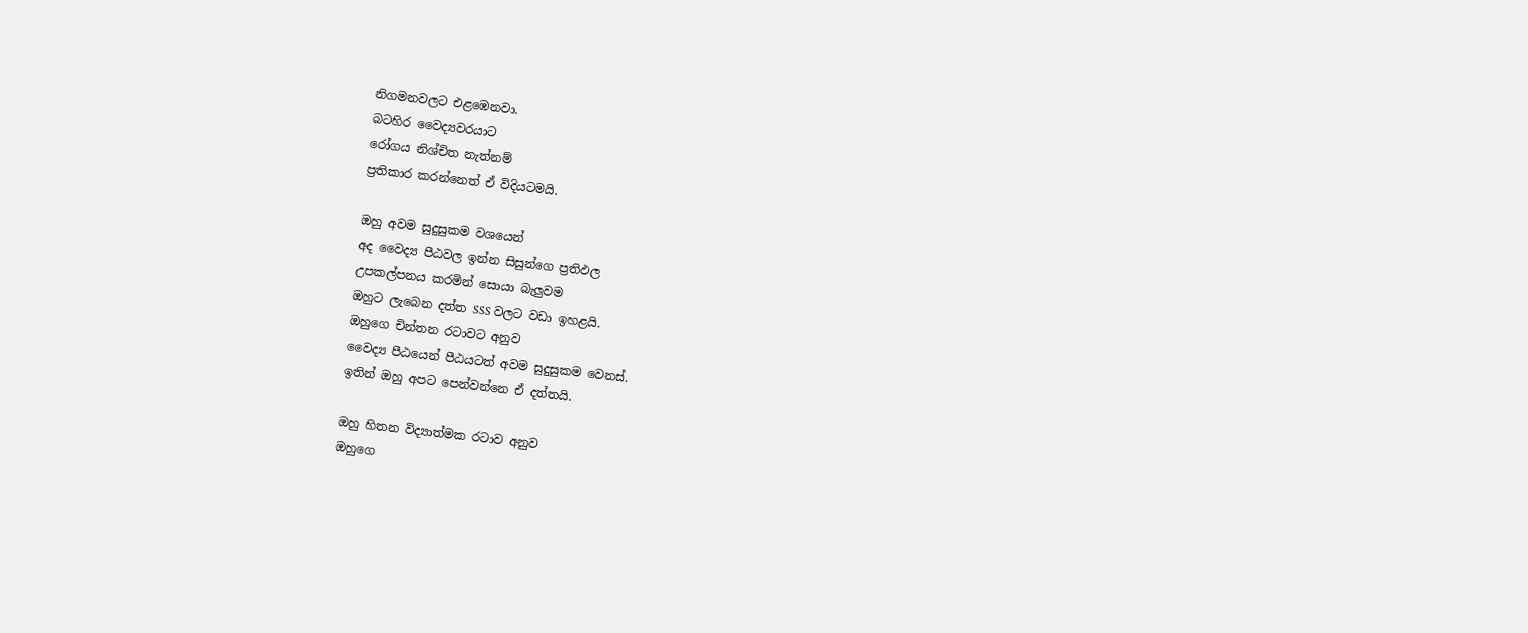නිගමනවලට එළඹෙනවා.
බටහිර වෛද්‍යවරයාට
රෝගය නිශ්චිත නැත්නම්
ප්‍රතිකාර කරන්නෙත් ඒ විදියටමයි.

ඔහු අවම සුදුසුකම වශයෙන්
අද වෛද්‍ය පීඨවල ඉන්න සිසුන්ගෙ ප්‍රතිඵල
උපකල්පනය කරමින් සොයා බැලුවම
ඔහුට ලැබෙන දත්ත SSS වලට වඩා ඉහළයි.
ඔහුගෙ චින්තන රටාවට අනුව
වෛද්‍ය පීඨයෙන් පීඨයටත් අවම සුදුසුකම වෙනස්.
ඉතින් ඔහු අපට පෙන්වන්නෙ ඒ දත්තයි.

ඔහු හිතන විද්‍යාත්මක රටාව අනුව
ඔහුගෙ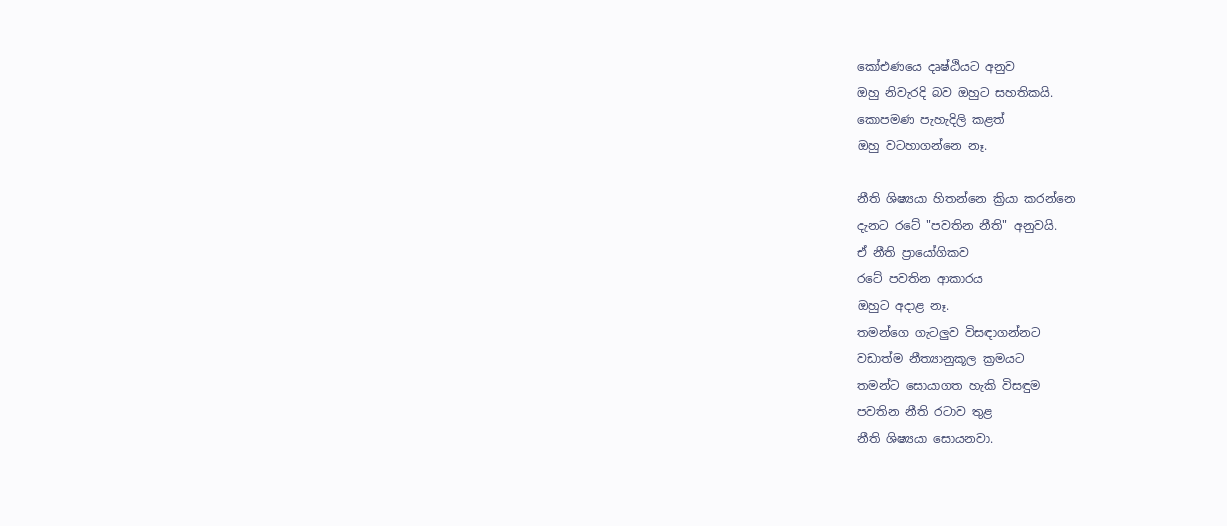කෝඑණයෙ දෘෂ්ඨියට අනුව
ඔහු නිවැරදි බව ඔහුට සහතිකයි.
කොපමණ පැහැදිලි කළත්
ඔහු වටහාගන්නෙ නෑ.

නීති ශිෂ්‍යයා හිතන්නෙ ක්‍රියා කරන්නෙ
දැනට රටේ "පවතින නීති" අනුවයි.
ඒ නීති ප්‍රායෝගිකව
රටේ පවතින ආකාරය
ඔහුට අදාළ නෑ.
තමන්ගෙ ගැටලුව විසඳාගන්නට
වඩාත්ම නීත්‍යානුකූල ක්‍රමයට
තමන්ට සොයාගත හැකි විසඳුම
පවතින නීති රටාව තුළ
නීති ශිෂ්‍යයා සොයනවා.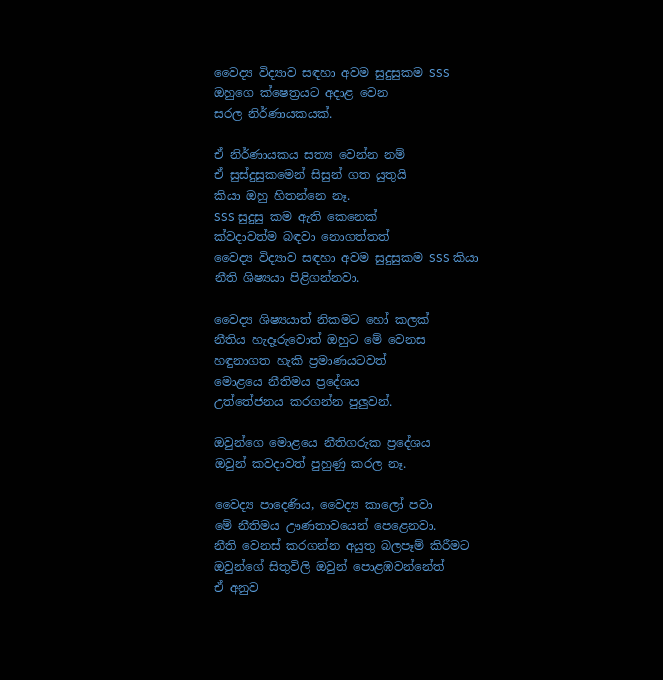වෛද්‍ය විද්‍යාව සඳහා අවම සුදුසුකම SSS
ඔහුගෙ ක්ෂෙත්‍රයට අදාළ වෙන
සරල නිර්ණායකයක්.

ඒ නිර්ණායකය සත්‍ය වෙන්න නම්
ඒ සුස්දුසුකමෙන් සිසුන් ගත යුතුයි
කියා ඔහු හිතන්නෙ නෑ.
SSS සුදුසු කම ඇති කෙනෙක්
ක්වදාවත්ම බඳවා නොගත්තත්
වෛද්‍ය විද්‍යාව සඳහා අවම සුදුසුකම SSS කියා
නීති ශිෂ්‍යයා පිළිගන්නවා.

වෛද්‍ය ශිෂ්‍යයාත් නිකමට හෝ කලක්
නීතිය හැදෑරුවොත් ඔහුට මේ වෙනස
හඳුනාගත හැකි ප්‍රමාණයටවත්
මොළයෙ නීතිමය ප්‍රදේශය
උත්තේජනය කරගන්න පුලුවන්.

ඔවුන්ගෙ මොළයෙ නීතිගරුක ප්‍රදේශය
ඔවුන් කවදාවත් පුහුණු කරල නෑ.

වෛද්‍ය පාදෙණිය, වෛද්‍ය කාලෝ පවා
මේ නීතිමය ඌණතාවයෙන් පෙළෙනවා.
නීති වෙනස් කරගන්න අයුතු බලපෑම් කිරීමට
ඔවුන්ගේ සිතුවිලි ඔවුන් පොළඹවන්නේත්
ඒ අනුව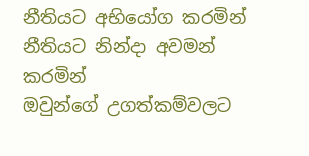නීතියට අභියෝග කරමින්
නීතියට නින්දා අවමන් කරමින්
ඔවුන්ගේ උගත්කම්වලට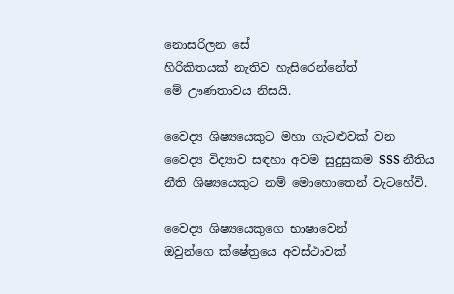නොසරිලන සේ
හිරිකිතයක් නැතිව හැසිරෙන්නේත්
මේ ඌණතාවය නිසයි.

වෛද්‍ය ශිෂ්‍යයෙකුට මහා ගැටළුවක් වන
වෛද්‍ය විද්‍යාව සඳහා අවම සුදුසුකම SSS නීතිය
නීති ශිෂ්‍යයෙකුට නම් මොහොතෙන් වැටහේවි.

වෛද්‍ය ශිෂ්‍යයෙකුගෙ භාෂාවෙන්
ඔවුන්ගෙ ක්ෂේත්‍රයෙ අවස්ථාවක්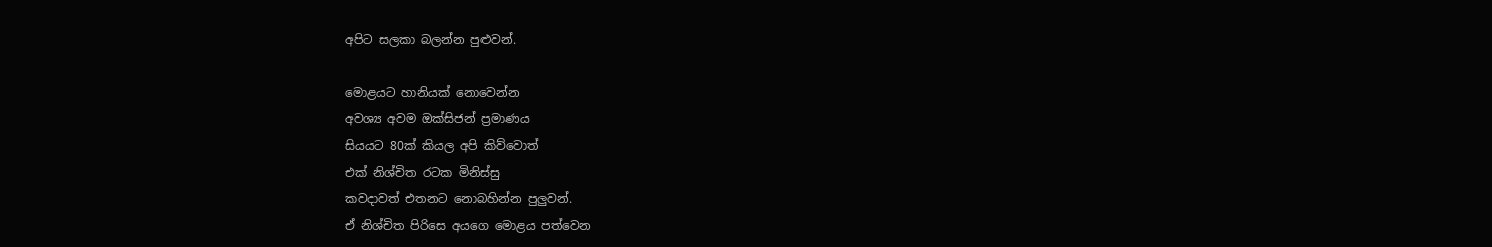අපිට සලකා බලන්න පුළුවන්.

මොළයට හානියක් නොවෙන්න
අවශ්‍ය අවම ඔක්සිජන් ප්‍රමාණය
සියයට 80ක් කියල අපි කිව්වොත්
එක් නිශ්චිත රටක මිනිස්සු
කවදාවත් එතනට නොබහින්න පුලුවන්.
ඒ නිශ්චිත පිරිසෙ අයගෙ මොළය පත්වෙන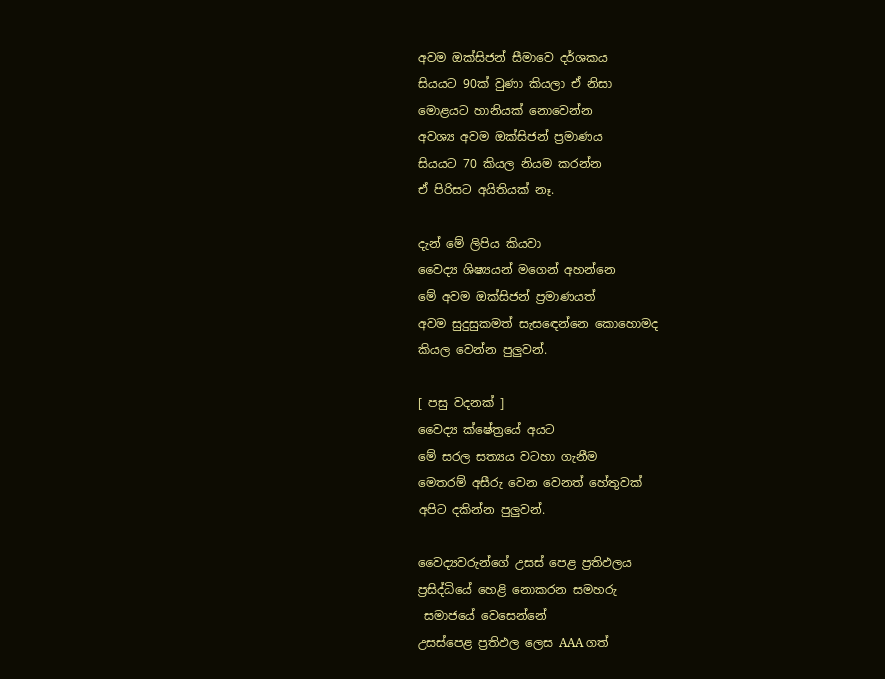අවම ඔක්සිජන් සීමාවෙ දර්ශකය
සියයට 90ක් වුණා කියලා ඒ නිසා
මොළයට හානියක් නොවෙන්න
අවශ්‍ය අවම ඔක්සිජන් ප්‍රමාණය
සියයට 70 කියල නියම කරන්න
ඒ පිරිසට අයිතියක් නෑ.

දැන් මේ ලිපිය කියවා
වෛද්‍ය ශිෂ්‍යයන් මගෙන් අහන්නෙ
මේ අවම ඔක්සිජන් ප්‍රමාණයත්
අවම සුදුසුකමත් සැසඳෙන්නෙ කොහොමද
කියල වෙන්න පුලුවන්.

[ පසු වදනක් ]
වෛද්‍ය ක්ෂේත්‍රයේ අයට
මේ සරල සත්‍යය වටහා ගැනීම
මෙතරම් අසීරු වෙන වෙනත් හේතුවක්
අපිට දකින්න පුලුවන්.

වෛද්‍යවරුන්ගේ උසස් පෙළ ප්‍රතිඵලය
ප්‍රසිද්ධියේ හෙළි නොකරන සමහරු
 සමාජයේ වෙසෙන්නේ
උසස්පෙළ ප්‍රතිඵල ලෙස AAA ගත්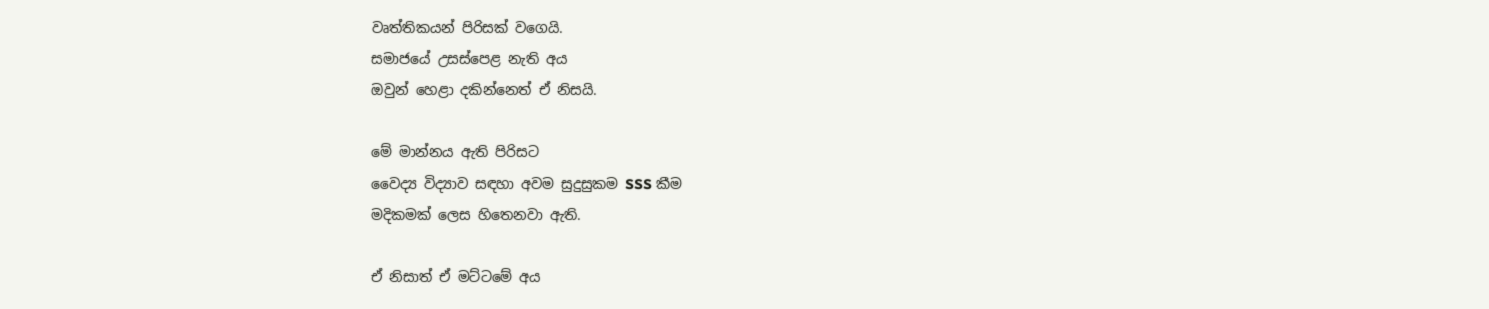වෘත්තිකයන් පිරිසක් වගෙයි.
සමාජයේ උසස්පෙළ නැති අය
ඔවුන් හෙළා දකින්නෙත් ඒ නිසයි.

මේ මාන්නය ඇති පිරිසට
වෛද්‍ය විද්‍යාව සඳහා අවම සුදුසුකම SSS කීම
මදිකමක් ලෙස හිතෙනවා ඇති.

ඒ නිසාත් ඒ මට්ටමේ අය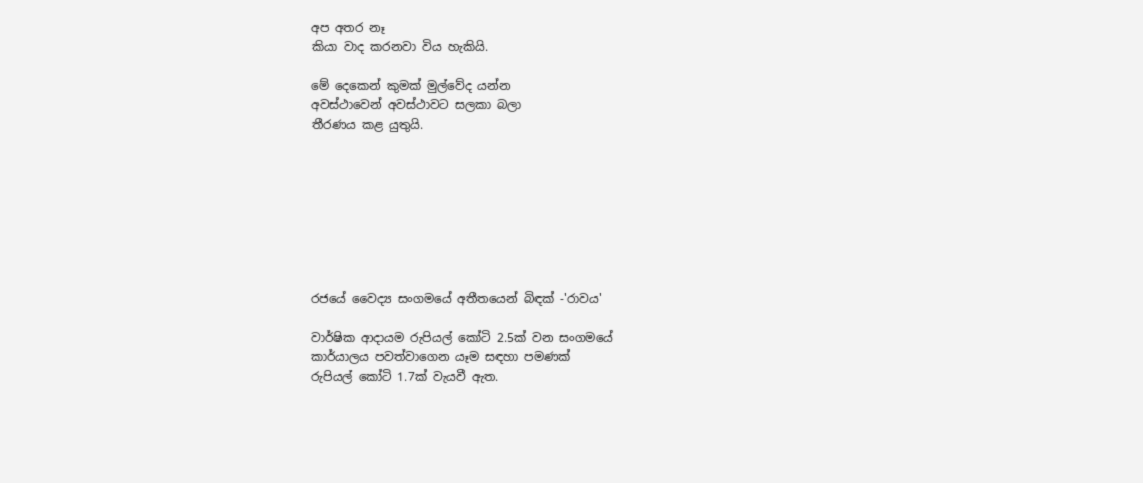අප අතර නෑ
කියා වාද කරනවා විය හැකියි.

මේ දෙකෙන් කුමක් මුල්වේද යන්න
අවස්ථාවෙන් අවස්ථාවට සලකා බලා
තීරණය කළ යුතුයි.








රජයේ වෛද්‍ය සංගමයේ අතීතයෙන් බිඳක් -'රාවය'

වාර්ෂික ආදායම රුපියල් කෝටි 2.5ක් වන සංගමයේ
කාර්යාලය පවත්වාගෙන යෑම සඳහා පමණක්
රුපියල් කෝටි 1.7ක් වැයවී ඇත.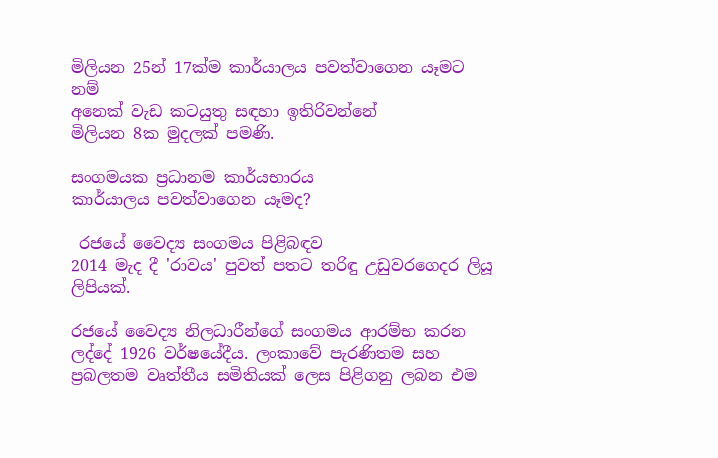මිලියන 25න් 17ක්ම කාර්යාලය පවත්වාගෙන යෑමට නම්
අනෙක් වැඩ කටයුතු සඳහා ඉතිරිවන්නේ
මිලියන 8ක මුදලක් පමණි.

සංගමයක ප්‍රධානම කාර්යභාරය
කාර්යාලය පවත්වාගෙන යෑමද?

 රජයේ වෛද්‍ය සංගමය පිළිබඳව
2014 මැද දී 'රාවය' පුවත් පතට තරිඳු උඩුවරගෙදර ලියූ ලිපියක්.

රජයේ වෛද්‍ය නිලධාරීන්ගේ සංගමය ආරම්භ කරන ලද්දේ 1926 වර්ෂයේදීය. ලංකාවේ පැරණිතම සහ ප්‍රබලතම වෘත්තීය සමිතියක් ලෙස පිළිගනු ලබන එම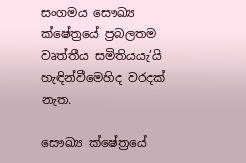සංගමය සෞඛ්‍ය ක්ෂේත්‍රයේ ප්‍රබලතම වෘත්තීය සමිතියයැ’යි හැඳින්වීමෙහිද වරදක් නැත.

සෞඛ්‍ය ක්ෂේත්‍රයේ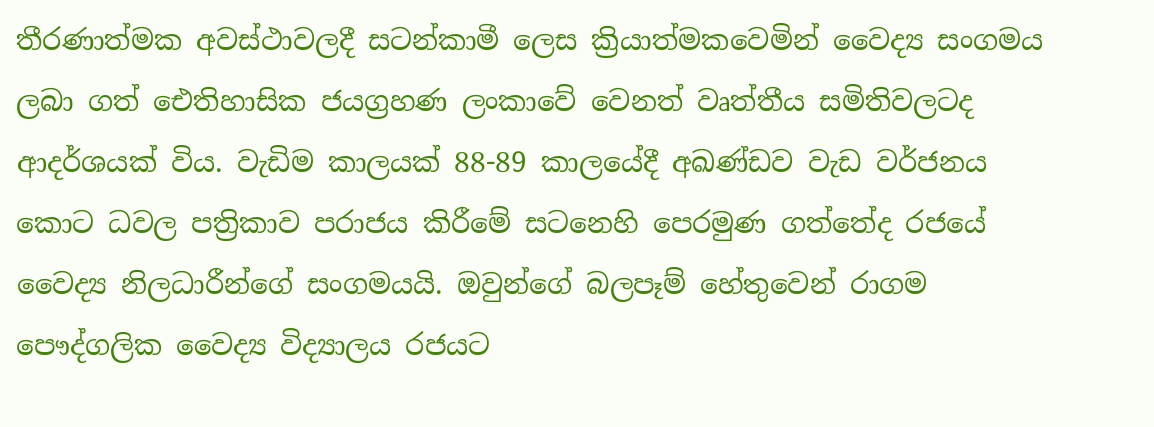තීරණාත්මක අවස්ථාවලදී සටන්කාමී ලෙස ක්‍රියාත්මකවෙමින් වෛද්‍ය සංගමය ලබා ගත් ඓතිහාසික ජයග්‍රහණ ලංකාවේ වෙනත් වෘත්තීය සමිතිවලටද ආදර්ශයක් විය. වැඩිම කාලයක් 88-89 කාලයේදී අඛණ්ඩව වැඩ වර්ජනය කොට ධවල පත්‍රිකාව පරාජය කිරීමේ සටනෙහි පෙරමුණ ගත්තේද රජයේ වෛද්‍ය නිලධාරීන්ගේ සංගමයයි. ඔවුන්ගේ බලපෑම් හේතුවෙන් රාගම පෞද්ගලික වෛද්‍ය විද්‍යාලය රජයට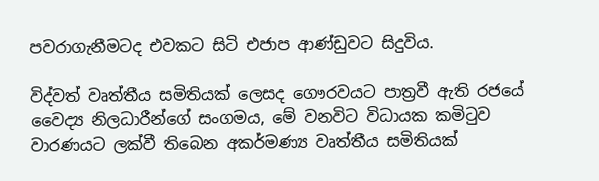පවරාගැනීමටද එවකට සිටි එජාප ආණ්ඩුවට සිදුවිය.

විද්වත් වෘත්තීය සමිතියක් ලෙසද ගෞරවයට පාත්‍රවී ඇති රජයේ වෛද්‍ය නිලධාරීන්ගේ සංගමය, මේ වනවිට විධායක කමිටුව වාරණයට ලක්වී තිබෙන අකර්මණ්‍ය වෘත්තීය සමිතියක්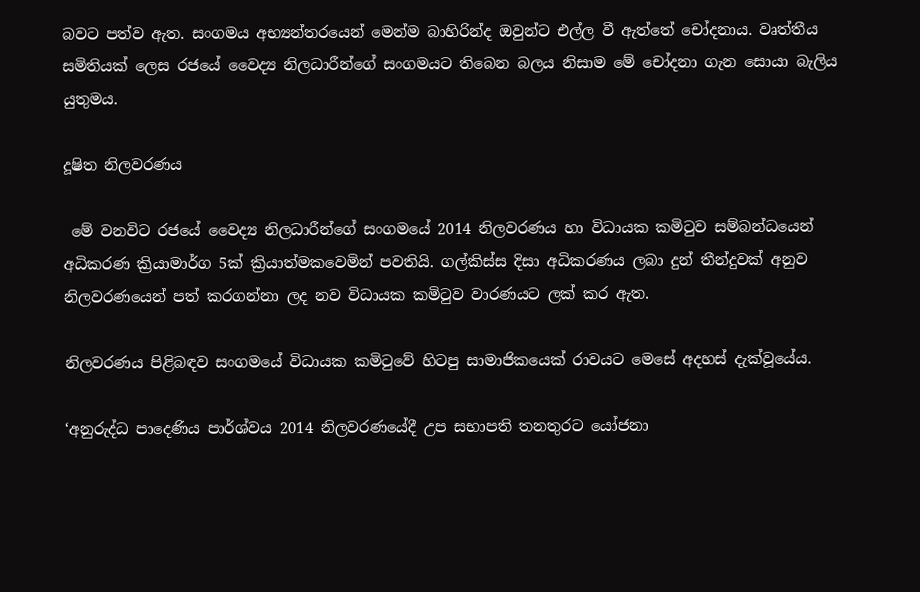බවට පත්ව ඇත. සංගමය අභ්‍යන්තරයෙන් මෙන්ම බාහිරින්ද ඔවුන්ට එල්ල වී ඇත්තේ චෝදනාය. වෘත්තීය සමිතියක් ලෙස රජයේ වෛද්‍ය නිලධාරීන්ගේ සංගමයට තිබෙන බලය නිසාම මේ චෝදනා ගැන සොයා බැලිය යුතුමය.

දූෂිත නිලවරණය

 මේ වනවිට රජයේ වෛද්‍ය නිලධාරීන්ගේ සංගමයේ 2014 නිලවරණය හා විධායක කමිටුව සම්බන්ධයෙන් අධිකරණ ක්‍රියාමාර්ග 5ක් ක්‍රියාත්මකවෙමින් පවතියි. ගල්කිස්ස දිසා අධිකරණය ලබා දුන් තීන්දුවක් අනුව නිලවරණයෙන් පත් කරගන්නා ලද නව විධායක කමිටුව වාරණයට ලක් කර ඇත.

නිලවරණය පිළිබඳව සංගමයේ විධායක කමිටුවේ හිටපු සාමාජිකයෙක් රාවයට මෙසේ අදහස් දැක්වූයේය.

‘අනුරුද්ධ පාදෙණිය පාර්ශ්වය 2014 නිලවරණයේදී උප සභාපති තනතුරට යෝජනා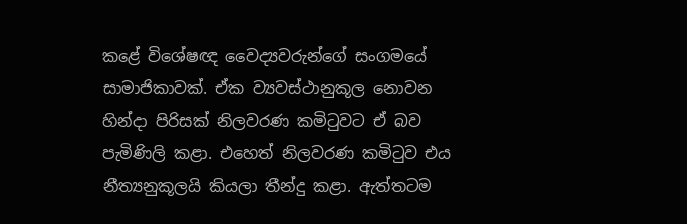කළේ විශේෂඥ වෛද්‍යවරුන්ගේ සංගමයේ සාමාජිකාවක්. ඒක ව්‍යවස්ථානුකූල නොවන හින්දා පිරිසක් නිලවරණ කමිටුවට ඒ බව පැමිණිලි කළා. එහෙත් නිලවරණ කමිටුව එය නීත්‍යනුකූලයි කියලා තීන්දු කළා. ඇත්තටම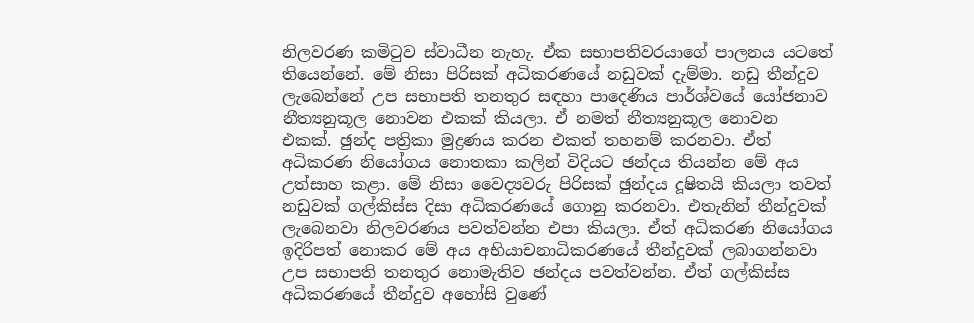නිලවරණ කමිටුව ස්වාධීන නැහැ. ඒක සභාපතිවරයාගේ පාලනය යටතේ තියෙන්නේ. මේ නිසා පිරිසක් අධිකරණයේ නඩුවක් දැම්මා. නඩු තීන්දුව ලැබෙන්නේ උප සභාපති තනතුර සඳහා පාදෙණිය පාර්ශ්වයේ යෝජනාව නීත්‍යනුකූල නොවන එකක් කියලා. ඒ නමත් නීත්‍යනුකූල නොවන එකක්. ඡුන්ද පත්‍රිකා මුද්‍රණය කරන එකත් තහනම් කරනවා. ඒත් අධිකරණ නියෝගය නොතකා කලින් විදියට ඡන්දය තියන්න මේ අය උත්සාහ කළා. මේ නිසා වෛද්‍යවරු පිරිසක් ඡුන්දය දූෂිතයි කියලා තවත් නඩුවක් ගල්කිස්ස දිසා අධිකරණයේ ගොනු කරනවා. එතැනින් තීන්දුවක් ලැබෙනවා නිලවරණය පවත්වන්න එපා කියලා. ඒත් අධිකරණ නියෝගය ඉදිරිපත් නොකර මේ අය අභියාචනාධිකරණයේ තීන්දුවක් ලබාගන්නවා උප සභාපති තනතුර නොමැතිව ඡන්දය පවත්වන්න. ඒත් ගල්කිස්ස අධිකරණයේ තීන්දුව අහෝසි වුණේ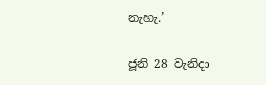නැහැ.’

ජූනි 28 වැනිදා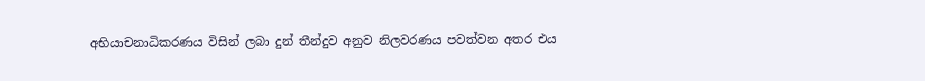අභියාචනාධිකරණය විසින් ලබා දුන් තීන්දුව අනුව නිලවරණය පවත්වන අතර එය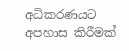අධිකරණයට අපහාස කිරීමක්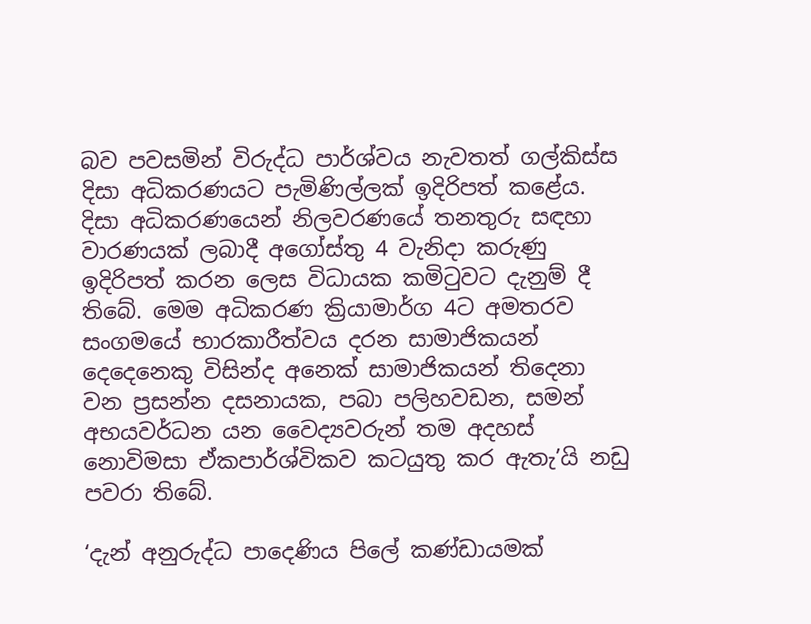බව පවසමින් විරුද්ධ පාර්ශ්වය නැවතත් ගල්කිස්ස දිසා අධිකරණයට පැමිණිල්ලක් ඉදිරිපත් කළේය. දිසා අධිකරණයෙන් නිලවරණයේ තනතුරු සඳහා වාරණයක් ලබාදී අගෝස්තු 4 වැනිදා කරුණු ඉදිරිපත් කරන ලෙස විධායක කමිටුවට දැනුම් දී තිබේ. මෙම අධිකරණ ක්‍රියාමාර්ග 4ට අමතරව සංගමයේ භාරකාරීත්වය දරන සාමාජිකයන් දෙදෙනෙකු විසින්ද අනෙක් සාමාජිකයන් තිදෙනා වන ප්‍රසන්න දසනායක, පබා පලිහවඩන, සමන් අභයවර්ධන යන වෛද්‍යවරුන් තම අදහස් නොවිමසා ඒකපාර්ශ්විකව කටයුතු කර ඇතැ’යි නඩු පවරා තිබේ.

‘දැන් අනුරුද්ධ පාදෙණිය පිලේ කණ්ඩායමක්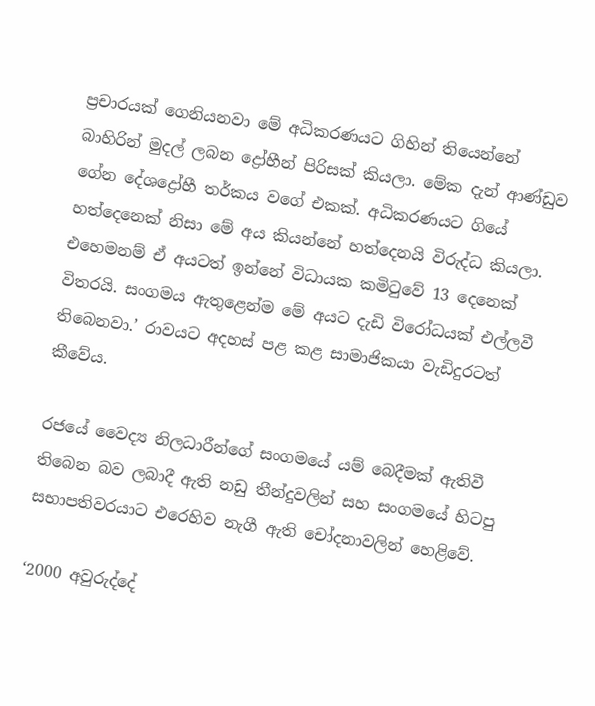ප්‍රචාරයක් ගෙනියනවා මේ අධිකරණයට ගිහින් තියෙන්නේ බාහිරින් මුදල් ලබන ද්‍රෝහීන් පිරිසක් කියලා. මේක දැන් ආණ්ඩුව ගේන දේශද්‍රෝහී තර්කය වගේ එකක්. අධිකරණයට ගියේ හත්දෙනෙක් නිසා මේ අය කියන්නේ හත්දෙනයි විරුද්ධ කියලා. එහෙමනම් ඒ අයටත් ඉන්නේ විධායක කමිටුවේ 13 දෙනෙක් විතරයි. සංගමය ඇතුළෙන්ම මේ අයට දැඩි විරෝධයක් එල්ලවී තිබෙනවා.’ රාවයට අදහස් පළ කළ සාමාජිකයා වැඩිදුරටත් කීවේය.

රජයේ වෛද්‍ය නිලධාරීන්ගේ සංගමයේ යම් බෙදීමක් ඇතිවී තිබෙන බව ලබාදී ඇති නඩු තීන්දුවලින් සහ සංගමයේ හිටපු සභාපතිවරයාට එරෙහිව නැගී ඇති චෝදනාවලින් හෙළිවේ.

‘2000 අවුරුද්දේ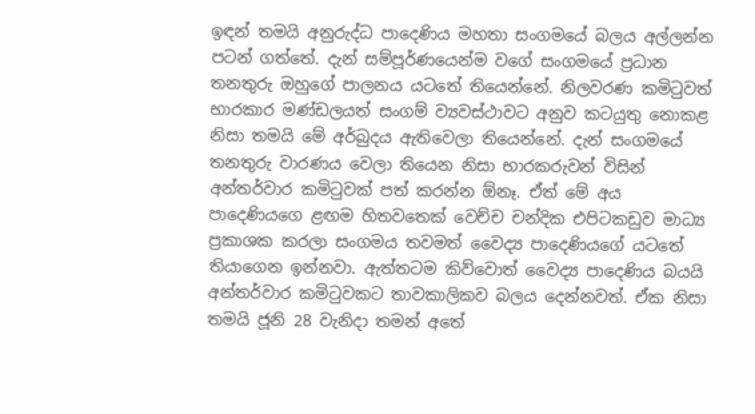ඉඳන් තමයි අනුරුද්ධ පාදෙණිය මහතා සංගමයේ බලය අල්ලන්න පටන් ගත්තේ. දැන් සම්පූර්ණයෙන්ම වගේ සංගමයේ ප්‍රධාන තනතුරු ඔහුගේ පාලනය යටතේ තියෙන්නේ. නිලවරණ කමිටුවත් භාරකාර මණ්ඩලයත් සංගම් ව්‍යවස්ථාවට අනුව කටයුතු නොකළ නිසා තමයි මේ අර්බුදය ඇතිවෙලා තියෙන්නේ. දැන් සංගමයේ තනතුරු වාරණය වෙලා තියෙන නිසා භාරකරුවන් විසින් අන්තර්වාර කමිටුවක් පත් කරන්න ඕනෑ. ඒත් මේ අය පාදෙණියගෙ ළඟම හිතවතෙක් වෙච්ච චන්දික එපිටකඩුව මාධ්‍ය ප්‍රකාශක කරලා සංගමය තවමත් වෛද්‍ය පාදෙණියගේ යටතේ තියාගෙන ඉන්නවා. ඇත්තටම කිව්වොත් වෛද්‍ය පාදෙණිය බයයි අන්තර්වාර කමිටුවකට තාවකාලිකව බලය දෙන්නවත්. ඒක නිසා තමයි ජූනි 28 වැනිදා තමන් අතේ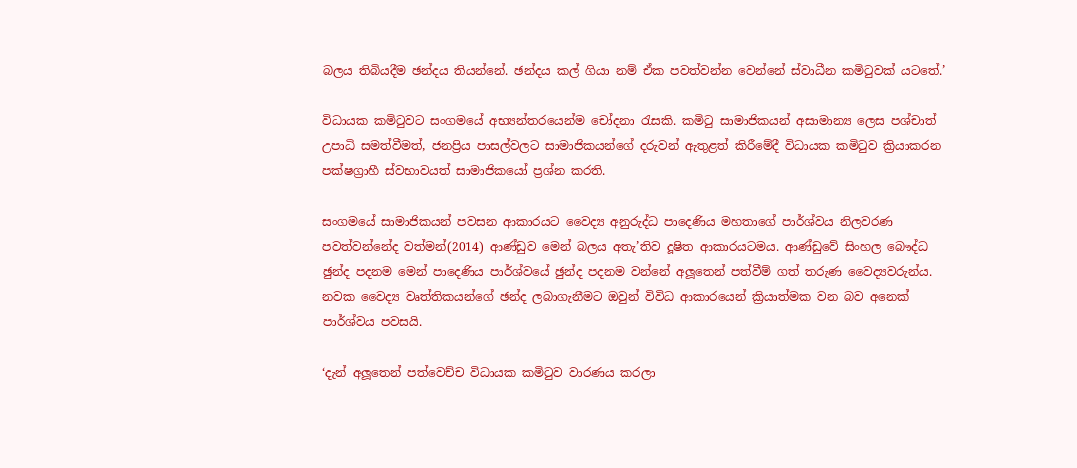බලය තිබියදීම ඡන්දය තියන්නේ. ඡන්දය කල් ගියා නම් ඒක පවත්වන්න වෙන්නේ ස්වාධීන කමිටුවක් යටතේ.’

විධායක කමිටුවට සංගමයේ අභ්‍යන්තරයෙන්ම චෝදනා රැසකි. කමිටු සාමාජිකයන් අසාමාන්‍ය ලෙස පශ්චාත් උපාධි සමත්වීමත්, ජනප්‍රිය පාසල්වලට සාමාජිකයන්ගේ දරුවන් ඇතුළත් කිරීමේදී විධායක කමිටුව ක්‍රියාකරන පක්ෂග්‍රාහී ස්වභාවයත් සාමාජිකයෝ ප්‍රශ්න කරති.

සංගමයේ සාමාජිකයන් පවසන ආකාරයට වෛද්‍ය අනුරුද්ධ පාදෙණිය මහතාගේ පාර්ශ්වය නිලවරණ පවත්වන්නේද වත්මන්(2014) ආණ්ඩුව මෙන් බලය අතැ’තිව දූෂිත ආකාරයටමය. ආණ්ඩුවේ සිංහල බෞද්ධ ඡුන්ද පදනම මෙන් පාදෙණිය පාර්ශ්වයේ ඡුන්ද පදනම වන්නේ අලූතෙන් පත්වීම් ගත් තරුණ වෛද්‍යවරුන්ය. නවක වෛද්‍ය වෘත්තිකයන්ගේ ඡන්ද ලබාගැනීමට ඔවුන් විවිධ ආකාරයෙන් ක්‍රියාත්මක වන බව අනෙක් පාර්ශ්වය පවසයි.

‘දැන් අලූතෙන් පත්වෙච්ච විධායක කමිටුව වාරණය කරලා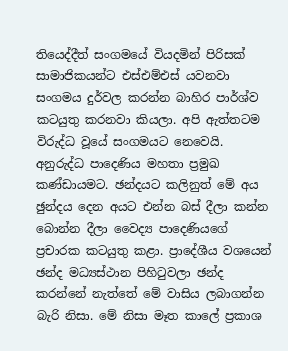තියෙද්දීත් සංගමයේ වියදමින් පිරිසක් සාමාජිකයන්ට එස්එම්එස් යවනවා සංගමය දුර්වල කරන්න බාහිර පාර්ශ්ව කටයුතු කරනවා කියලා. අපි ඇත්තටම විරුද්ධ වූයේ සංගමයට නෙවෙයි. අනුරුද්ධ පාදෙණිය මහතා ප්‍රමුඛ කණ්ඩායමට. ඡන්දයට කලිනුත් මේ අය ඡුන්දය දෙන අයට එන්න බස් දීලා කන්න බොන්න දීලා වෛද්‍ය පාදෙණියගේ ප්‍රචාරක කටයුතු කළා. ප්‍රාදේශීය වශයෙන් ඡන්ද මධ්‍යස්ථාන පිහිටුවලා ඡන්ද කරන්නේ නැත්තේ මේ වාසිය ලබාගන්න බැරි නිසා. මේ නිසා මෑත කාලේ ප්‍රකාශ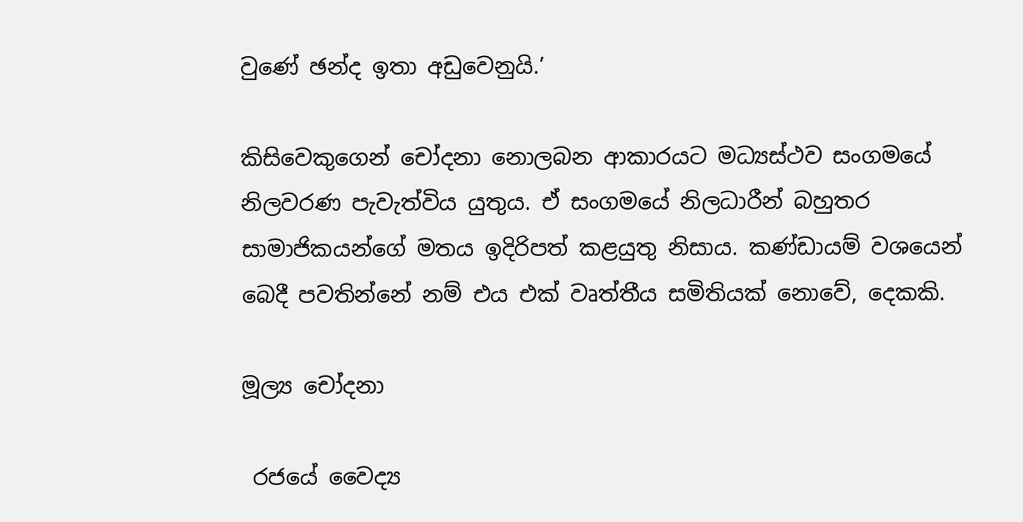වුණේ ඡන්ද ඉතා අඩුවෙනුයි.’

කිසිවෙකුගෙන් චෝදනා නොලබන ආකාරයට මධ්‍යස්ථව සංගමයේ නිලවරණ පැවැත්විය යුතුය. ඒ සංගමයේ නිලධාරීන් බහුතර සාමාජිකයන්ගේ මතය ඉදිරිපත් කළයුතු නිසාය. කණ්ඩායම් වශයෙන් බෙදී පවතින්නේ නම් එය එක් වෘත්තීය සමිතියක් නොවේ, දෙකකි.

මූල්‍ය චෝදනා

 රජයේ වෛද්‍ය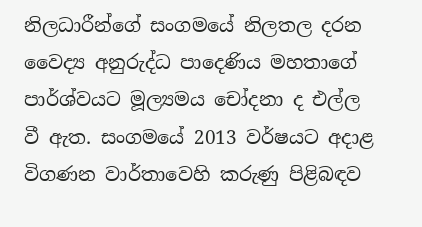නිලධාරීන්ගේ සංගමයේ නිලතල දරන වෛද්‍ය අනුරුද්ධ පාදෙණිය මහතාගේ පාර්ශ්වයට මූල්‍යමය චෝදනා ද එල්ල වී ඇත. සංගමයේ 2013 වර්ෂයට අදාළ විගණන වාර්තාවෙහි කරුණු පිළිබඳව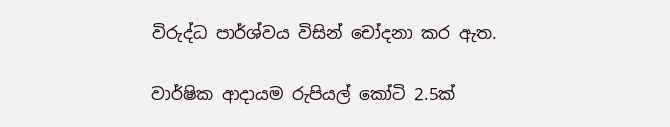විරුද්ධ පාර්ශ්වය විසින් චෝදනා කර ඇත.

වාර්ෂික ආදායම රුපියල් කෝටි 2.5ක්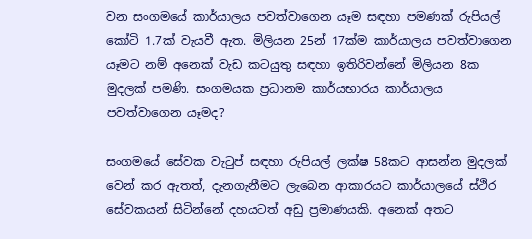වන සංගමයේ කාර්යාලය පවත්වාගෙන යෑම සඳහා පමණක් රුපියල් කෝටි 1.7ක් වැයවී ඇත. මිලියන 25න් 17ක්ම කාර්යාලය පවත්වාගෙන යෑමට නම් අනෙක් වැඩ කටයුතු සඳහා ඉතිරිවන්නේ මිලියන 8ක මුදලක් පමණි. සංගමයක ප්‍රධානම කාර්යභාරය කාර්යාලය පවත්වාගෙන යෑමද?

සංගමයේ සේවක වැටුප් සඳහා රුපියල් ලක්ෂ 58කට ආසන්න මුදලක් වෙන් කර ඇතත්, දැනගැනීමට ලැබෙන ආකාරයට කාර්යාලයේ ස්ථිර සේවකයන් සිටින්නේ දහයටත් අඩු ප්‍රමාණයකි. අනෙක් අතට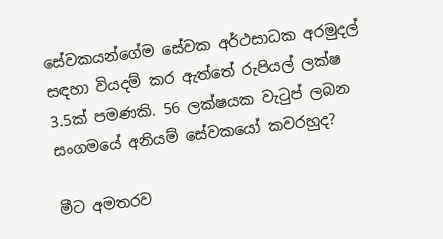සේවකයන්ගේම සේවක අර්ථසාධක අරමුදල් සඳහා වියදම් කර ඇත්තේ රුපියල් ලක්ෂ 3.5ක් පමණකි. 56 ලක්ෂයක වැටුප් ලබන සංගමයේ අනියම් සේවකයෝ කවරහුද?

මීට අමතරව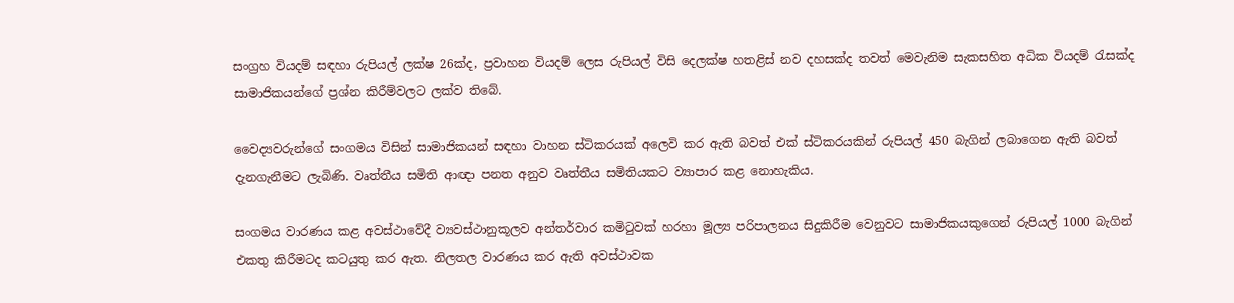සංග්‍රහ වියදම් සඳහා රුපියල් ලක්ෂ 26ක්ද, ප්‍රවාහන වියදම් ලෙස රුපියල් විසි දෙලක්ෂ හතළිස් නව දහසක්ද තවත් මෙවැනිම සැකසහිත අධික වියදම් රැසක්ද සාමාජිකයන්ගේ ප්‍රශ්න කිරීම්වලට ලක්ව තිබේ.

වෛද්‍යවරුන්ගේ සංගමය විසින් සාමාජිකයන් සඳහා වාහන ස්ටිකරයක් අලෙවි කර ඇති බවත් එක් ස්ටිකරයකින් රුපියල් 450 බැගින් ලබාගෙන ඇති බවත් දැනගැනීමට ලැබිණි. වෘත්තීය සමිති ආඥා පනත අනුව වෘත්තීය සමිතියකට ව්‍යාපාර කළ නොහැකිය.

සංගමය වාරණය කළ අවස්ථාවේදී ව්‍යවස්ථානුකූලව අන්තර්වාර කමිටුවක් හරහා මූල්‍ය පරිපාලනය සිදුකිරීම වෙනුවට සාමාජිකයකුගෙන් රුපියල් 1000 බැගින් එකතු කිරීමටද කටයුතු කර ඇත. නිලතල වාරණය කර ඇති අවස්ථාවක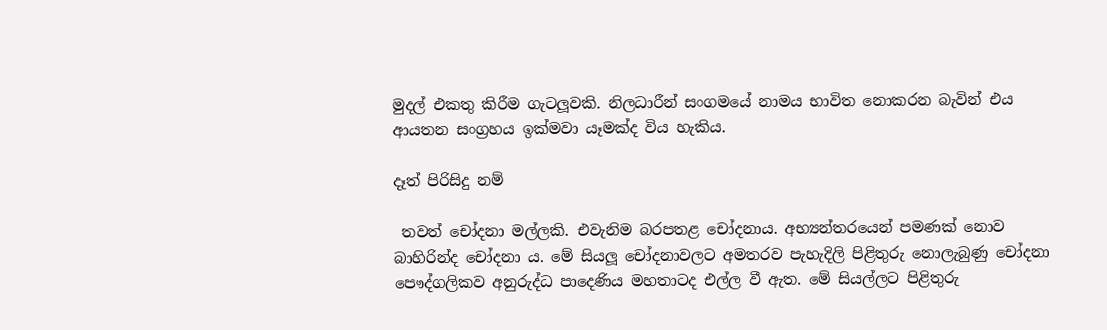මුදල් එකතු කිරීම ගැටලූවකි. නිලධාරීන් සංගමයේ නාමය භාවිත නොකරන බැවින් එය ආයතන සංග්‍රහය ඉක්මවා යෑමක්ද විය හැකිය.

දෑත් පිරිසිදු නම්

 තවත් චෝදනා මල්ලකි. එවැනිම බරපතළ චෝදනාය. අභ්‍යන්තරයෙන් පමණක් නොව බාහිරින්ද චෝදනා ය. මේ සියලූ චෝදනාවලට අමතරව පැහැදිලි පිළිතුරු නොලැබුණු චෝදනා පෞද්ගලිකව අනුරුද්ධ පාදෙණිය මහතාටද එල්ල වී ඇත. මේ සියල්ලට පිළිතුරු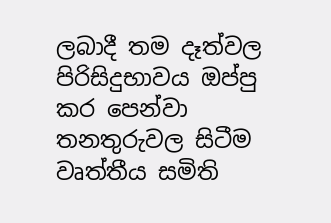ලබාදී තම දෑත්වල පිරිසිදුභාවය ඔප්පු කර පෙන්වා තනතුරුවල සිටීම වෘත්තීය සමිති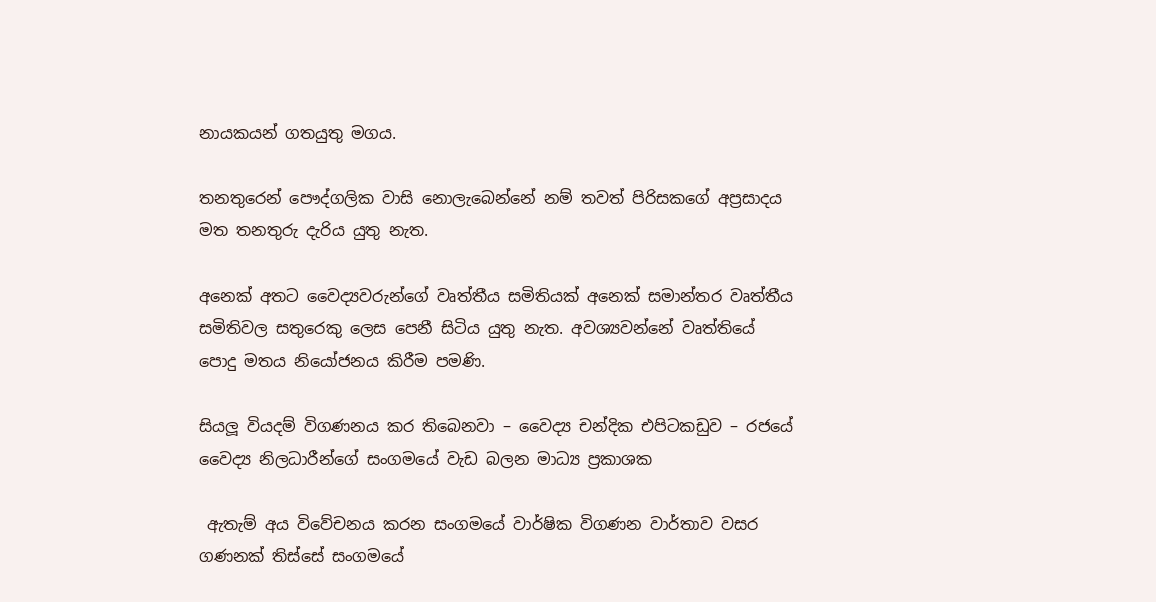නායකයන් ගතයුතු මගය.

තනතුරෙන් පෞද්ගලික වාසි නොලැබෙන්නේ නම් තවත් පිරිසකගේ අප්‍රසාදය මත තනතුරු දැරිය යුතු නැත.

අනෙක් අතට වෛද්‍යවරුන්ගේ වෘත්තීය සමිතියක් අනෙක් සමාන්තර වෘත්තීය සමිතිවල සතුරෙකු ලෙස පෙනී සිටිය යුතු නැත. අවශ්‍යවන්නේ වෘත්තියේ පොදු මතය නියෝජනය කිරීම පමණි.

සියලූ වියදම් විගණනය කර තිබෙනවා – වෛද්‍ය චන්දික එපිටකඩුව – රජයේ වෛද්‍ය නිලධාරීන්ගේ සංගමයේ වැඩ බලන මාධ්‍ය ප්‍රකාශක

 ඇතැම් අය විවේචනය කරන සංගමයේ වාර්ෂික විගණන වාර්තාව වසර ගණනක් තිස්සේ සංගමයේ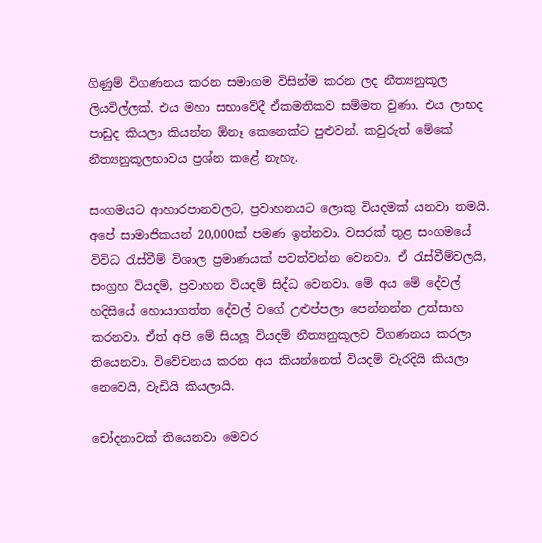ගිණුම් විගණනය කරන සමාගම විසින්ම කරන ලද නීත්‍යනුකූල ලියවිල්ලක්. එය මහා සභාවේදී ඒකමතිකව සම්මත වුණා. එය ලාභද පාඩුද කියලා කියන්න ඕනෑ කෙනෙක්ට පුළුවන්. කවුරුත් මේකේ නීත්‍යනුකූලභාවය ප්‍රශ්න කළේ නැහැ.

සංගමයට ආහාරපානවලට, ප්‍රවාහනයට ලොකු වියදමක් යනවා තමයි. අපේ සාමාජිකයන් 20,000ක් පමණ ඉන්නවා. වසරක් තුළ සංගමයේ විවිධ රැස්වීම් විශාල ප්‍රමාණයක් පවත්වන්න වෙනවා. ඒ රැස්වීම්වලයි, සංග්‍රහ වියදම්, ප්‍රවාහන වියදම් සිද්ධ වෙනවා. මේ අය මේ දේවල් හදිසියේ හොයාගත්ත දේවල් වගේ උළුප්පලා පෙන්නන්න උත්සාහ කරනවා. ඒත් අපි මේ සියලූ වියදම් නීත්‍යනුකූලව විගණනය කරලා තියෙනවා. විවේචනය කරන අය කියන්නෙත් වියදම් වැරදියි කියලා නෙවෙයි, වැඩියි කියලායි.

චෝදනාවක් තියෙනවා මෙවර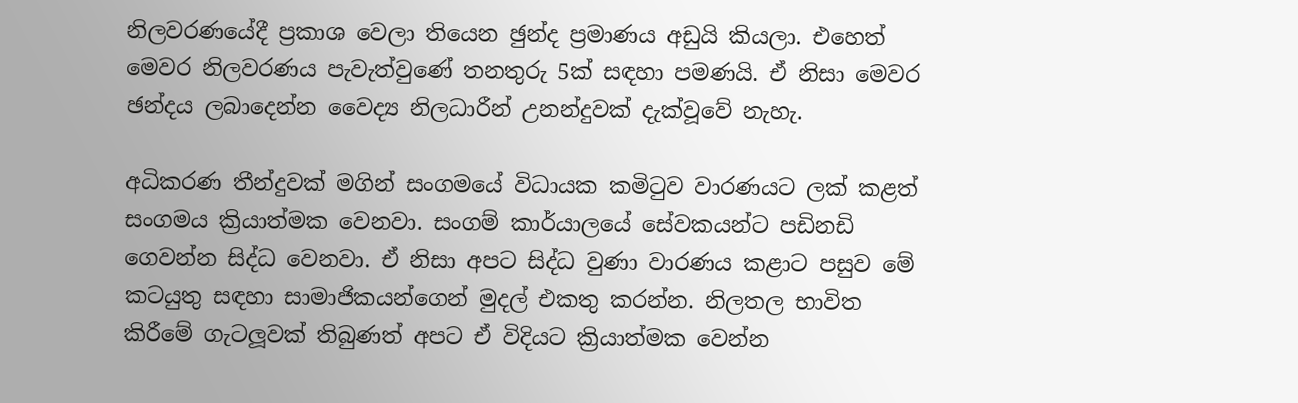නිලවරණයේදී ප්‍රකාශ වෙලා තියෙන ඡුන්ද ප්‍රමාණය අඩුයි කියලා. එහෙත් මෙවර නිලවරණය පැවැත්වුණේ තනතුරු 5ක් සඳහා පමණයි. ඒ නිසා මෙවර ඡන්දය ලබාදෙන්න වෛද්‍ය නිලධාරීන් උනන්දුවක් දැක්වූවේ නැහැ.

අධිකරණ තීන්දුවක් මගින් සංගමයේ විධායක කමිටුව වාරණයට ලක් කළත් සංගමය ක්‍රියාත්මක වෙනවා. සංගම් කාර්යාලයේ සේවකයන්ට පඩිනඩි ගෙවන්න සිද්ධ වෙනවා. ඒ නිසා අපට සිද්ධ වුණා වාරණය කළාට පසුව මේ කටයුතු සඳහා සාමාජිකයන්ගෙන් මුදල් එකතු කරන්න. නිලතල භාවිත කිරීමේ ගැටලූවක් තිබුණත් අපට ඒ විදියට ක්‍රියාත්මක වෙන්න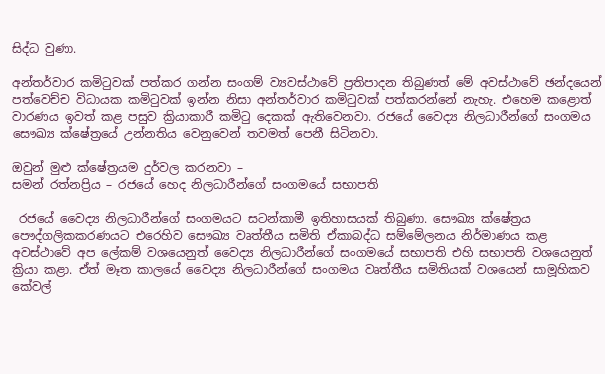සිද්ධ වුණා.

අන්තර්වාර කමිටුවක් පත්කර ගන්න සංගම් ව්‍යවස්ථාවේ ප්‍රතිපාදන තිබුණත් මේ අවස්ථාවේ ඡන්දයෙන් පත්වෙච්ච විධායක කමිටුවක් ඉන්න නිසා අන්තර්වාර කමිටුවක් පත්කරන්නේ නැහැ. එහෙම කළොත් වාරණය ඉවත් කළ පසුව ක්‍රියාකාරී කමිටු දෙකක් ඇතිවෙනවා. රජයේ වෛද්‍ය නිලධාරීන්ගේ සංගමය සෞඛ්‍ය ක්ෂේත්‍රයේ උන්නතිය වෙනුවෙන් තවමත් පෙනී සිටිනවා.

ඔවුන් මුළු ක්ෂේත්‍රයම දුර්වල කරනවා –
සමන් රත්නප්‍රිය – රජයේ හෙද නිලධාරීන්ගේ සංගමයේ සභාපති

 රජයේ වෛද්‍ය නිලධාරීන්ගේ සංගමයට සටන්කාමී ඉතිහාසයක් තිබුණා. සෞඛ්‍ය ක්ෂේත්‍රය පෞද්ගලිකකරණයට එරෙහිව සෞඛ්‍ය වෘත්තීය සමිති ඒකාබද්ධ සම්මේලනය නිර්මාණය කළ අවස්ථාවේ අප ලේකම් වශයෙනුත් වෛද්‍ය නිලධාරීන්ගේ සංගමයේ සභාපති එහි සභාපති වශයෙනුත් ක්‍රියා කළා. ඒත් මෑත කාලයේ වෛද්‍ය නිලධාරීන්ගේ සංගමය වෘත්තීය සමිතියක් වශයෙන් සාමූහිකව කේවල්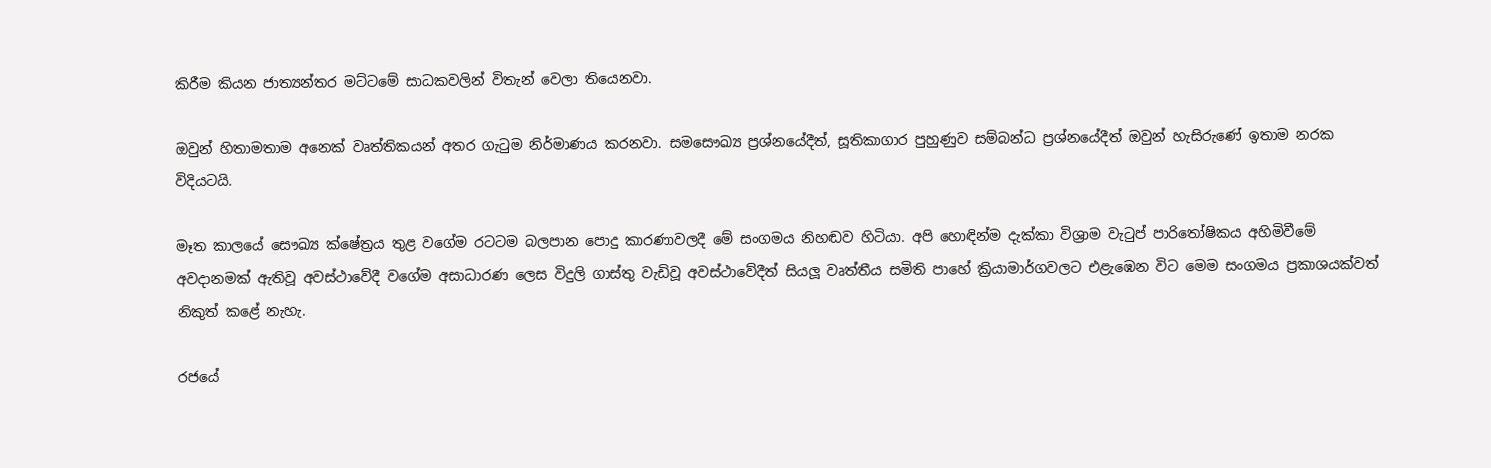කිරීම කියන ජාත්‍යන්තර මට්ටමේ සාධකවලින් විතැන් වෙලා තියෙනවා.

ඔවුන් හිතාමතාම අනෙක් වෘත්තිකයන් අතර ගැටුම නිර්මාණය කරනවා. සමසෞඛ්‍ය ප්‍රශ්නයේදීත්, සූතිකාගාර පුහුණුව සම්බන්ධ ප්‍රශ්නයේදීත් ඔවුන් හැසිරුණේ ඉතාම නරක විදියටයි.

මෑත කාලයේ සෞඛ්‍ය ක්ෂේත්‍රය තුළ වගේම රටටම බලපාන පොදු කාරණාවලදී මේ සංගමය නිහඬව හිටියා. අපි හොඳින්ම දැක්කා විශ්‍රාම වැටුප් පාරිතෝෂිකය අහිමිවීමේ අවදානමක් ඇතිවූ අවස්ථාවේදී වගේම අසාධාරණ ලෙස විදුලි ගාස්තු වැඩිවූ අවස්ථාවේදීත් සියලූ වෘත්තීය සමිති පාහේ ක්‍රියාමාර්ගවලට එළැඹෙන විට මෙම සංගමය ප්‍රකාශයක්වත් නිකුත් කළේ නැහැ.

රජයේ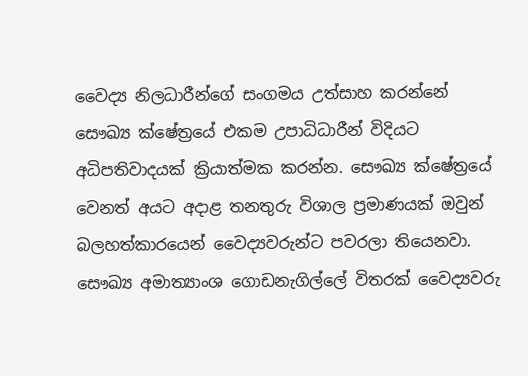වෛද්‍ය නිලධාරීන්ගේ සංගමය උත්සාහ කරන්නේ සෞඛ්‍ය ක්ෂේත්‍රයේ එකම උපාධිධාරීන් විදියට අධිපතිවාදයක් ක්‍රියාත්මක කරන්න. සෞඛ්‍ය ක්ෂේත්‍රයේ වෙනත් අයට අදාළ තනතුරු විශාල ප්‍රමාණයක් ඔවුන් බලහත්කාරයෙන් වෛද්‍යවරුන්ට පවරලා තියෙනවා. සෞඛ්‍ය අමාත්‍යාංශ ගොඩනැගිල්ලේ විතරක් වෛද්‍යවරු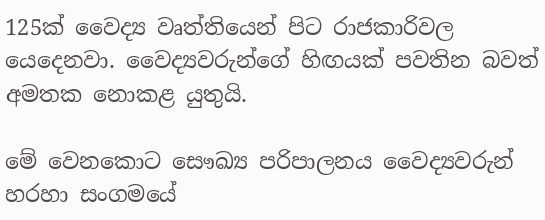125ක් වෛද්‍ය වෘත්තියෙන් පිට රාජකාරිවල යෙදෙනවා. වෛද්‍යවරුන්ගේ හිඟයක් පවතින බවත් අමතක නොකළ යුතුයි.

මේ වෙනකොට සෞඛ්‍ය පරිපාලනය වෛද්‍යවරුන් හරහා සංගමයේ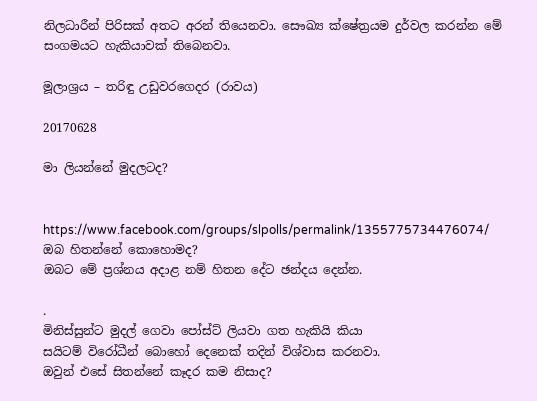නිලධාරීන් පිරිසක් අතට අරන් තියෙනවා. සෞඛ්‍ය ක්ෂේත්‍රයම දුර්වල කරන්න මේ සංගමයට හැකියාවක් තිබෙනවා.

මූලාශ්‍රය – තරිඳු උඩුවරගෙදර (රාවය)

20170628

මා ලියන්නේ මුදලටද?


https://www.facebook.com/groups/slpolls/permalink/1355775734476074/
ඔබ හිතන්නේ කොහොමද?
ඔබට මේ ප්‍රශ්නය අදාළ නම් හිතන දේට ඡන්දය දෙන්න.

.
මිනිස්සුන්ට මුදල් ගෙවා පෝස්ට් ලියවා ගත හැකියි කියා
සයිටම් විරෝධීන් බොහෝ දෙනෙක් තදින් විශ්වාස කරනවා.
ඔවුන් එසේ සිතන්නේ කෑදර කම නිසාද?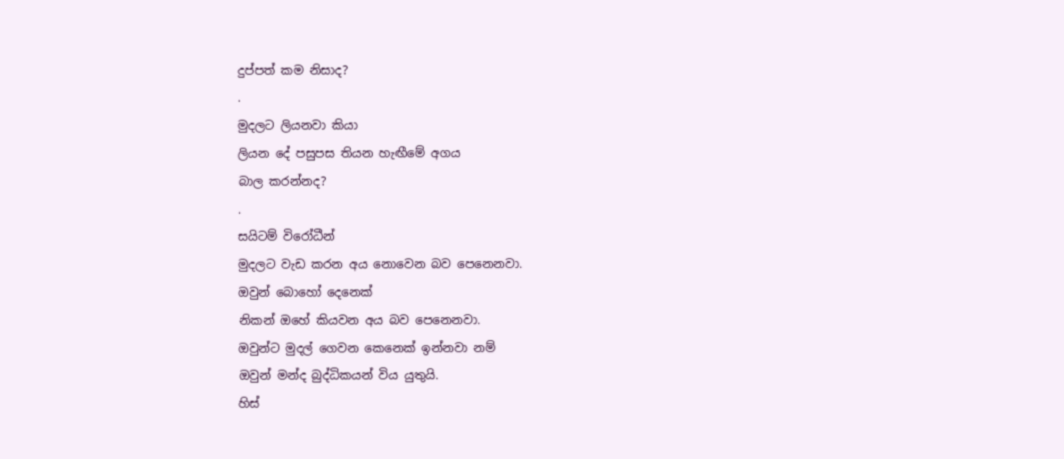දුප්පත් කම නිසාද?
.
මුදලට ලියනවා කියා
ලියන දේ පසුපස තියන හැඟීමේ අගය
බාල කරන්නද?
.
සයිටම් විරෝධීන්
මුදලට වැඩ කරන අය නොවෙන බව පෙනෙනවා.
ඔවුන් බොහෝ දෙනෙක්
නිකන් ඔහේ කියවන අය බව පෙනෙනවා.
ඔවුන්ට මුදල් ගෙවන කෙනෙක් ඉන්නවා නම්
ඔවුන් මන්ද බුද්ධිකයන් විය යුතුයි.
හිස්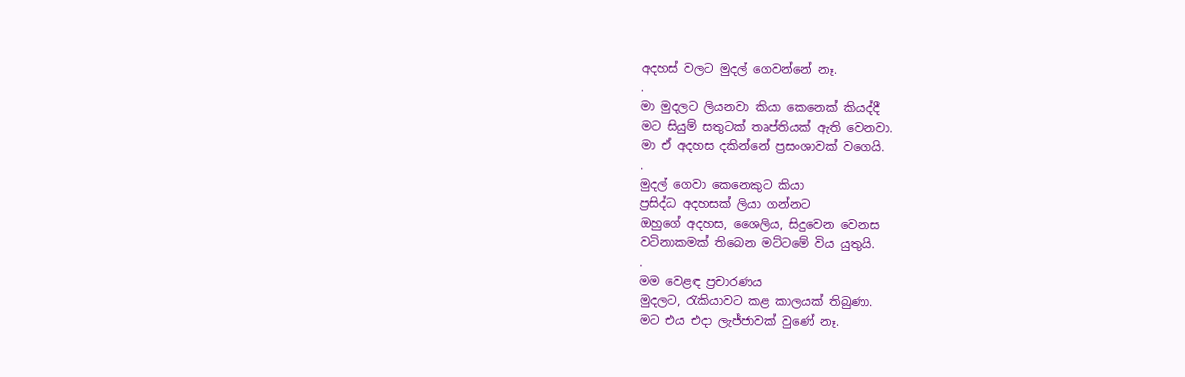අදහස් වලට මුදල් ගෙවන්නේ නෑ.
.
මා මුදලට ලියනවා කියා කෙනෙක් කියද්දී
මට සියුම් සතුටක් තෘප්තියක් ඇති වෙනවා.
මා ඒ අදහස දකින්නේ ප්‍රසංශාවක් වගෙයි.
.
මුදල් ගෙවා කෙනෙකුට කියා
ප්‍රසිද්ධ අදහසක් ලියා ගන්නට
ඔහුගේ අදහස, ශෛලිය, සිදුවෙන වෙනස
වටිනාකමක් තිබෙන මට්ටමේ විය යුතුයි.
.
මම වෙළඳ ප්‍රචාරණය
මුදලට, රැකියාවට කළ කාලයක් තිබුණා.
මට එය එදා ලැජ්ජාවක් වුණේ නෑ.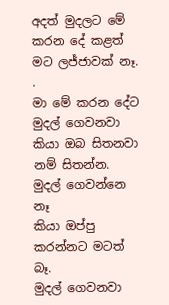අදත් මුදලට මේ කරන දේ කළත්
මට ලජ්ජාවක් නෑ.
.
මා මේ කරන දේට මුදල් ගෙවනවා
කියා ඔබ සිතනවා නම් සිතන්න.
මුදල් ගෙවන්නෙ නෑ
කියා ඔප්පු කරන්නට මටත් බෑ.
මුදල් ගෙවනවා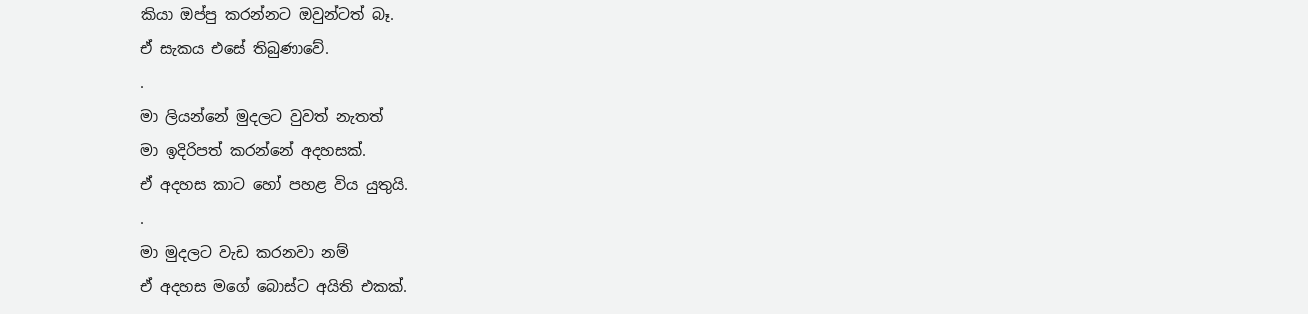කියා ඔප්පු කරන්නට ඔවුන්ටත් බෑ.
ඒ සැකය එසේ තිබුණාවේ.
.
මා ලියන්නේ මුදලට වුවත් නැතත්
මා ඉදිරිපත් කරන්නේ අදහසක්.
ඒ අදහස කාට හෝ පහළ විය යුතුයි.
.
මා මුදලට වැඩ කරනවා නම්
ඒ අදහස මගේ බොස්ට අයිති එකක්.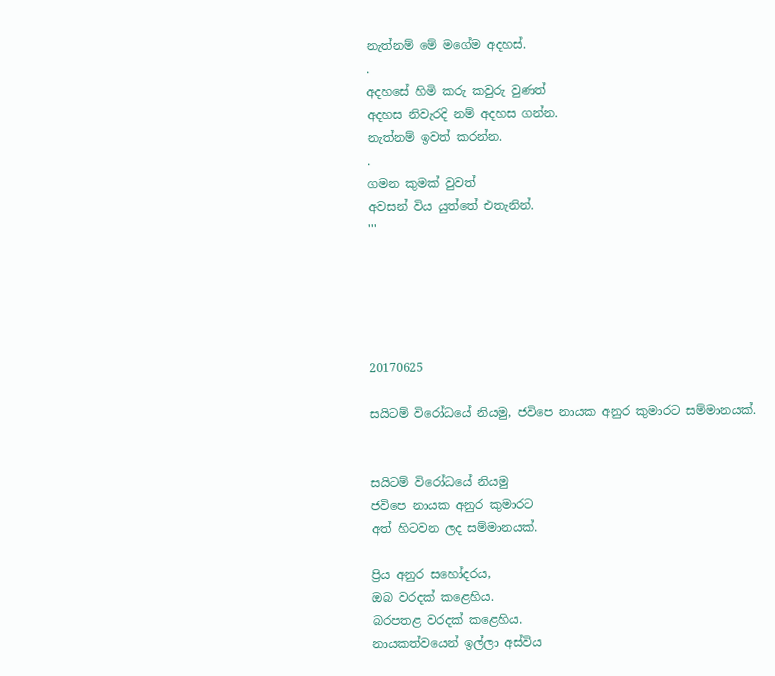නැත්නම් මේ මගේම අදහස්.
.
අදහසේ හිමි කරු කවුරු වුණත්
අදහස නිවැරදි නම් අදහස ගන්න.
නැත්නම් ඉවත් කරන්න.
.
ගමන කුමක් වුවත්
අවසන් විය යුත්තේ එතැනින්.
'''





20170625

සයිටම් විරෝධයේ නියමු, ජවිපෙ නායක අනුර කුමාරට සම්මානයක්.


සයිටම් විරෝධයේ නියමු
ජවිපෙ නායක අනුර කුමාරට
අත් හිටවන ලද සම්මානයක්.

ප්‍රිය අනුර සහෝදරය,
ඔබ වරදක් කළෙහිය.
බරපතළ වරදක් කළෙහිය.
නායකත්වයෙන් ඉල්ලා අස්විය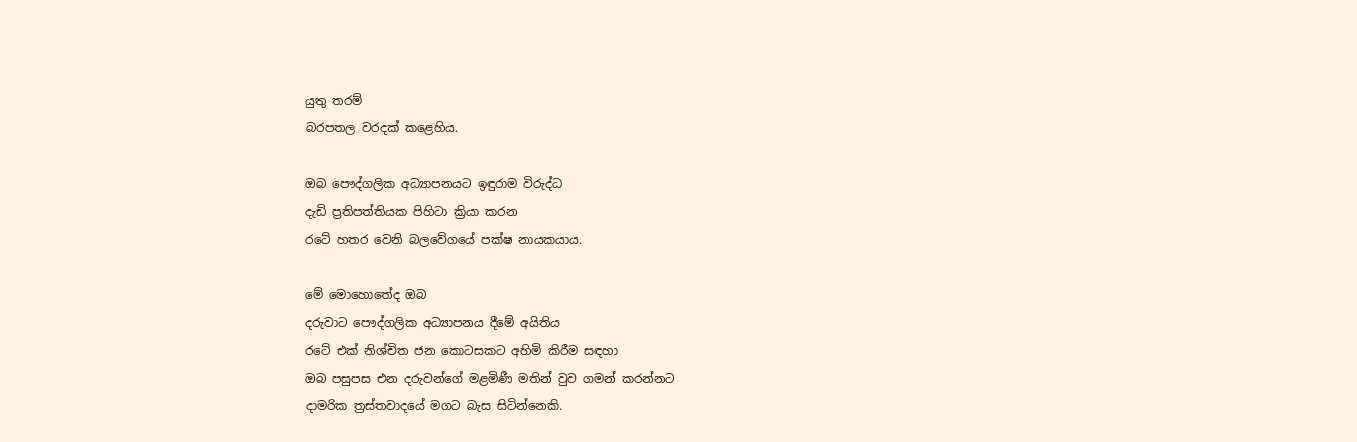යුතු තරම්
බරපතල වරදක් කළෙහිය.

ඔබ පෞද්ගලික අධ්‍යාපනයට ඉඳුරාම විරුද්ධ
දැඩි ප්‍රතිපත්තියක පිහිටා ක්‍රියා කරන
රටේ හතර වෙනි බලවේගයේ පක්ෂ නායකයාය.

මේ මොහොතේද ඔබ
දරුවාට පෞද්ගලික අධ්‍යාපනය දීමේ අයිතිය
රටේ එක් නිශ්චිත ජන කොටසකට අහිමි කිරීම සඳහා
ඔබ පසුපස එන දරුවන්ගේ මළමිණී මතින් වුව ගමන් කරන්නට
දාමරික ත්‍රස්තවාදයේ මගට බැස සිටින්නෙකි.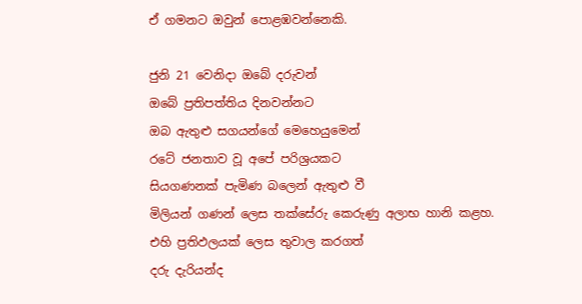ඒ ගමනට ඔවුන් පොළඹවන්නෙකි.

ජුනි 21 වෙනිදා ඔබේ දරුවන්
ඔබේ ප්‍රතිපත්තිය දිනවන්නට
ඔබ ඇතුළු සගයන්ගේ මෙහෙයුමෙන්
රටේ ජනතාව වූ අපේ පරිශ්‍රයකට
සියගණනක් පැමිණ බලෙන් ඇතුළු වී
මිලියන් ගණන් ලෙස තක්සේරු කෙරුණු අලාභ හානි කළහ.
එහි ප්‍රතිඵලයක් ලෙස තුවාල කරගත්
දරු දැරියන්ද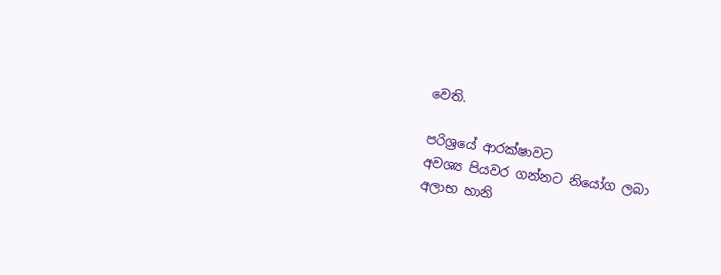වෙති.

පරිශ්‍රයේ ආරක්ෂාවට
අවශ්‍ය පියවර ගන්නට නියෝග ලබා
අලාභ හානි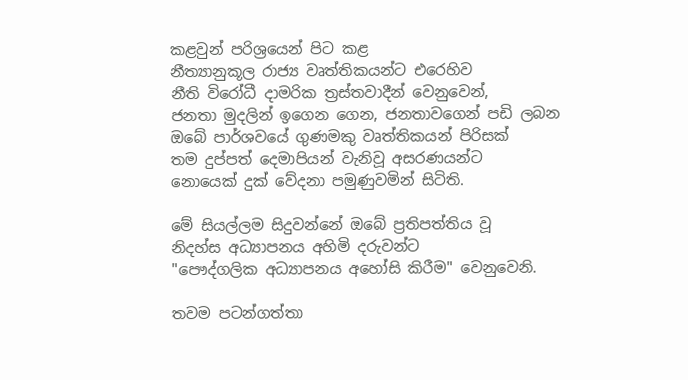කළවුන් පරිශ්‍රයෙන් පිට කළ
නීත්‍යානුකූල රාජ්‍ය වෘත්තිකයන්ට එරෙහිව
නීති විරෝධී දාමරික ත්‍රස්තවාදීන් වෙනුවෙන්,
ජනතා මුදලින් ඉගෙන ගෙන, ජනතාවගෙන් පඩි ලබන
ඔබේ පාර්ශවයේ ගුණමකු වෘත්තිකයන් පිරිසක්
තම දුප්පත් දෙමාපියන් වැනිවූ අසරණයන්ට
නොයෙක් දුක් වේදනා පමුණුවමින් සිටිති.

මේ සියල්ලම සිදුවන්නේ ඔබේ ප්‍රතිපත්තිය වූ
නිදහ්ස අධ්‍යාපනය අහිමි දරුවන්ට
"පෞද්ගලික අධ්‍යාපනය අහෝසි කිරීම" වෙනුවෙනි.

තවම පටන්ගත්තා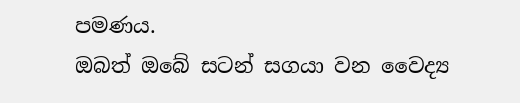පමණය.
ඔබත් ඔබේ සටන් සගයා වන වෛද්‍ය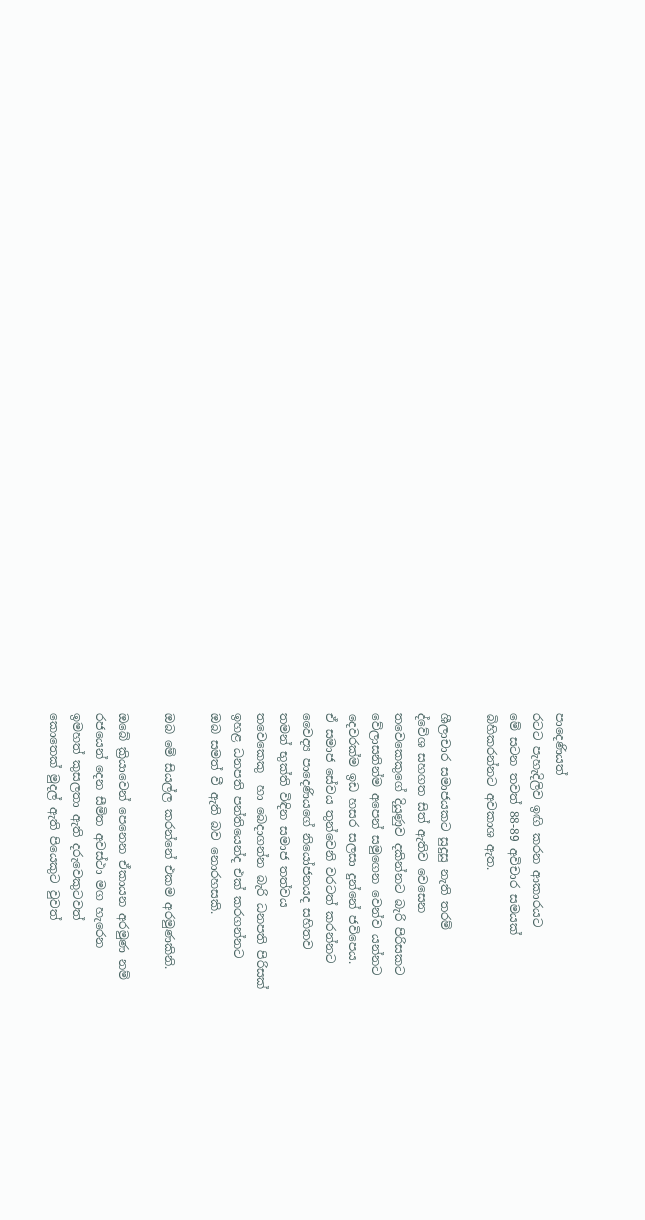පාදෙණියත්
රටට පැහැදිලිව ඉඟි කරන ආකාරයට
මේ සටන තවත් 88-89 අවිචාර සමයක්
බිහිකරන්නට අවකාශ ඇත.

ශීලාචාර සමාජයකට සුදුසු නැති තරම්
ද්වේශ සහගත සිත් ඇතිව වෙසෙන
තවෙකෙකුගේ දියුණුව දකින්නට බැරි පිරිසකට
වේලාසනින්ම අපෙන් සමුගෙන වෙන්ව යන්නට
දෙවරක්ම ඉඩ හසර සලසා දුන්නේ ජවිපෙය.
ඒ සමාජ සේවය තුන්වෙනි වරටත් කරන්නට
වෛද්‍ය පාදෙණියගේ නියෝජනයද සහිතව
තමන් භුක්ති විඳින සමාජ තත්වය
තවෙකෙකු  හා බෙදාගන්න බැරි ධනපති පිරිසක්
ඉහළ ධනපති පන්තියෙන්ද එක් කරගන්නට
ඔබ සමත් වී ඇති බව නොරහසකි.

ඔබ මේ සියල්ල කරන්නේ එකම අරමුණකිනි.

ඔබේ ක්‍රියාවෙන් පෙනෙන ඒකායන අරමුණ නම්
රජයෙන් දෙන සීමිත අවස්ථා මග හැරෙන
ඉමහත් කුසලතා ඇති දරුවෙකුටවත්
කොතෙක් මුදල් ඇති පියෙකුට වුවත්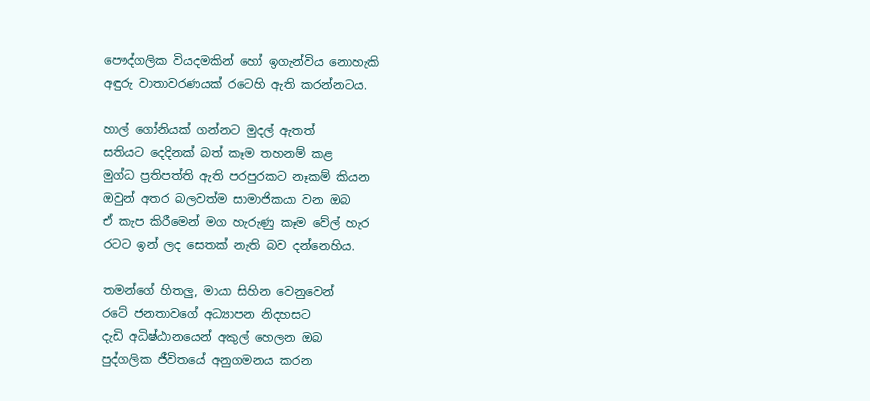පෞද්ගලික වියදමකින් හෝ ඉගැන්විය නොහැකි
අඳුරු වාතාවරණයක් රටෙහි ඇති කරන්නටය.

හාල් ගෝනියක් ගන්නට මුදල් ඇතත්
සතියට දෙදිනක් බත් කෑම තහනම් කළ
මුග්ධ ප්‍රතිපත්ති ඇති පරපුරකට නෑකම් කියන
ඔවුන් අතර බලවත්ම සාමාජිකයා වන ඔබ
ඒ කැප කිරීමෙන් මග හැරුණු කෑම වේල් හැර
රටට ඉන් ලද සෙතක් නැති බව දන්නෙහිය.

තමන්ගේ හිතලු, මායා සිහින වෙනුවෙන්
රටේ ජනතාවගේ අධ්‍යාපන නිදහසට
දැඩි අධිෂ්ඨානයෙන් අකුල් හෙලන ඔබ
පුද්ගලික ජීවිතයේ අනුගමනය කරන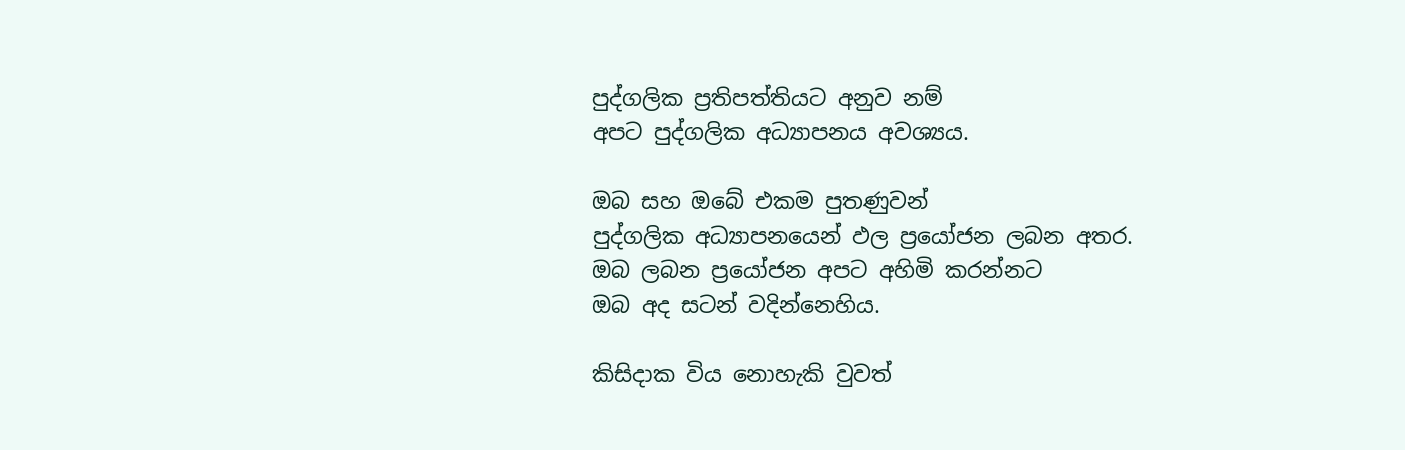පුද්ගලික ප්‍රතිපත්තියට අනුව නම්
අපට පුද්ගලික අධ්‍යාපනය අවශ්‍යය.

ඔබ සහ ඔබේ එකම පුතණුවන්
පුද්ගලික අධ්‍යාපනයෙන් ඵල ප්‍රයෝජන ලබන අතර.
ඔබ ලබන ප්‍රයෝජන අපට අහිමි කරන්නට
ඔබ අද සටන් වදින්නෙහිය.

කිසිදාක විය නොහැකි වුවත්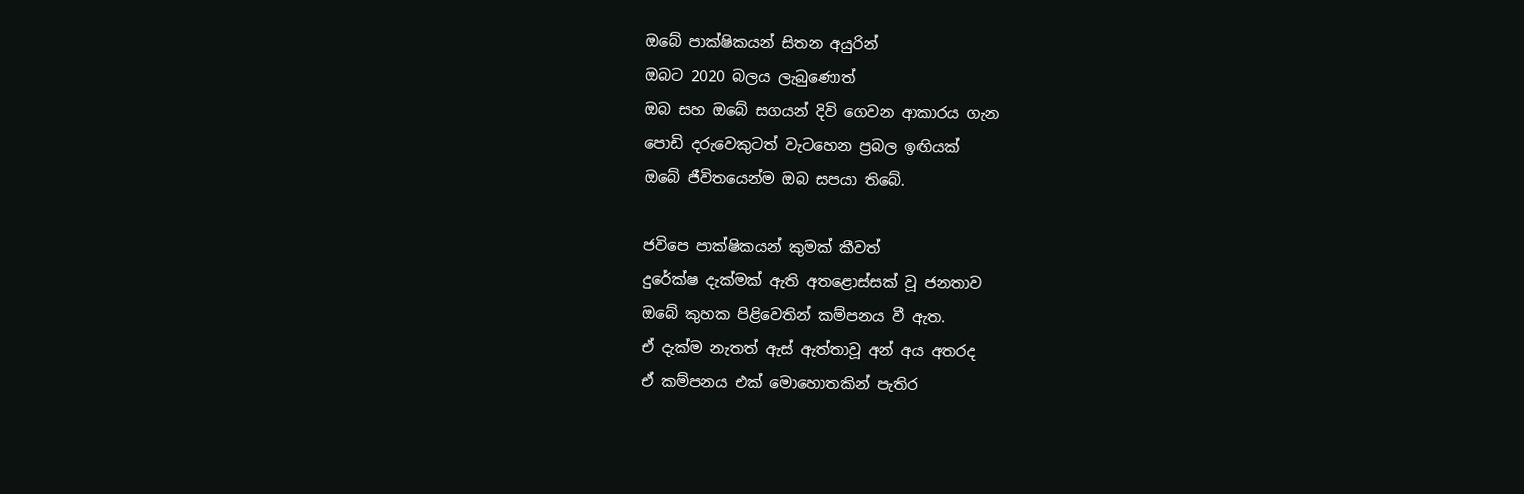ඔබේ පාක්ෂිකයන් සිතන අයුරින්
ඔබට 2020 බලය ලැබුණොත්
ඔබ සහ ඔබේ සගයන් දිවි ගෙවන ආකාරය ගැන
පොඩි දරුවෙකුටත් වැටහෙන ප්‍රබල ඉඟියක්
ඔබේ ජීවිතයෙන්ම ඔබ සපයා තිබේ.

ජවිපෙ පාක්ෂිකයන් කුමක් කීවත්
දුරේක්ෂ දැක්මක් ඇති අතළොස්සක් වූ ජනතාව
ඔබේ කුහක පිළිවෙතින් කම්පනය වී ඇත.
ඒ දැක්ම නැතත් ඇස් ඇත්තාවූ අන් අය අතරද
ඒ කම්පනය එක් මොහොතකින් පැතිර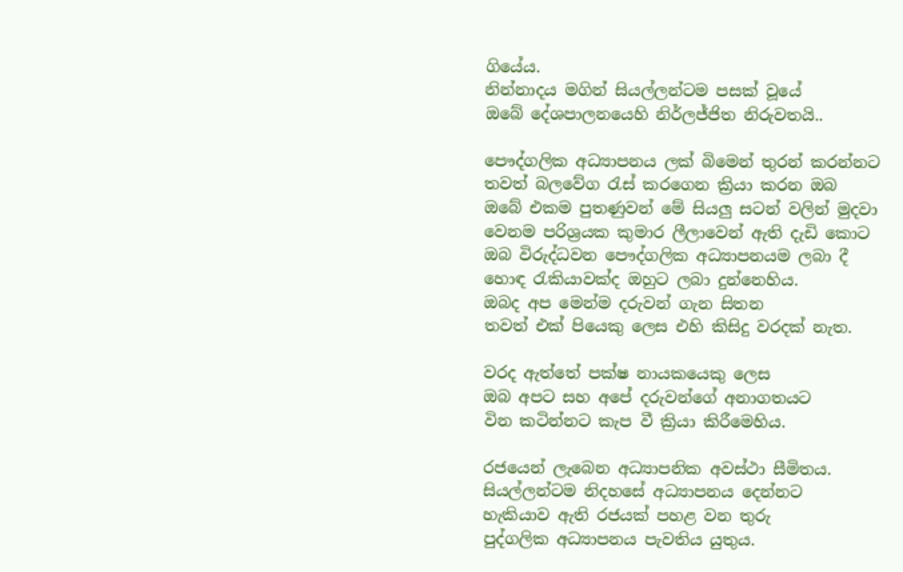ගියේය.
නින්නාදය මගින් සියල්ලන්ටම පසක් වූයේ
ඔබේ දේශපාලනයෙහි නිර්ලජ්ජිත නිරුවතයි..

පෞද්ගලික අධ්‍යාපනය ලක් බිමෙන් තුරන් කරන්නට
තවත් බලවේග රැස් කරගෙන ක්‍රියා කරන ඔබ
ඔබේ එකම පුතණුවන් මේ සියලු සටන් වලින් මුදවා
වෙනම පරිශ්‍රයක කුමාර ලීලාවෙන් ඇති දැඩි කොට
ඔබ විරුද්ධවන පෞද්ගලික අධ්‍යාපනයම ලබා දී
හොඳ රැකියාවක්ද ඔහුට ලබා දුන්නෙහිය.
ඔබද අප මෙන්ම දරුවන් ගැන සිතන
තවත් එක් පියෙකු ලෙස එහි කිසිදු වරදක් නැත.

වරද ඇත්තේ පක්ෂ නායකයෙකු ලෙස
ඔබ අපට සහ අපේ දරුවන්ගේ අනාගතයට
වින කටින්නට කැප වී ක්‍රියා කිරීමෙහිය.

රජයෙන් ලැබෙන අධ්‍යාපනික අවස්ථා සීමිතය.
සියල්ලන්ටම නිදහසේ අධ්‍යාපනය දෙන්නට
හැකියාව ඇති රජයක් පහළ වන තුරු
පුද්ගලික අධ්‍යාපනය පැවතිය යුතුය.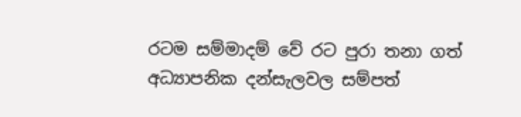රටම සම්මාදම් වේ රට පුරා තනා ගත්
අධ්‍යාපනික දන්සැලවල සම්පත්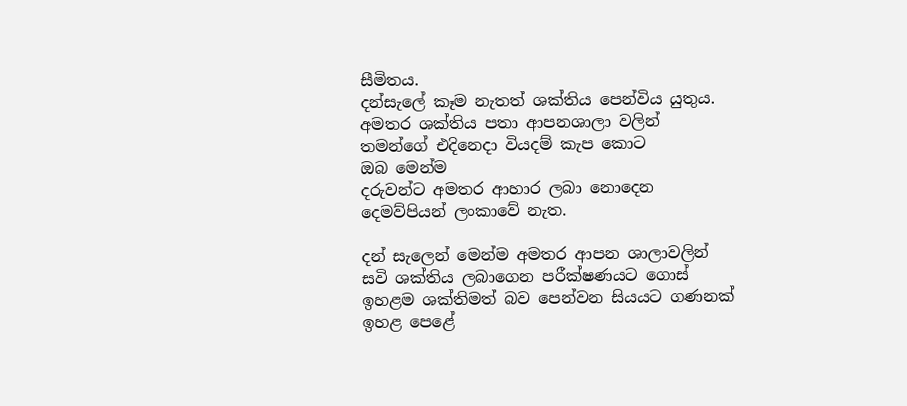සීමිතය.
දන්සැලේ කෑම නැතත් ශක්තිය පෙන්විය යුතුය.
අමතර ශක්තිය පතා ආපනශාලා වලින්
තමන්ගේ එදිනෙදා වියදම් කැප කොට
ඔබ මෙන්ම
දරුවන්ට අමතර ආහාර ලබා නොදෙන
දෙමව්පියන් ලංකාවේ නැත.

දන් සැලෙන් මෙන්ම අමතර ආපන ශාලාවලින්
සවි ශක්තිය ලබාගෙන පරීක්ෂණයට ගොස්
ඉහළම ශක්තිමත් බව පෙන්වන සියයට ගණනක්
ඉහළ පෙළේ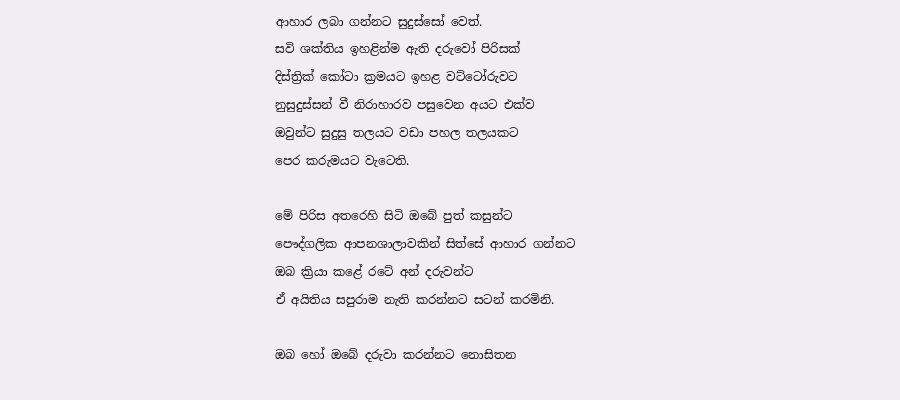ආහාර ලබා ගන්නට සුදුස්සෝ වෙත්.
සවි ශක්තිය ඉහළින්ම ඇති දරුවෝ පිරිසක්
දිස්ත්‍රික් කෝටා ක්‍රමයට ඉහළ වට්ටෝරුවට
නුසුදුස්සන් වී නිරාහාරව පසුවෙන අයට එක්ව
ඔවුන්ට සුදුසු තලයට වඩා පහල තලයකට
පෙර කරුමයට වැටෙති.

මේ පිරිස අතරෙහි සිටි ඔබේ පුත් කසුන්ට
පෞද්ගලික ආපනශාලාවකින් සිත්සේ ආහාර ගන්නට
ඔබ ක්‍රියා කළේ රටේ අන් දරුවන්ට
ඒ අයිතිය සපුරාම නැති කරන්නට සටන් කරමිනි.

ඔබ හෝ ඔබේ දරුවා කරන්නට නොසිතන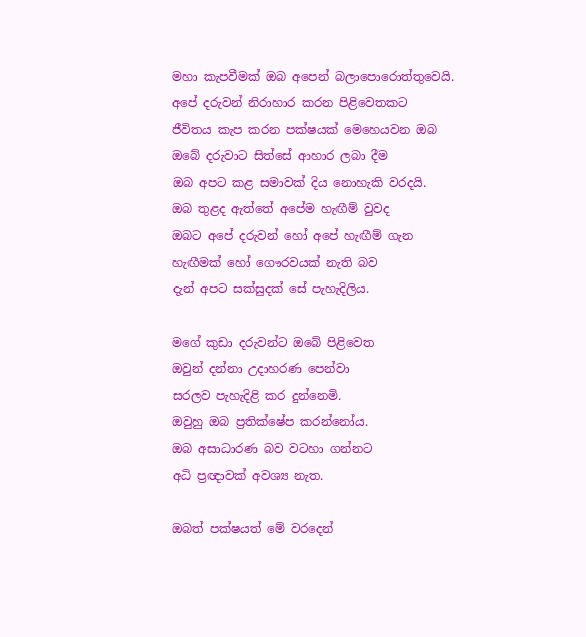මහා කැපවීමක් ඔබ අපෙන් බලාපොරොත්තුවෙයි.
අපේ දරුවන් නිරාහාර කරන පිළිවෙතකට
ජීවිතය කැප කරන පක්ෂයක් මෙහෙයවන ඔබ
ඔබේ දරුවාට සිත්සේ ආහාර ලබා දීම
ඔබ අපට කළ සමාවක් දිය නොහැකි වරදයි.
ඔබ තුළද ඇත්තේ අපේම හැඟීම් වුවද
ඔබට අපේ දරුවන් හෝ අපේ හැඟීම් ගැන
හැඟීමක් හෝ ගෞරවයක් නැති බව
දැන් අපට සක්සුදක් සේ පැහැදිලිය.

මගේ කුඩා දරුවන්ට ඔබේ පිළිවෙත
ඔවුන් දන්නා උදාහරණ පෙන්වා
සරලව පැහැදිළි කර දුන්නෙමි.
ඔවුහු ඔබ ප්‍රතික්ෂේප කරන්නෝය.
ඔබ අසාධාරණ බව වටහා ගන්නට
අධි ප්‍රඥාවක් අවශ්‍ය නැත.

ඔබත් පක්ෂයත් මේ වරදෙන්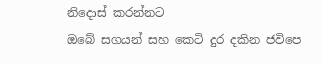නිදොස් කරන්නට
ඔබේ සගයන් සහ කෙටි දුර දකින ජවිපෙ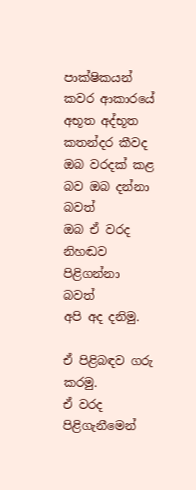පාක්ෂිකයන්
කවර ආකාරයේ අභූත අද්භූත කතන්දර කීවද
ඔබ වරදක් කළ බව ඔබ දන්නා බවත්
ඔබ ඒ වරද නිහඬව පිළිගන්නා බවත්
අපි අද දනිමු.

ඒ පිළිබඳව ගරු කරමු.
ඒ වරද පිළිගැනීමෙන්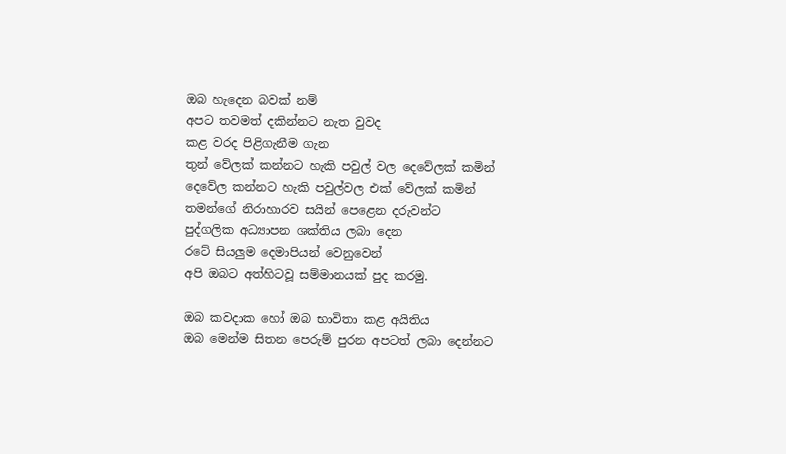ඔබ හැදෙන බවක් නම්
අපට තවමත් දකින්නට නැත වුවද
කළ වරද පිළිගැනීම ගැන
තුන් වේලක් කන්නට හැකි පවුල් වල දෙවේලක් කමින්
දෙවේල කන්නට හැකි පවුල්වල එක් වේලක් කමින්
තමන්ගේ නිරාහාරව සයින් පෙළෙන දරුවන්ට
පුද්ගලික අධ්‍යාපන ශක්තිය ලබා දෙන
රටේ සියලුම දෙමාපියන් වෙනුවෙන්
අපි ඔබට අත්හිටවූ සම්මානයක් පුද කරමු.

ඔබ කවදාක හෝ ඔබ භාවිතා කළ අයිතිය
ඔබ මෙන්ම සිතන පෙරුම් පුරන අපටත් ලබා දෙන්නට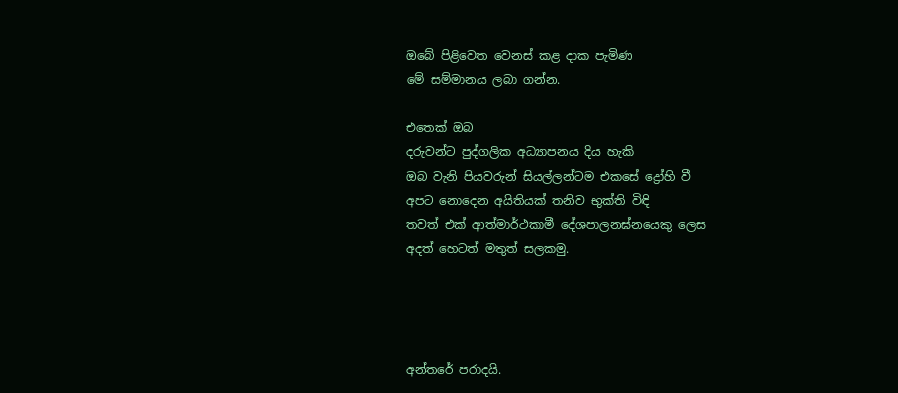ඔබේ පිළිවෙත වෙනස් කළ දාක පැමිණ
මේ සම්මානය ලබා ගන්න.

එතෙක් ඔබ
දරුවන්ට පුද්ගලික අධ්‍යාපනය දිය හැකි
ඔබ වැනි පියවරුන් සියල්ලන්ටම එකසේ ද්‍රෝහි වී
අපට නොදෙන අයිතියක් තනිව භුක්ති විඳි
තවත් එක් ආත්මාර්ථකාමී දේශපාලනඝ්නයෙකු ලෙස
අදත් හෙටත් මතුත් සලකමු.




අන්තරේ පරාදයි.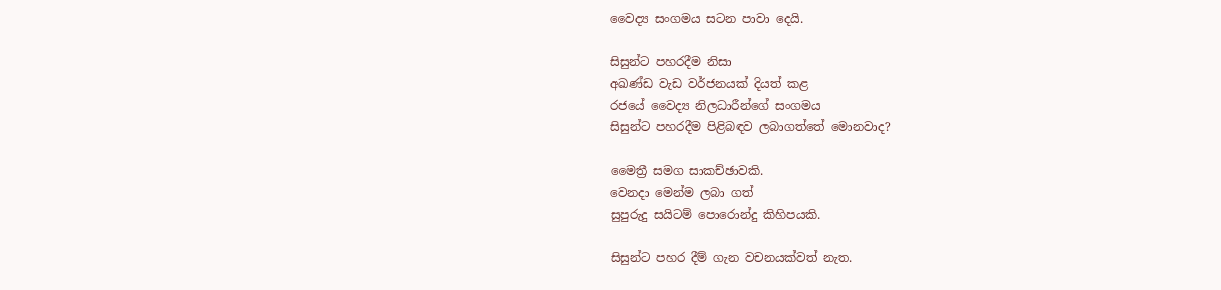වෛද්‍ය සංගමය සටන පාවා දෙයි.

සිසුන්ට පහරදීම නිසා
අඛණ්ඩ වැඩ වර්ජනයක් දියත් කළ
රජයේ වෛද්‍ය නිලධාරීන්ගේ සංගමය
සිසුන්ට පහරදීම පිළිබඳව ලබාගත්තේ මොනවාද?

මෛත්‍රී සමග සාකච්ඡාවකි.
වෙනදා මෙන්ම ලබා ගත්
සුපුරුදු සයිටම් පොරොන්දු කිහිපයකි.

සිසුන්ට පහර දීම් ගැන වචනයක්වත් නැත.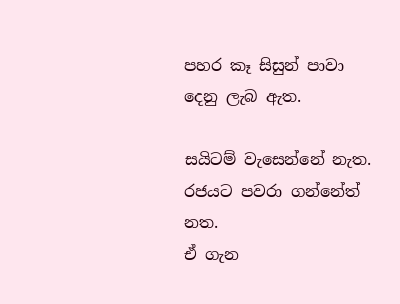පහර කෑ සිසුන් පාවා දෙනු ලැබ ඇත.

සයිටම් වැසෙන්නේ නැත.
රජයට පවරා ගන්නේත් නත.
ඒ ගැන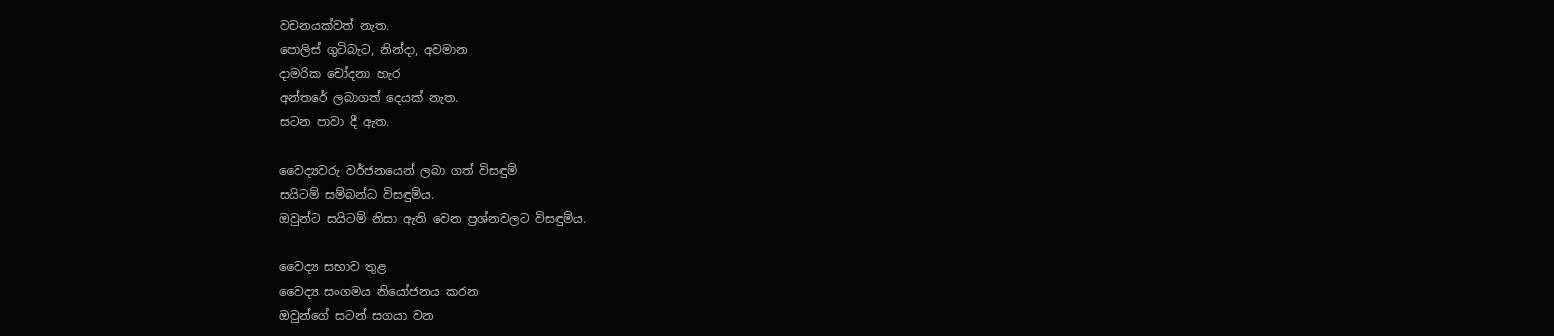වචනයක්වත් නැත.
පොලිස් ගුටිබැට, නින්දා, අවමාන
දාමරික චෝදනා හැර
අන්තරේ ලබාගත් දෙයක් නැත.
සටන පාවා දී ඇත.

වෛද්‍යවරු වර්ජනයෙන් ලබා ගත් විසඳුම්
සයිටම් සම්බන්ධ විසඳුම්ය.
ඔවුන්ට සයිටම් නිසා ඇති වෙන ප්‍රශ්නවලට විසඳුම්ය.

වෛද්‍ය සභාව තුළ
වෛද්‍ය සංගමය නියෝජනය කරන
ඔවුන්ගේ සටන් සගයා වන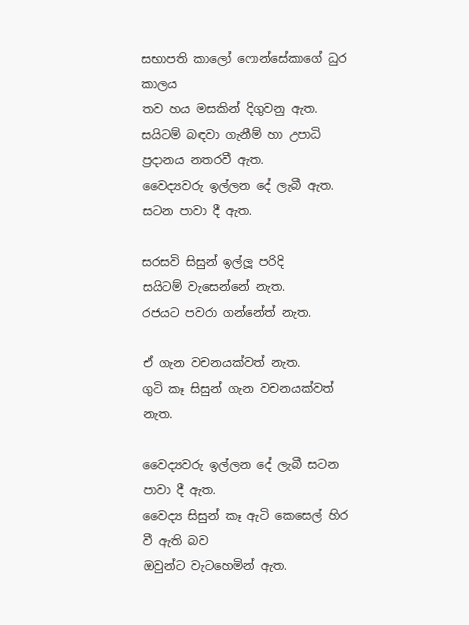සභාපති කාලෝ ෆොන්සේකාගේ ධුර කාලය
තව හය මසකින් දිගුවනු ඇත.
සයිටම් බඳවා ගැනීම් හා උපාධි ප්‍රදානය නතරවී ඇත.
වෛද්‍යවරු ඉල්ලන දේ ලැබී ඇත.
සටන පාවා දී ඇත.

සරසවි සිසුන් ඉල්ලූ පරිදි
සයිටම් වැසෙන්නේ නැත.
රජයට පවරා ගන්නේත් නැත.

ඒ ගැන වචනයක්වත් නැත.
ගුටි කෑ සිසුන් ගැන වචනයක්වත් නැත.

වෛද්‍යවරු ඉල්ලන දේ ලැබී සටන පාවා දී ඇත.
වෛද්‍ය සිසුන් කෑ ඇටි කෙසෙල් හිර වී ඇති බව
ඔවුන්ට වැටහෙමින් ඇත.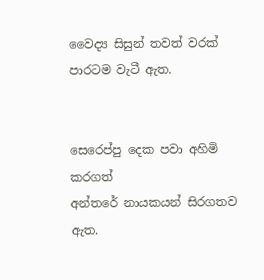වෛද්‍ය සිසුන් තවත් වරක් පාරටම වැටී ඇත.


සෙරෙප්පු දෙක පවා අහිමි කරගත්
අන්තරේ නායකයන් සිරගතව ඇත.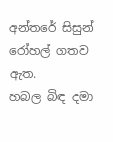අන්තරේ සිසුන් රෝහල් ගතව ඇත.
හබල බිඳ දමා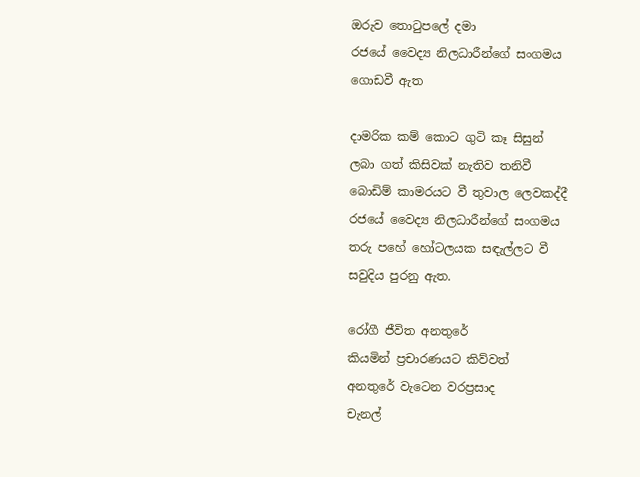ඔරුව තොටුපලේ දමා
රජයේ වෛද්‍ය නිලධාරීන්ගේ සංගමය ගොඩවී ඇත

දාමරික කම් කොට ගුටි කෑ සිසුන්
ලබා ගත් කිසිවක් නැතිව තනිවී
බොඩිම් කාමරයට වී තුවාල ලෙවකද්දී
රජයේ වෛද්‍ය නිලධාරීන්ගේ සංගමය
තරු පහේ හෝටලයක සඳැල්ලට වී
සවුදිය පුරනු ඇත.

රෝගී ජීවිත අනතුරේ
කියමින් ප්‍රචාරණයට කිව්වත්
අනතුරේ වැටෙන වරප්‍රසාද
චැනල්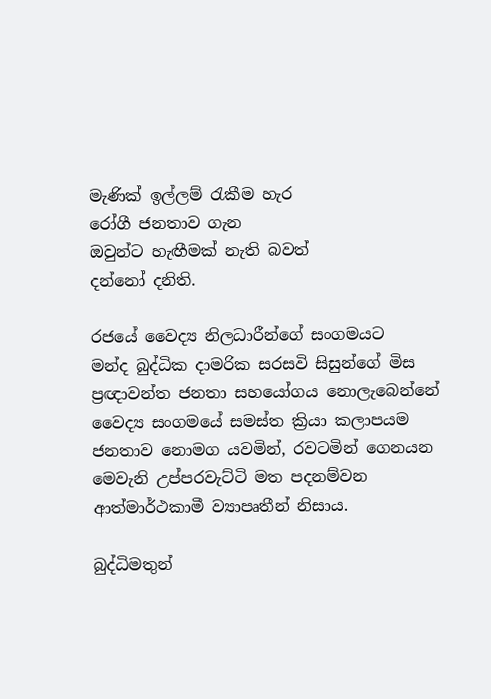මැණික් ඉල්ලම් රැකීම හැර
රෝගී ජනතාව ගැන
ඔවුන්ට හැඟීමක් නැති බවත්
දන්නෝ දනිති.

රජයේ වෛද්‍ය නිලධාරීන්ගේ සංගමයට
මන්ද බුද්ධික දාමරික සරසවි සිසුන්ගේ මිස
ප්‍රඥාවන්ත ජනතා සහයෝගය නොලැබෙන්නේ
වෛද්‍ය සංගමයේ සමස්ත ක්‍රියා කලාපයම
ජනතාව නොමග යවමින්, රවටමින් ගෙනයන
මෙවැනි උප්පරවැට්ටි මත පදනම්වන
ආත්මාර්ථකාමී ව්‍යාපෘතීන් නිසාය.

බුද්ධිමතුන්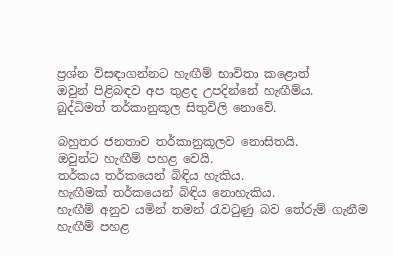ප්‍රශ්න විසඳාගන්නට හැඟීම් භාවිතා කළොත්
ඔවුන් පිළිබඳව අප තුළද උපදින්නේ හැඟීම්ය.
බුද්ධිමත් තර්කානුකූල සිතුවිලි නොවේ.

බහුතර ජනතාව තර්කානුකූලව නොසිතයි.
ඔවුන්ට හැඟීම් පහළ වෙයි.
තර්කය තර්කයෙන් බිඳිය හැකිය.
හැඟීමක් තර්කයෙන් බිඳිය නොහැකිය.
හැඟීම් අනුව යමින් තමන් රැවටුණු බව තේරුම් ගැනීම
හැඟීම් පහළ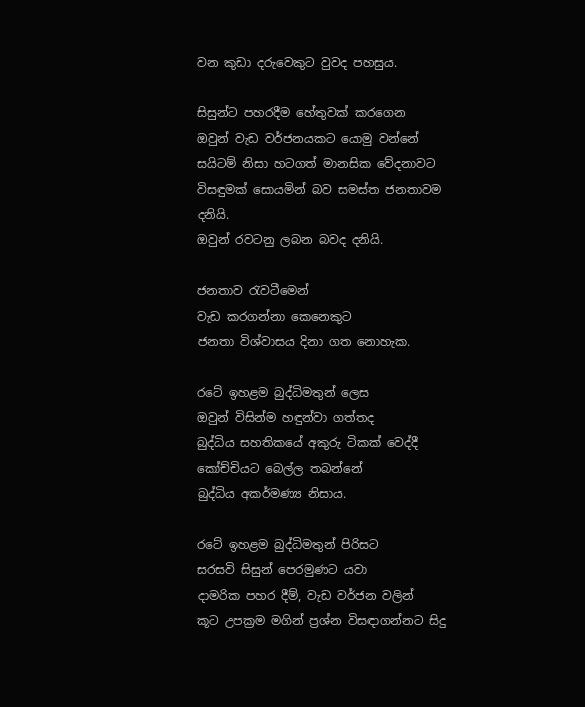වන කුඩා දරුවෙකුට වුවද පහසුය.

සිසුන්ට පහරදීම හේතුවක් කරගෙන
ඔවුන් වැඩ වර්ජනයකට යොමු වන්නේ
සයිටම් නිසා හටගත් මානසික වේදනාවට
විසඳුමක් සොයමින් බව සමස්ත ජනතාවම දනියි.
ඔවුන් රවටනු ලබන බවද දනියි.

ජනතාව රැවටීමෙන්
වැඩ කරගන්නා කෙනෙකුට
ජනතා විශ්වාසය දිනා ගත නොහැක.

රටේ ඉහළම බුද්ධිමතුන් ලෙස
ඔවුන් විසින්ම හඳුන්වා ගත්තද
බුද්ධිය සහතිකයේ අකුරු ටිකක් වෙද්දී
කෝච්චියට බෙල්ල තබන්නේ
බුද්ධිය අකර්මණ්‍ය නිසාය.

රටේ ඉහළම බුද්ධිමතුන් පිරිසට
සරසවි සිසුන් පෙරමුණට යවා
දාමරික පහර දීම්, වැඩ වර්ජන වලින්
කූට උපක්‍රම මගින් ප්‍රශ්න විසඳාගන්නට සිදු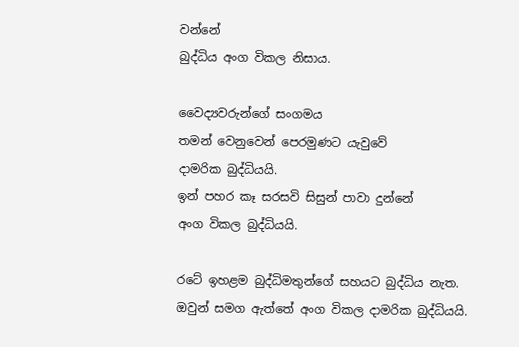වන්නේ
බුද්ධිය අංග විකල නිසාය.

වෛද්‍යවරුන්ගේ සංගමය
තමන් වෙනුවෙන් පෙරමුණට යැවුවේ
දාමරික බුද්ධියයි.
ඉන් පහර කෑ සරසවි සිසුන් පාවා දුන්නේ
අංග විකල බුද්ධියයි.

රටේ ඉහළම බුද්ධිමතුන්ගේ සහයට බුද්ධිය නැත.
ඔවුන් සමග ඇත්තේ අංග විකල දාමරික බුද්ධියයි.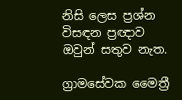නිසි ලෙස ප්‍රශ්න විසඳන ප්‍රඥාව ඔවුන් සතුව නැත.

ග්‍රාමසේවක මෛත්‍රී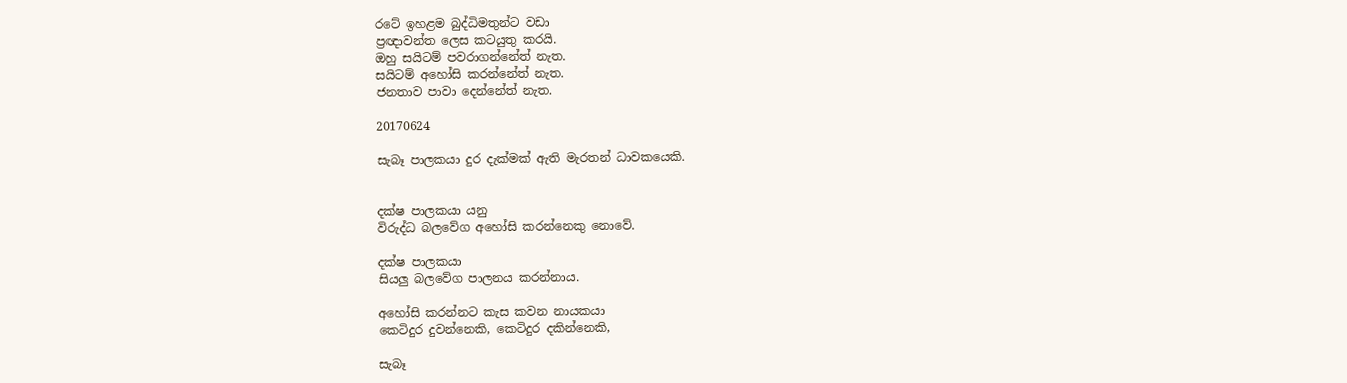රටේ ඉහළම බුද්ධිමතුන්ට වඩා
ප්‍රඥාවන්ත ලෙස කටයුතු කරයි.
ඔහු සයිටම් පවරාගන්නේත් නැත.
සයිටම් අහෝසි කරන්නේත් නැත.
ජනතාව පාවා දෙන්නේත් නැත.

20170624

සැබෑ පාලකයා දුර දැක්මක් ඇති මැරතන් ධාවකයෙකි.


දක්ෂ පාලකයා යනු
විරුද්ධ බලවේග අහෝසි කරන්නෙකු නොවේ.

දක්ෂ පාලකයා
සියලු බලවේග පාලනය කරන්නාය.

අහෝසි කරන්නට කැස කවන නායකයා
කෙටිදුර දුවන්නෙකි, කෙටිදුර දකින්නෙකි,

සැබෑ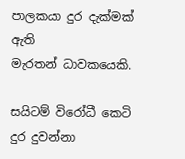පාලකයා දුර දැක්මක් ඇති
මැරතන් ධාවකයෙකි.

සයිටම් විරෝධී කෙටි දුර දුවන්නා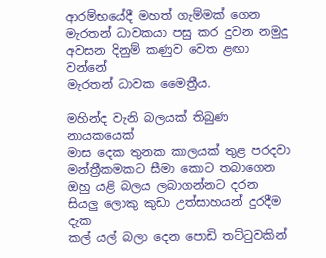ආරම්භයේදී මහත් ගැම්මක් ගෙන
මැරතන් ධාවකයා පසු කර දුවන නමුදු
අවසන දිනුම් කණුව වෙත ළඟා වන්නේ
මැරතන් ධාවක මෛත්‍රීය.

මහින්ද වැනි බලයක් තිබුණ නායකයෙක්
මාස දෙක තුනක කාලයක් තුළ පරදවා
මන්ත්‍රීකමකට සීමා කොට තබාගෙන
ඔහු යළි බලය ලබාගන්නට දරන
සියලු ලොකු කුඩා උත්සාහයන් දුරදීම දැක
කල් යල් බලා දෙන පොඩි තට්ටුවකින්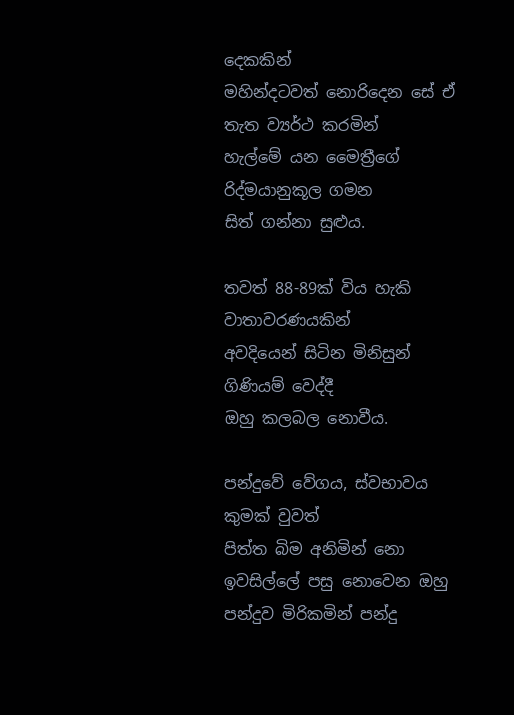දෙකකින්
මහින්දටවත් නොරිදෙන සේ ඒ තැත ව්‍යර්ථ කරමින්
හැල්මේ යන මෛත්‍රීගේ රිද්මයානුකූල ගමන
සිත් ගන්නා සුළුය.

තවත් 88-89ක් විය හැකි වාතාවරණයකින්
අවදියෙන් සිටින මිනිසුන් ගිණියම් වෙද්දී
ඔහු කලබල නොවීය.

පන්දුවේ වේගය, ස්වභාවය කුමක් වුවත්
පිත්ත බිම අනිමින් නො ඉවසිල්ලේ පසු නොවෙන ඔහු
පන්දුව මිරිකමින් පන්දු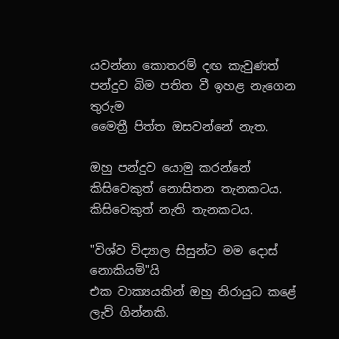යවන්නා කොතරම් දඟ කැවුණත්
පන්දුව බිම පතිත වී ඉහළ නැගෙන තුරුම
මෛත්‍රී පිත්ත ඔසවන්නේ නැත.

ඔහු පන්දුව යොමු කරන්නේ
කිසිවෙකුත් නොසිතන තැනකටය.
කිසිවෙකුත් නැති තැනකටය.

"විශ්ව විද්‍යාල සිසුන්ට මම දොස් නොකියමි"යි
එක වාක්‍යයකින් ඔහු නිරායුධ කළේ ලැව් ගින්නකි.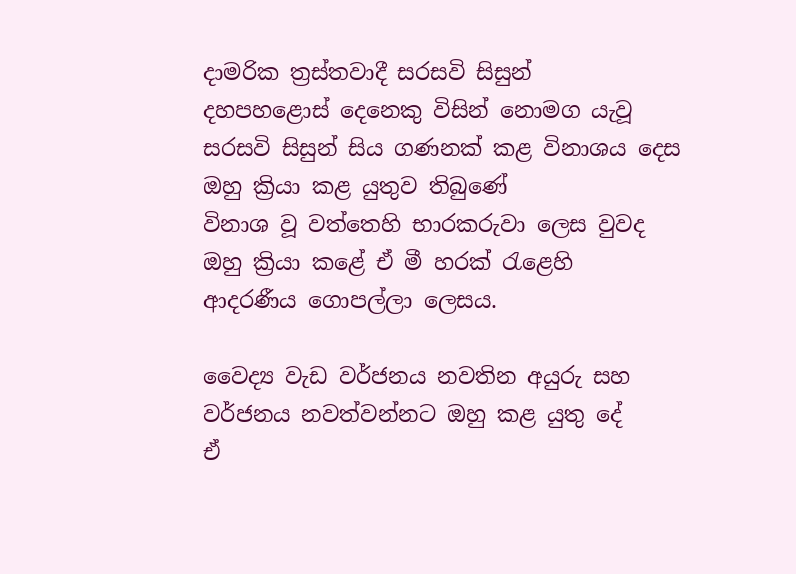දාමරික ත්‍රස්තවාදී සරසවි සිසුන්
දහපහළොස් දෙනෙකු විසින් නොමග යැවූ
සරසවි සිසුන් සිය ගණනක් කළ විනාශය දෙස
ඔහු ක්‍රියා කළ යුතුව තිබුණේ
විනාශ වූ වත්තෙහි භාරකරුවා ලෙස වුවද
ඔහු ක්‍රියා කළේ ඒ මී හරක් රැළෙහි
ආදරණීය ගොපල්ලා ලෙසය.

වෛද්‍ය වැඩ වර්ජනය නවතින අයුරු සහ
වර්ජනය නවත්වන්නට ඔහු කළ යුතු දේ
ඒ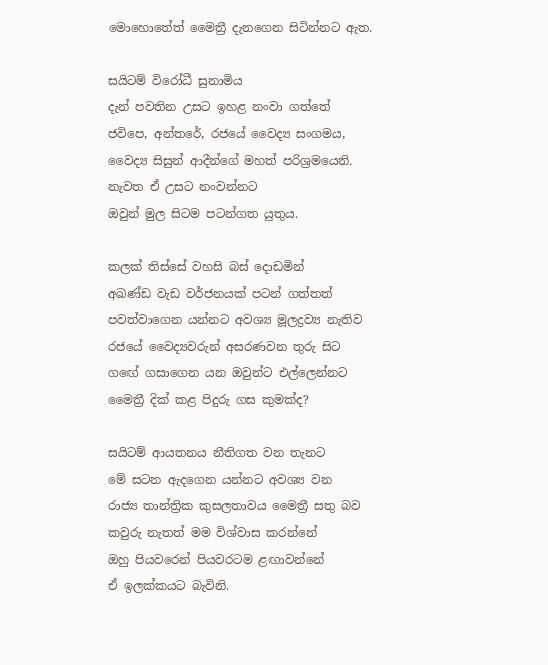මොහොතේත් මෛත්‍රී දැනගෙන සිටින්නට ඇත.

සයිටම් විරෝධී සුනාමිය
දැන් පවතින උසට ඉහළ නංවා ගත්තේ
ජවිපෙ, අන්තරේ, රජයේ වෛද්‍ය සංගමය,
වෛද්‍ය සිසුන් ආදීන්ගේ මහත් පරිශ්‍රමයෙනි.
නැවත ඒ උසට නංවන්නට
ඔවුන් මුල සිටම පටන්ගත යුතුය.

කලක් තිස්සේ වහසි බස් දොඩමින්
අඛණ්ඩ වැඩ වර්ජනයක් පටන් ගත්තත්
පවත්වාගෙන යන්නට අවශ්‍ය මූලද්‍රව්‍ය නැතිව
රජයේ වෛද්‍යවරුන් අසරණවන තුරු සිට
ගඟේ ගසාගෙන යන ඔවුන්ට එල්ලෙන්නට
මෛත්‍රී දික් කළ පිදුරු ගස කුමක්ද?

සයිටම් ආයතනය නීතිගත වන තැනට
මේ සටන ඇදගෙන යන්නට අවශ්‍ය වන
රාජ්‍ය තාන්ත්‍රික කුසලතාවය මෛත්‍රී සතු බව
කවුරු නැතත් මම විශ්වාස කරන්නේ
ඔහු පියවරෙන් පියවරටම ළඟාවන්නේ
ඒ ඉලක්කයට බැවිනි.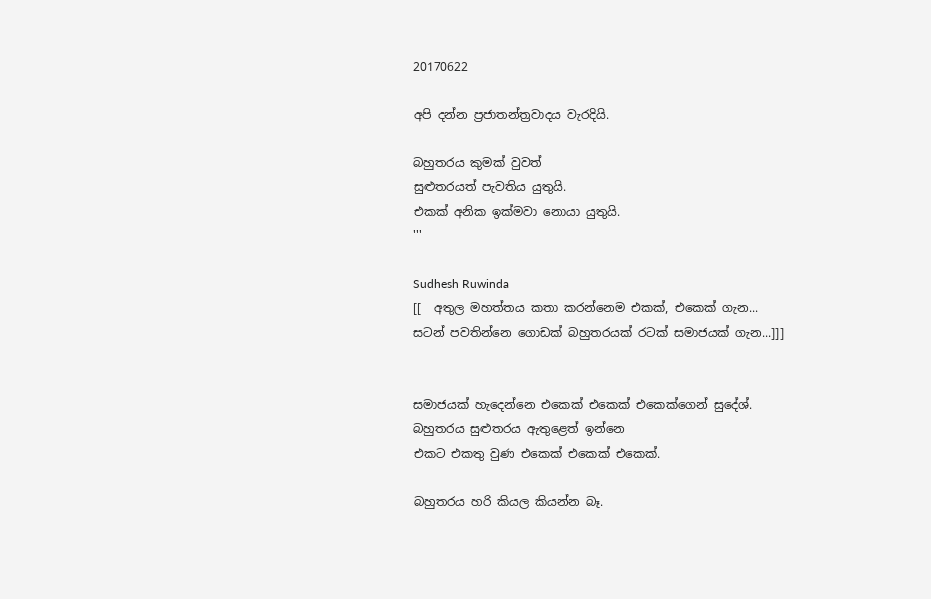20170622

අපි දන්න ප්‍රජාතන්ත්‍රවාදය වැරදියි.

බහුතරය කුමක් වුවත්
සුළුතරයත් පැවතිය යුතුයි.
එකක් අනික ඉක්මවා නොයා යුතුයි.
'''

Sudhesh Ruwinda
[[  අතුල මහත්තය කතා කරන්නෙම එකක්, එකෙක් ගැන...
සටන් පවතින්නෙ ගොඩක් බහුතරයක් රටක් සමාජයක් ගැන...]]]


සමාජයක් හැදෙන්නෙ එකෙක් එකෙක් එකෙක්ගෙන් සුදේශ්.
බහුතරය සුළුතරය ඇතුළෙත් ඉන්නෙ
එකට එකතු වුණ එකෙක් එකෙක් එකෙක්.

බහුතරය හරි කියල කියන්න බෑ.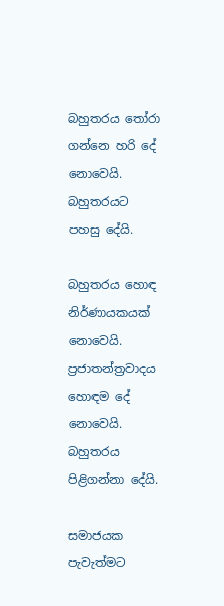බහුතරය තෝරා ගන්නෙ හරි දේ නොවෙයි.
බහුතරයට පහසු දේයි.

බහුතරය හොඳ නිර්ණායකයක් නොවෙයි.
ප්‍රජාතන්ත්‍රවාදය හොඳම දේ නොවෙයි.
බහුතරය පිළිගන්නා දේයි.

සමාජයක පැවැත්මට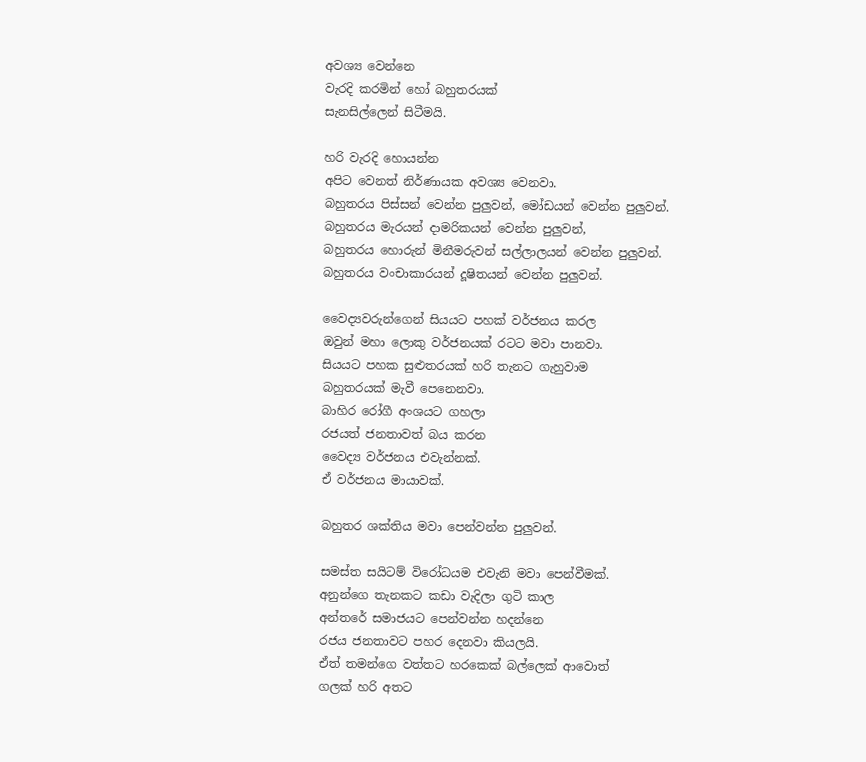අවශ්‍ය වෙන්නෙ
වැරදි කරමින් හෝ බහුතරයක්
සැනසිල්ලෙන් සිටීමයි.

හරි වැරදි හොයන්න
අපිට වෙනත් නිර්ණායක අවශ්‍ය වෙනවා.
බහුතරය පිස්සන් වෙන්න පුලුවන්, මෝඩයන් වෙන්න පුලුවන්.
බහුතරය මැරයන් දාමරිකයන් වෙන්න පුලුවන්,
බහුතරය හොරුන් මිනීමරුවන් සල්ලාලයන් වෙන්න පුලුවන්.
බහුතරය වංචාකාරයන් දූෂිතයන් වෙන්න පුලුවන්.

වෛද්‍යවරුන්ගෙන් සියයට පහක් වර්ජනය කරල
ඔවුන් මහා ලොකු වර්ජනයක් රටට මවා පානවා.
සියයට පහක සුළුතරයක් හරි තැනට ගැහුවාම
බහුතරයක් මැවී පෙනෙනවා.
බාහිර රෝගී අංශයට ගහලා
රජයත් ජනතාවත් බය කරන
වෛද්‍ය වර්ජනය එවැන්නක්.
ඒ වර්ජනය මායාවක්.

බහුතර ශක්තිය මවා පෙන්වන්න පුලුවන්.

සමස්ත සයිටම් විරෝධයම එවැනි මවා පෙන්වීමක්.
අනුන්ගෙ තැනකට කඩා වැදිලා ගුටි කාල
අන්තරේ සමාජයට පෙන්වන්න හදන්නෙ
රජය ජනතාවට පහර දෙනවා කියලයි.
ඒත් තමන්ගෙ වත්තට හරකෙක් බල්ලෙක් ආවොත්
ගලක් හරි අතට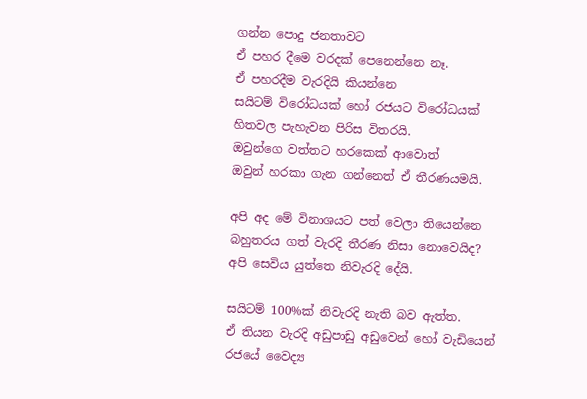ගන්න පොදු ජනතාවට
ඒ පහර දීමෙ වරදක් පෙනෙන්නෙ නෑ.
ඒ පහරදීම වැරදියි කියන්නෙ
සයිටම් විරෝධයක් හෝ රජයට විරෝධයක්
හිතවල පැහැවන පිරිස විතරයි.
ඔවුන්ගෙ වත්තට හරකෙක් ආවොත්
ඔවුන් හරකා ගැන ගන්නෙත් ඒ තීරණයමයි.

අපි අද මේ විනාශයට පත් වෙලා තියෙන්නෙ
බහුතරය ගත් වැරදි තීරණ නිසා නොවෙයිද?
අපි සෙවිය යුත්තෙ නිවැරදි දේයි.

සයිටම් 100%ක් නිවැරදි නැති බව ඇත්ත.
ඒ තියන වැරදි අඩුපාඩු අඩුවෙන් හෝ වැඩියෙන්
රජයේ වෛද්‍ය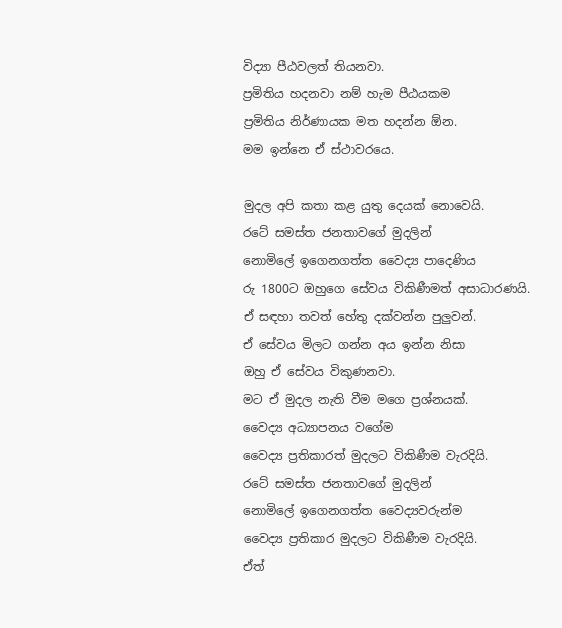විද්‍යා පීඨවලත් තියනවා.
ප්‍රමිතිය හදනවා නම් හැම පීඨයකම
ප්‍රමිතිය නිර්ණායක මත හදන්න ඕන.
මම ඉන්නෙ ඒ ස්ථාවරයෙ.

මුදල අපි කතා කළ යුතු දෙයක් නොවෙයි.
රටේ සමස්ත ජනතාවගේ මුදලින්
නොමිලේ ඉගෙනගත්ත වෛද්‍ය පාදෙණිය
රු 1800ට ඔහුගෙ සේවය විකිණීමත් අසාධාරණයි.
ඒ සඳහා තවත් හේතු දක්වන්න පුලුවන්.
ඒ සේවය මිලට ගන්න අය ඉන්න නිසා
ඔහු ඒ සේවය විකුණනවා.
මට ඒ මුදල නැති වීම මගෙ ප්‍රශ්නයක්.
වෛද්‍ය අධ්‍යාපනය වගේම
වෛද්‍ය ප්‍රතිකාරත් මුදලට විකිණීම වැරදියි.
රටේ සමස්ත ජනතාවගේ මුදලින්
නොමිලේ ඉගෙනගත්ත වෛද්‍යවරුන්ම
වෛද්‍ය ප්‍රතිකාර මුදලට විකිණීම වැරදියි.
ඒත්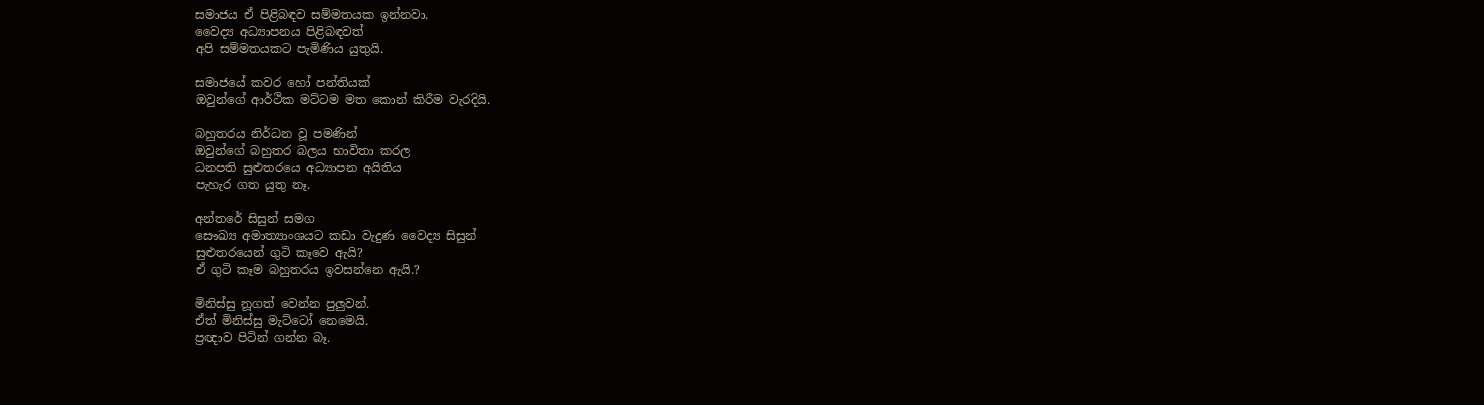සමාජය ඒ පිළිබඳව සම්මතයක ඉන්නවා.
වෛද්‍ය අධ්‍යාපනය පිළිබඳවත්
අපි සම්මතයකට පැමිණිය යුතුයි.

සමාජයේ කවර හෝ පන්තියක්
ඔවුන්ගේ ආර්ථික මට්ටම මත කොන් කිරීම වැරදියි.

බහුතරය නිර්ධන වූ පමණින්
ඔවුන්ගේ බහුතර බලය භාවිතා කරල
ධනපති සුළුතරයෙ අධ්‍යාපන අයිතිය
පැහැර ගත යුතු නෑ.

අන්තරේ සිසුන් සමග
සෞඛ්‍ය අමාත්‍යාංශයට කඩා වැදුණ වෛද්‍ය සිසුන්
සුළුතරයෙන් ගුටි කෑවෙ ඇයි?
ඒ ගුටි කෑම බහුතරය ඉවසන්නෙ ඇයි.?

මිනිස්සු නූගත් වෙන්න පුලුවන්.
ඒත් මිනිස්සු මැට්ටෝ නෙමෙයි.
ප්‍රඥාව පිටින් ගන්න බෑ.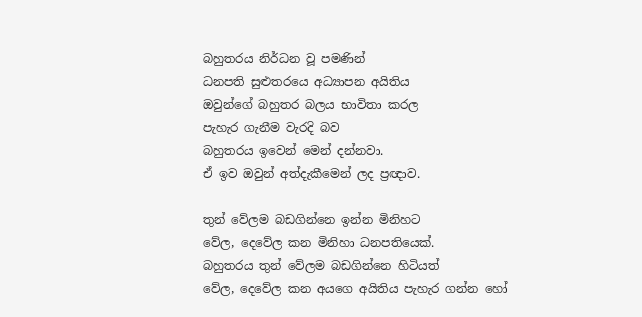බහුතරය නිර්ධන වූ පමණින්
ධනපති සුළුතරයෙ අධ්‍යාපන අයිතිය
ඔවුන්ගේ බහුතර බලය භාවිතා කරල
පැහැර ගැනීම වැරදි බව
බහුතරය ඉවෙන් මෙන් දන්නවා.
ඒ ඉව ඔවුන් අත්දැකීමෙන් ලද ප්‍රඥාව.

තුන් වේලම බඩගින්නෙ ඉන්න මිනිහට
වේල, දෙවේල කන මිනිහා ධනපතියෙක්.
බහුතරය තුන් වේලම බඩගින්නෙ හිටියත්
වේල, දෙවේල කන අයගෙ අයිතිය පැහැර ගන්න හෝ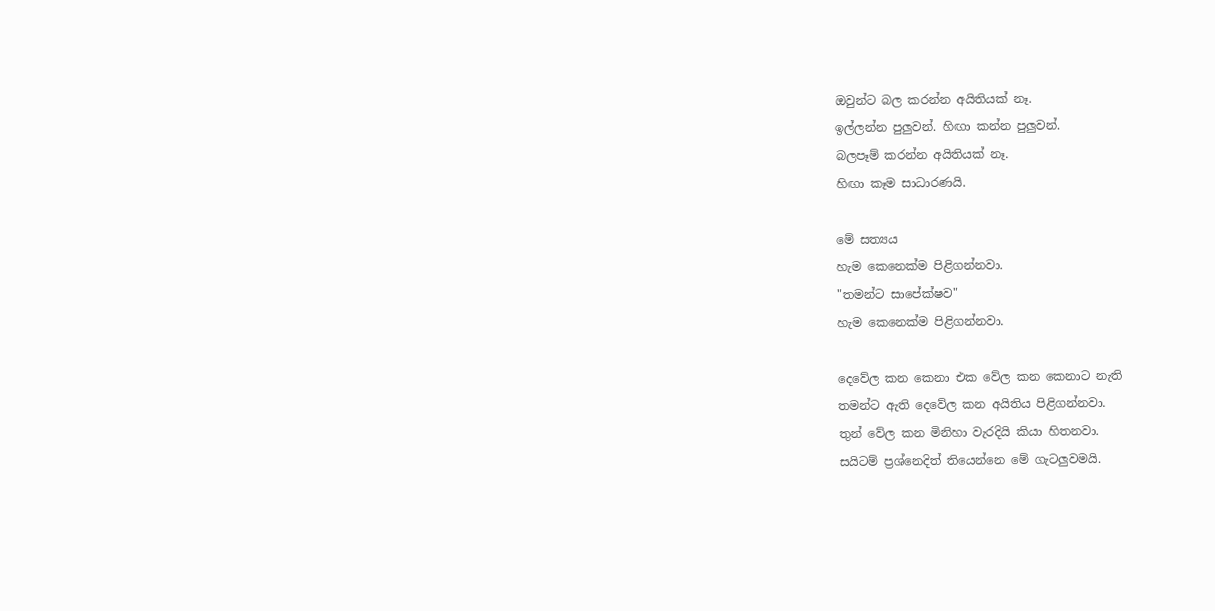ඔවුන්ට බල කරන්න අයිතියක් නෑ.
ඉල්ලන්න පුලුවන්. හිඟා කන්න පුලුවන්.
බලපෑම් කරන්න අයිතියක් නෑ.
හිඟා කෑම සාධාරණයි.

මේ සත්‍යය
හැම කෙනෙක්ම පිළිගන්නවා.
"තමන්ට සාපේක්ෂව"
හැම කෙනෙක්ම පිළිගන්නවා.

දෙවේල කන කෙනා එක වේල කන කෙනාට නැති
තමන්ට ඇති දෙවේල කන අයිතිය පිළිගන්නවා.
තුන් වේල කන මිනිහා වැරදියි කියා හිතනවා.
සයිටම් ප්‍රශ්නෙදිත් තියෙන්නෙ මේ ගැටලුවමයි.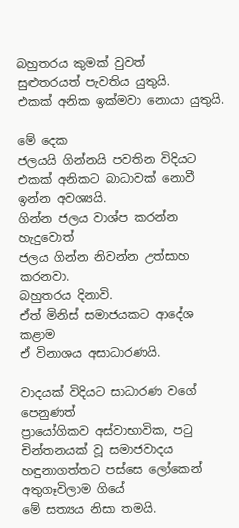බහුතරය කුමක් වුවත්
සුළුතරයත් පැවතිය යුතුයි.
එකක් අනික ඉක්මවා නොයා යුතුයි.

මේ දෙක
ජලයයි ගින්නයි පවතින විදියට
එකක් අනිකට බාධාවක් නොවී ඉන්න අවශ්‍යයි.
ගින්න ජලය වාශ්ප කරන්න හැදුවොත්
ජලය ගින්න නිවන්න උත්සාහ කරනවා.
බහුතරය දිනාවි.
ඒත් මිනිස් සමාජයකට ආදේශ කළාම
ඒ විනාශය අසාධාරණයි.

වාදයක් විදියට සාධාරණ වගේ පෙනුණත්
ප්‍රායෝගිකව අස්වාභාවික, පටු චින්තනයක් වූ සමාජවාදය
හඳුනාගත්තට පස්සෙ ලෝකෙන් අතුගෑවිලාම ගියේ
මේ සත්‍යය නිසා තමයි.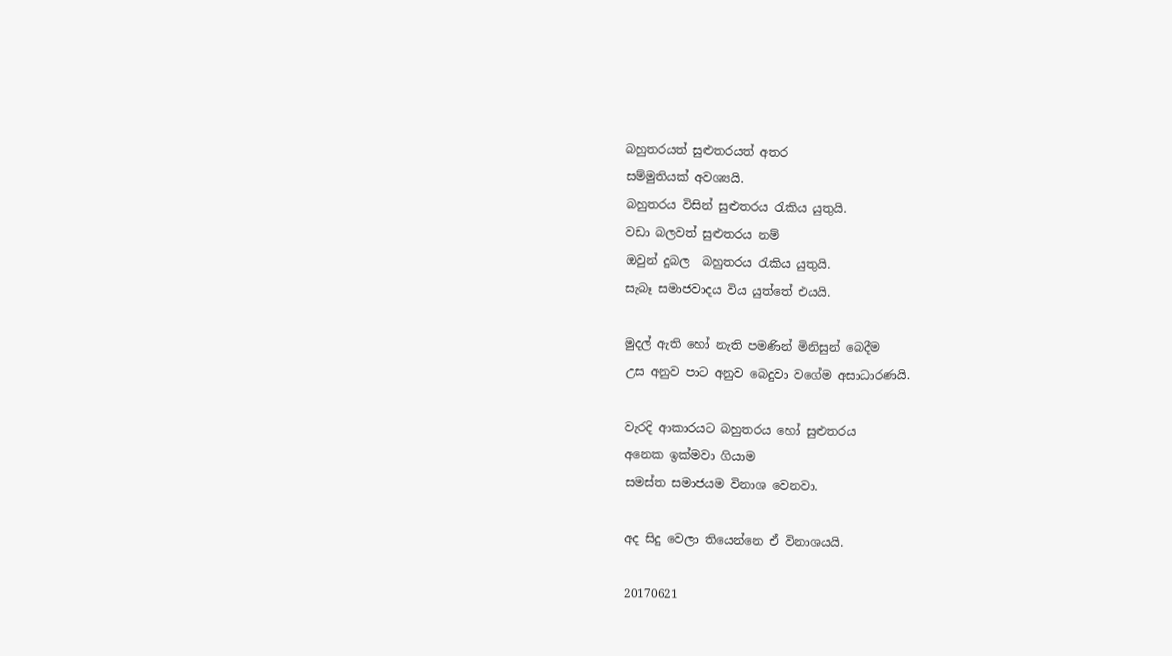බහුතරයත් සුළුතරයත් අතර
සම්මුතියක් අවශ්‍යයි.
බහුතරය විසින් සුළුතරය රැකිය යුතුයි.
වඩා බලවත් සුළුතරය නම්
ඔවුන් දුබල  බහුතරය රැකිය යුතුයි.
සැබෑ සමාජවාදය විය යුත්තේ එයයි.

මුදල් ඇති හෝ නැති පමණින් මිනිසුන් බෙදීම
උස අනුව පාට අනුව බෙදුවා වගේම අසාධාරණයි.

වැරදි ආකාරයට බහුතරය හෝ සුළුතරය
අනෙක ඉක්මවා ගියාම
සමස්ත සමාජයම විනාශ වෙනවා.

අද සිදු වෙලා තියෙන්නෙ ඒ විනාශයයි.

20170621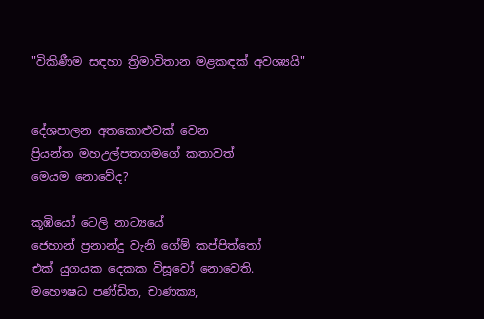"විකිණීම සඳහා ත්‍රිමාවිතාන මළකඳක් අවශ්‍යයි"


දේශපාලන අතකොළුවක් වෙන
ප්‍රියන්ත මහඋල්පතගමගේ කතාවත්
මෙයම නොවේද?

කූඹියෝ ටෙලි නාට්‍යයේ
ජෙහාන් ප්‍රනාන්දු වැනි ගේම් කප්පිත්තෝ
එක් යුගයක දෙකක විසූවෝ නොවෙති.
මහෞෂධ පණ්ඩිත, චාණක්‍ය,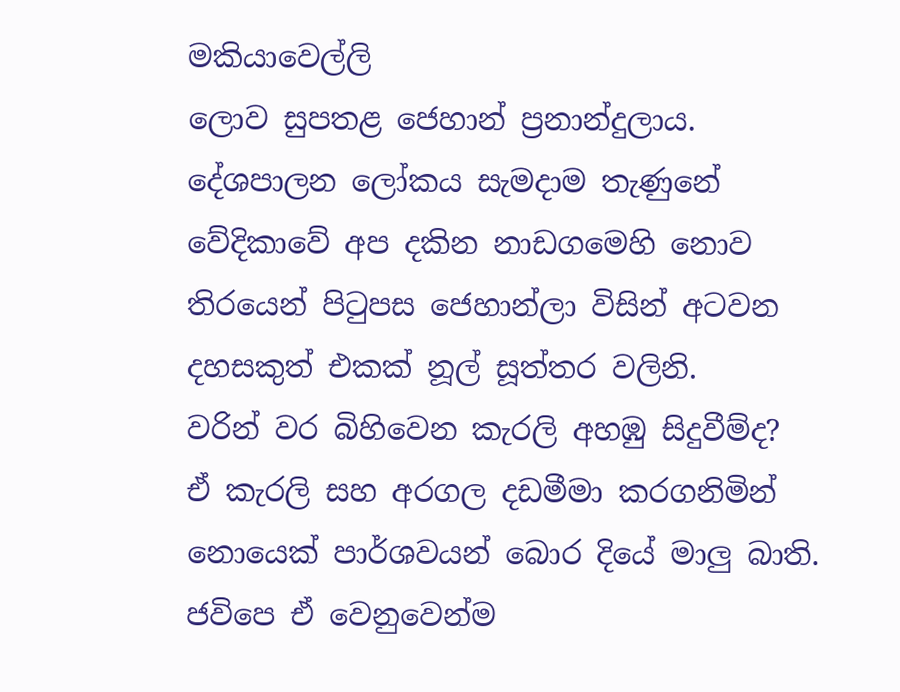මකියාවෙල්ලි
ලොව සුපතළ ජෙහාන් ප්‍රනාන්දුලාය.
දේශපාලන ලෝකය සැමදාම තැණුනේ
වේදිකාවේ අප දකින නාඩගමෙහි නොව
තිරයෙන් පිටුපස ජෙහාන්ලා විසින් අටවන
දහසකුත් එකක් නූල් සූත්තර වලිනි.
වරින් වර බිහිවෙන කැරලි අහඹු සිදුවීම්ද?
ඒ කැරලි සහ අරගල දඩමීමා කරගනිමින්
නොයෙක් පාර්ශවයන් බොර දියේ මාලු බාති.
ජවිපෙ ඒ වෙනුවෙන්ම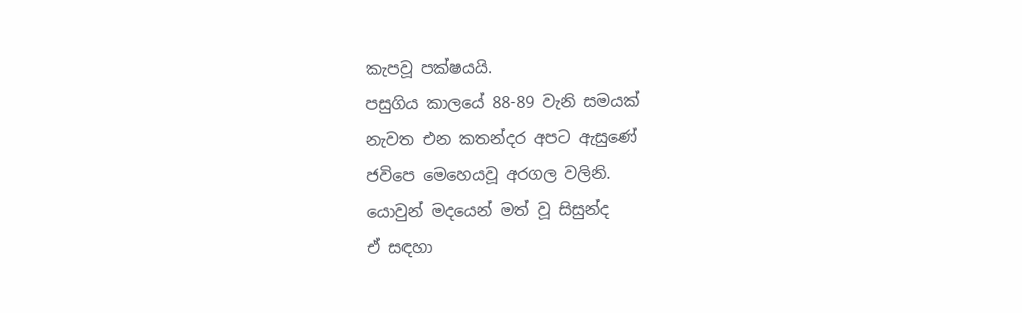කැපවූ පක්ෂයයි.
පසුගිය කාලයේ 88-89 වැනි සමයක්
නැවත එන කතන්දර අපට ඇසුණේ
ජවිපෙ මෙහෙයවූ අරගල වලිනි.
යොවුන් මදයෙන් මත් වූ සිසුන්ද
ඒ සඳහා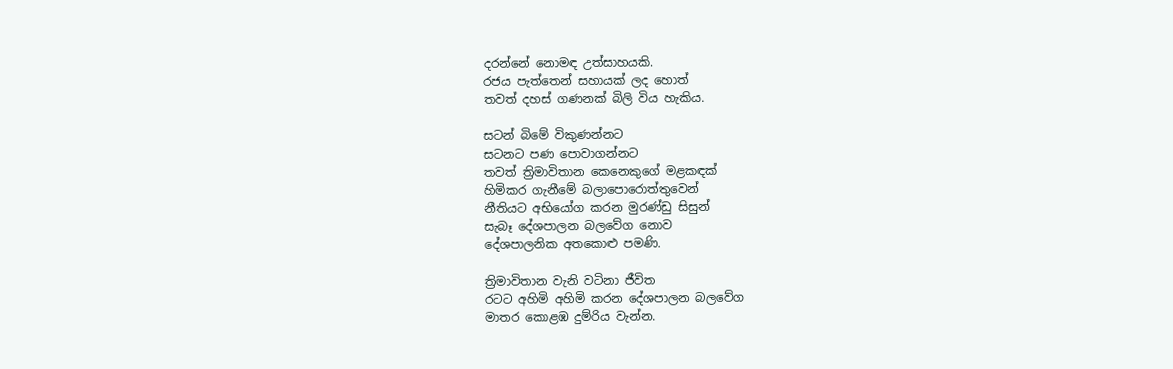දරන්නේ නොමඳ උත්සාහයකි.
රජය පැත්තෙන් සහායක් ලද හොත්
තවත් දහස් ගණනක් බිලි විය හැකිය.

සටන් බිමේ විකුණන්නට
සටනට පණ පොවාගන්නට
තවත් ත්‍රිමාවිතාන කෙනෙකුගේ මළකඳක්
හිමිකර ගැනීමේ බලාපොරොත්තුවෙන්
නීතියට අභියෝග කරන මුරණ්ඩු සිසුන්
සැබෑ දේශපාලන බලවේග නොව
දේශපාලනික අතකොළු පමණි.

ත්‍රිමාවිතාන වැනි වටිනා ජීවිත
රටට අහිමි අහිමි කරන දේශපාලන බලවේග
මාතර කොළඹ දුම්රිය වැන්න.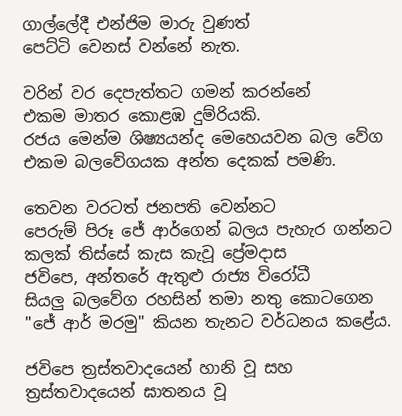ගාල්ලේදී එන්ජිම මාරු වුණත්
පෙට්ටි වෙනස් වන්නේ නැත.

වරින් වර දෙපැත්තට ගමන් කරන්නේ
එකම මාතර කොළඹ දුම්රියකි.
රජය මෙන්ම ශිෂ්‍යයන්ද මෙහෙයවන බල වේග
එකම බලවේගයක අන්ත දෙකක් පමණි.

තෙවන වරටත් ජනපති වෙන්නට
පෙරුම් පිරූ ජේ ආර්ගෙන් බලය පැහැර ගන්නට
කලක් තිස්සේ කැස කැවූ ප්‍රේමදාස
ජවිපෙ, අන්තරේ ඇතුළු රාජ්‍ය විරෝධී
සියලු බලවේග රහසින් තමා නතු කොටගෙන
"ජේ ආර් මරමු" කියන තැනට වර්ධනය කළේය.

ජවිපෙ ත්‍රස්තවාදයෙන් හානි වූ සහ
ත්‍රස්තවාදයෙන් ඝාතනය වූ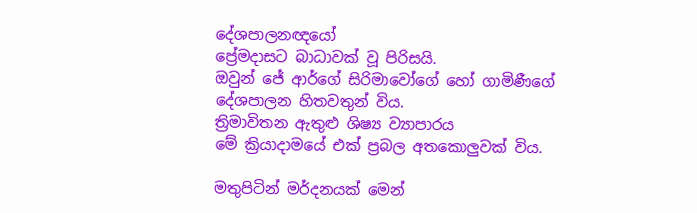දේශපාලනඥයෝ
ප්‍රේමදාසට බාධාවක් වූ පිරිසයි.
ඔවුන් ජේ ආර්ගේ සිරිමාවෝගේ හෝ ගාමිණීගේ
දේශපාලන හිතවතුන් විය.
ත්‍රිමාවිතන ඇතුළු ශිෂ්‍ය ව්‍යාපාරය
මේ ක්‍රියාදාමයේ එක් ප්‍රබල අතකොලුවක් විය.

මතුපිටින් මර්දනයක් මෙන්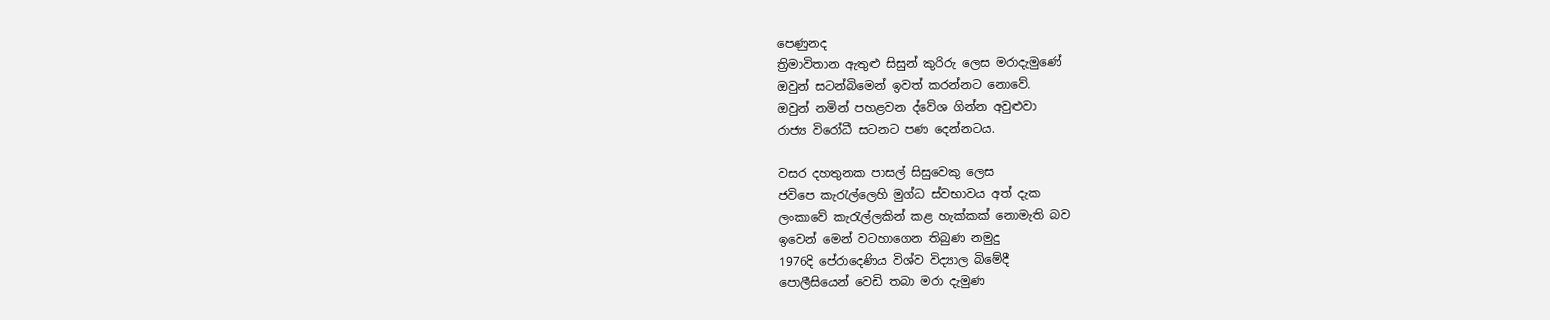පෙණුනද
ත්‍රිමාවිතාන ඇතුළු සිසුන් කුරිරු ලෙස මරාදැමුණේ
ඔවුන් සටන්බිමෙන් ඉවත් කරන්නට නොවේ.
ඔවුන් නමින් පහළවන ද්වේශ ගින්න අවුළුවා
රාජ්‍ය විරෝධී සටනට පණ දෙන්නටය.

වසර දහතුනක පාසල් සිසුවෙකු ලෙස
ජවිපෙ කැරැල්ලෙහි මුග්ධ ස්වභාවය අත් දැක
ලංකාවේ කැරැල්ලකින් කළ හැක්කක් නොමැති බව
ඉවෙන් මෙන් වටහාගෙන තිබුණ නමුදු
1976දි පේරාදෙණිය විශ්ව විද්‍යාල බිමේදී
පොලීසියෙන් වෙඩි තබා මරා දැමුණ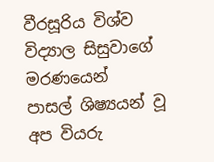වීරසූරිය විශ්ව විද්‍යාල සිසුවාගේ මරණයෙන්
පාසල් ශිෂ්‍යයන් වූ අප වියරු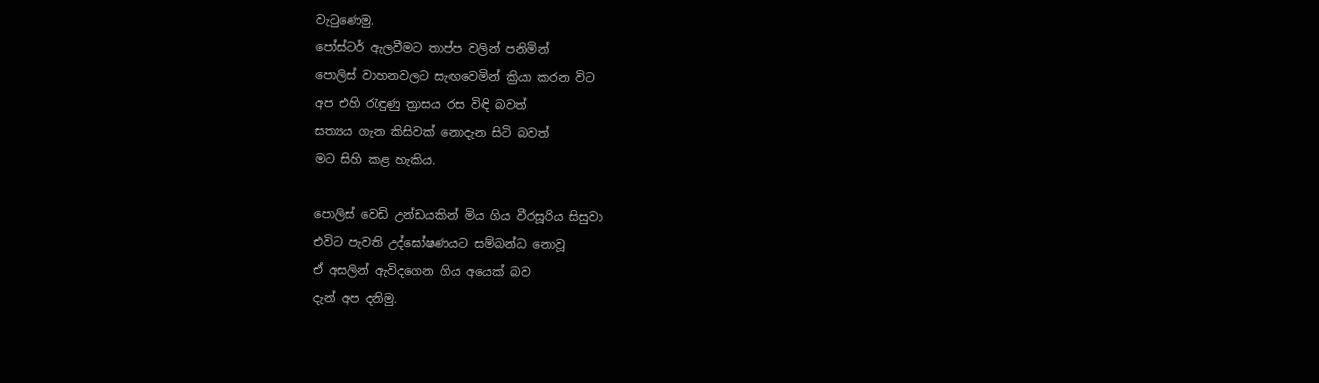වැටුණෙමු.
පෝස්ටර් ඇලවීමට තාප්ප වලින් පනිමින්
පොලිස් වාහනවලට සැඟවෙමින් ක්‍රියා කරන විට
අප එහි රැඳුණු ත්‍රාසය රස විඳි බවත්
සත්‍යය ගැන කිසිවක් නොදැන සිටි බවත්
මට සිහි කළ හැකිය.

පොලිස් වෙඩි උන්ඩයකින් මිය ගිය වීරසූරිය සිසුවා
එවිට පැවති උද්ඝෝෂණයට සම්බන්ධ නොවූ
ඒ අසලින් ඇවිදගෙන ගිය අයෙක් බව
දැන් අප දනිමු.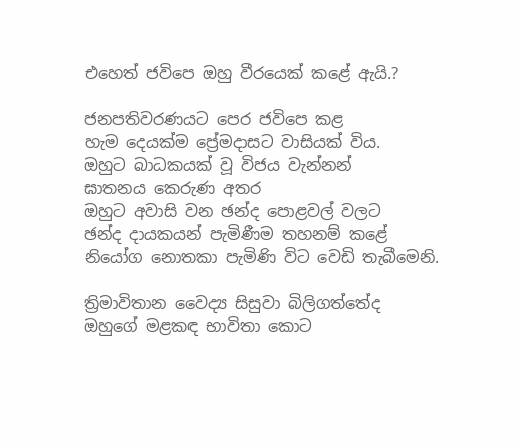එහෙත් ජවිපෙ ඔහු වීරයෙක් කළේ ඇයි.?

ජනපතිවරණයට පෙර ජවිපෙ කළ
හැම දෙයක්ම ප්‍රේමදාසට වාසියක් විය.
ඔහුට බාධකයක් වූ විජය වැන්නන්
ඝාතනය කෙරුණ අතර
ඔහුට අවාසි වන ඡන්ද පොළවල් වලට
ඡන්ද දායකයන් පැමිණීම තහනම් කළේ
නියෝග නොතකා පැමිණි විට වෙඩි තැබීමෙනි.

ත්‍රිමාවිතාන වෛද්‍ය සිසුවා බිලිගත්තේද
ඔහුගේ මළකඳ භාවිතා කොට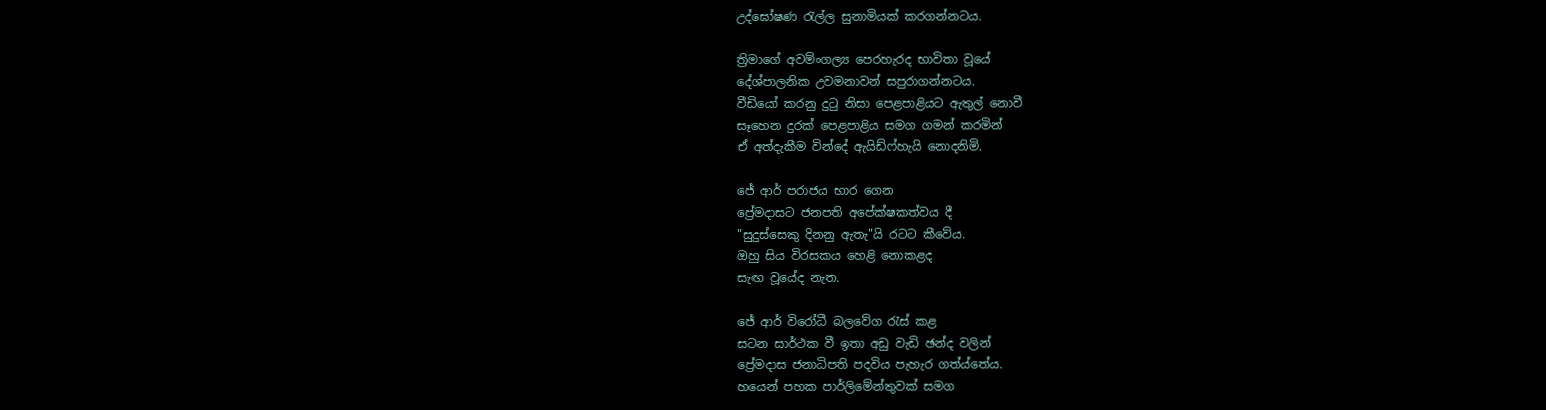උද්ඝෝෂණ රැල්ල සුනාමියක් කරගන්නටය.

ත්‍රිමාගේ අවම්ංගල්‍ය පෙරහැරද භාවිතා වූයේ
දේශ්පාලනික උවමනාවන් සපුරාගන්නටය.
වීඩියෝ කරනු දුටු නිසා පෙළපාළියට ඇතුල් නොවී
සෑහෙන දුරක් පෙළපාළිය සමග ගමන් කරමින්
ඒ අත්දැකීම වින්දේ ඇයිඩ්ෆ්හැයි නොදනිමි.

ජේ ආර් පරාජය භාර ගෙන
ප්‍රේමදාසට ජනපති අපේක්ෂකත්වය දී
"සුදුස්සෙකු දිනනු ඇතැ"යි රටට කීවේය.
ඔහු සිය විරසකය හෙළි නොකළද
සැඟ වූයේද නැත.

ජේ ආර් විරෝධී බලවේග රැස් කළ
සටන සාර්ථක වී ඉතා අඩු වැඩි ඡන්ද වලින්
ප්‍රේමදාස ජනාධිපති පදවිය පැහැර ගත්ය්තේය.
හයෙන් පහක පාර්ලිමේන්තුවක් සමග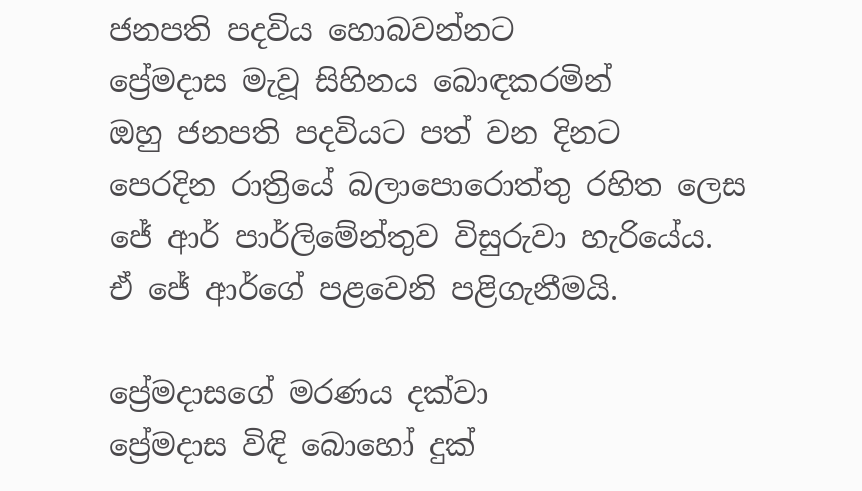ජනපති පදවිය හොබවන්නට
ප්‍රේමදාස මැවූ සිහිනය බොඳකරමින්
ඔහු ජනපති පදවියට පත් වන දිනට
පෙරදින රාත්‍රියේ බලාපොරොත්තු රහිත ලෙස
ජේ ආර් පාර්ලිමේන්තුව විසුරුවා හැරියේය.
ඒ ජේ ආර්ගේ පළවෙනි පළිගැනීමයි.

ප්‍රේමදාසගේ මරණය දක්වා
ප්‍රේමදාස විඳි බොහෝ දුක්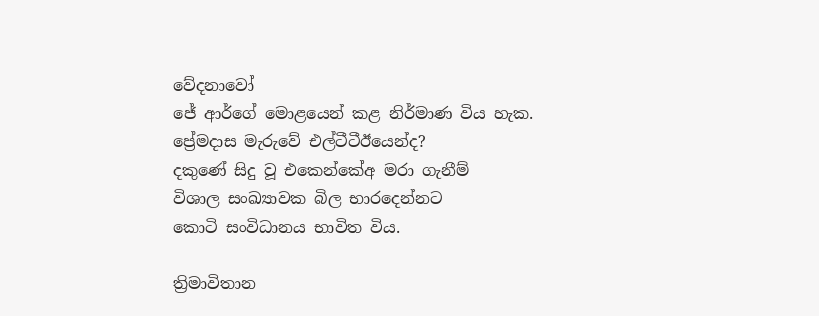වේදනාවෝ
ජේ ආර්ගේ මොළයෙන් කළ නිර්මාණ විය හැක.
ප්‍රේමදාස මැරුවේ එල්ටීටීඊයෙන්ද?
දකුණේ සිදු වූ එකෙන්කේඅ මරා ගැනීම්
විශාල සංඛ්‍යාවක බිල භාරදෙන්නට
කොටි සංවිධානය භාවිත විය.

ත්‍රිමාවිතාන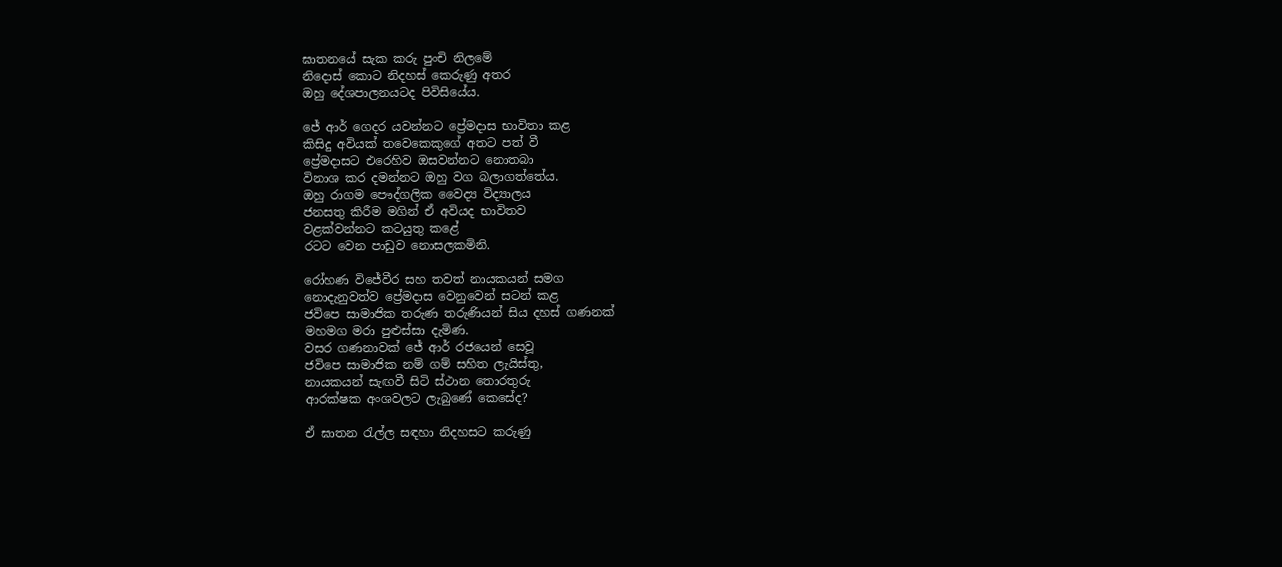ඝාතනයේ සැක කරු පුංචි නිලමේ
නිදොස් කොට නිදහස් කෙරුණු අතර
ඔහු දේශපාලනයටද පිවිසියේය.

ජේ ආර් ගෙදර යවන්නට ප්‍රේමදාස භාවිතා කළ
කිසිදු අවියක් තවෙකෙකුගේ අතට පත් වී
ප්‍රේමදාසට එරෙහිව ඔසවන්නට නොතබා
විනාශ කර දමන්නට ඔහු වග බලාගත්තේය.
ඔහු රාගම පෞද්ගලික වෛද්‍ය විද්‍යාලය
ජනසතු කිරීම මගින් ඒ අවියද භාවිතව
වළක්වන්නට කටයුතු කළේ
රටට වෙන පාඩුව නොසලකමිනි.

රෝහණ විජේවීර සහ තවත් නායකයන් සමග
නොදැනුවත්ව ප්‍රේමදාස වෙනුවෙන් සටන් කළ
ජවිපෙ සාමාජික තරුණ තරුණියන් සිය දහස් ගණනක්
මහමග මරා පුළුස්සා දැමිණ.
වසර ගණනාවක් ජේ ආර් රජයෙන් සෙවූ
ජවිපෙ සාමාජික නම් ගම් සහිත ලැයිස්තු,
නායකයන් සැඟවී සිටි ස්ථාන තොරතුරු
ආරක්ෂක අංශවලට ලැබුණේ කෙසේද?

ඒ ඝාතන රැල්ල සඳහා නිදහසට කරුණු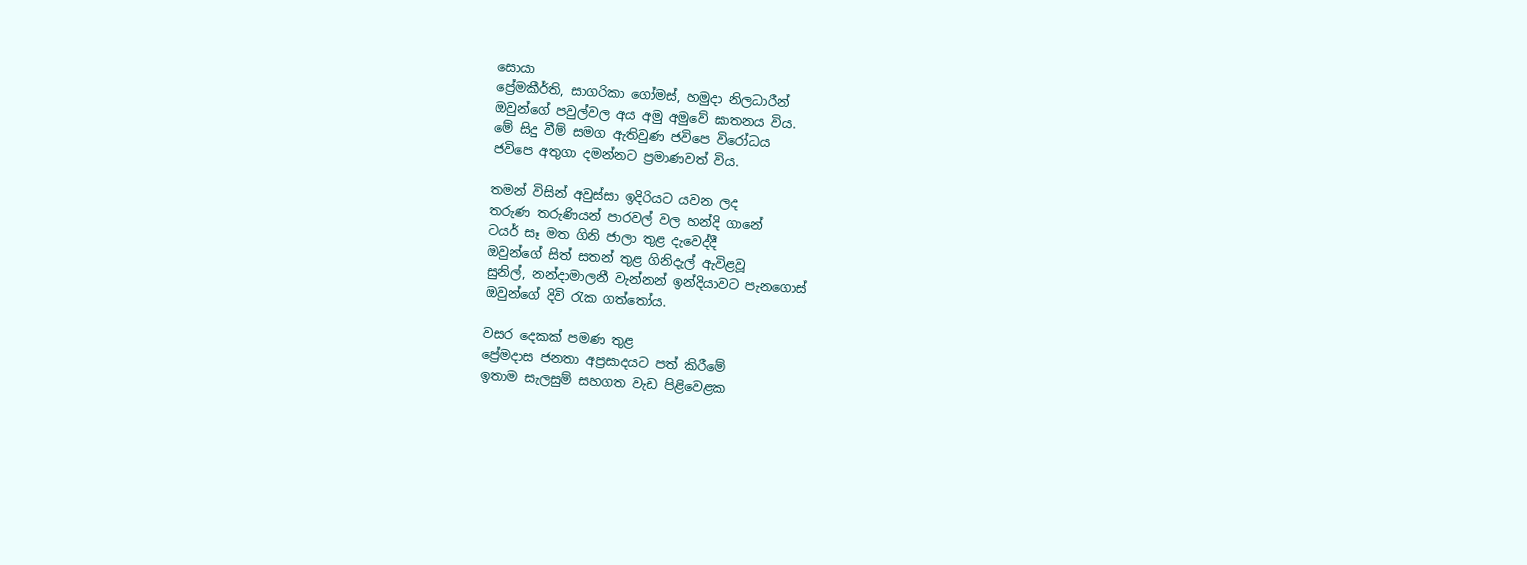සොයා
ප්‍රේමකීර්ති, සාගරිකා ගෝමස්, හමුදා නිලධාරීන්
ඔවුන්ගේ පවුල්වල අය අමු අමුවේ ඝාතනය විය.
මේ සිදු වීම් සමග ඇතිවුණ ජවිපෙ විරෝධය
ජවිපෙ අතුගා දමන්නට ප්‍රමාණවත් විය.

තමන් විසින් අවුස්සා ඉදිරියට යවන ලද
තරුණ තරුණියන් පාරවල් වල හන්දි ගානේ
ටයර් සෑ මත ගිනි ජාලා තුළ දැවෙද්දී
ඔවුන්ගේ සිත් සතන් තුළ ගිනිදැල් ඇවිළවූ
සුනිල්, නන්දාමාලනී වැන්නන් ඉන්දියාවට පැනගොස්
ඔවුන්ගේ දිවි රැක ගත්තෝය.

වසර දෙකක් පමණ තුළ
ප්‍රේමදාස ජනතා අප්‍රසාදයට පත් කිරීමේ
ඉතාම සැලසුම් සහගත වැඩ පිළිවෙළක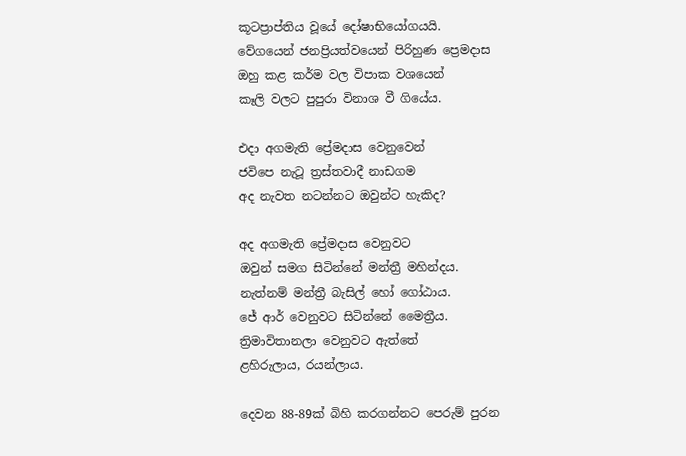කූටප්‍රාප්තිය වූයේ දෝෂාභියෝගයයි.
වේගයෙන් ජනප්‍රියත්වයෙන් පිරිහුණ ප්‍රෙමදාස
ඔහු කළ කර්ම වල විපාක වශයෙන්
කෑලි වලට පුපුරා විනාශ වී ගියේය.

එදා අගමැති ප්‍රේමදාස වෙනුවෙන්
ජවිපෙ නැටූ ත්‍රස්තවාදී නාඩගම
අද නැවත නටන්නට ඔවුන්ට හැකිද?

අද අගමැති ප්‍රේමදාස වෙනුවට
ඔවුන් සමග සිටින්නේ මන්ත්‍රී මහින්දය.
නැත්නම් මන්ත්‍රී බැසිල් හෝ ගෝඨාය.
ජේ ආර් වෙනුවට සිටින්නේ මෛත්‍රීය.
ත්‍රිමාවිතානලා වෙනුවට ඇත්තේ
ළහිරුලාය, රයන්ලාය.

දෙවන 88-89ක් බිහි කරගන්නට පෙරුම් පුරන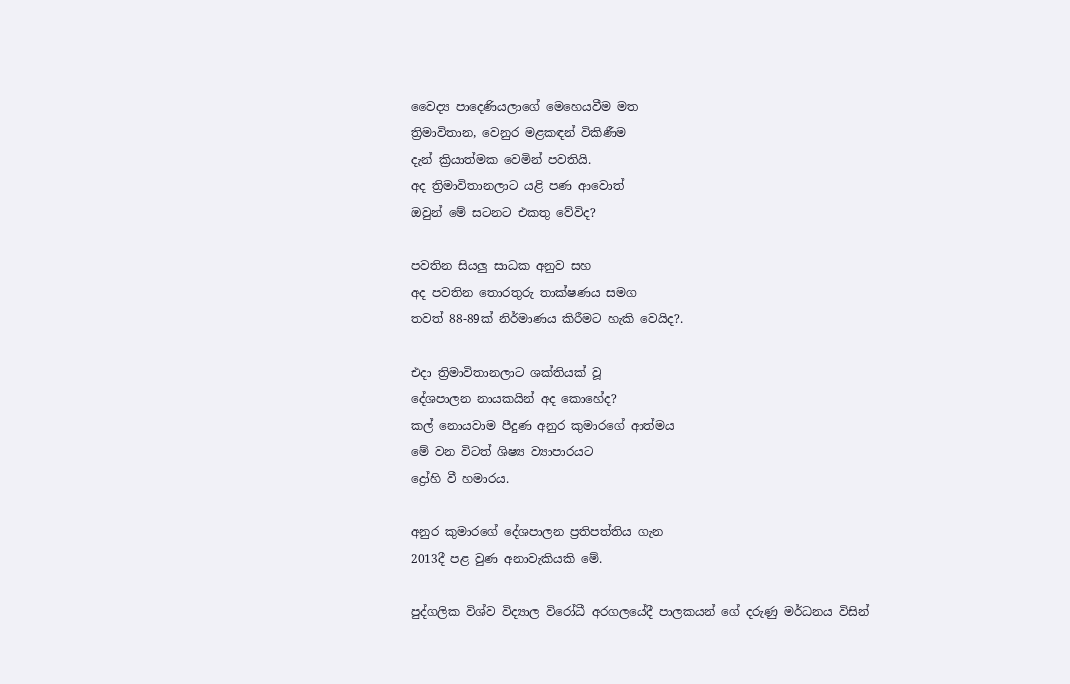වෛද්‍ය පාදෙණියලාගේ මෙහෙයවීම මත
ත්‍රිමාවිතාන, වෙනුර මළකඳන් විකිණීම
දැන් ක්‍රියාත්මක වෙමින් පවතියි.
අද ත්‍රිමාවිතානලාට යළි පණ ආවොත්
ඔවුන් මේ සටනට එකතු වේවිද?

පවතින සියලු සාධක අනුව සහ
අද පවතින තොරතුරු තාක්ෂණය සමග
තවත් 88-89ක් නිර්මාණය කිරීමට හැකි වෙයිද?.

එදා ත්‍රිමාවිතානලාට ශක්තියක් වූ
දේශපාලන නායකයින් අද කොහේද?
කල් නොයවාම පීදුණ අනුර කුමාරගේ ආත්මය
මේ වන විටත් ශිෂ්‍ය ව්‍යාපාරයට
ද්‍රෝහි වී හමාරය.

අනුර කුමාරගේ දේශපාලන ප්‍රතිපත්තිය ගැන
2013දී පළ වුණ අනාවැකියකි මේ.

පුද්ගලික විශ්ව විද්‍යාල විරෝධී අරගලයේදී පාලකයන් ගේ දරුණු මර්ධනය විසින්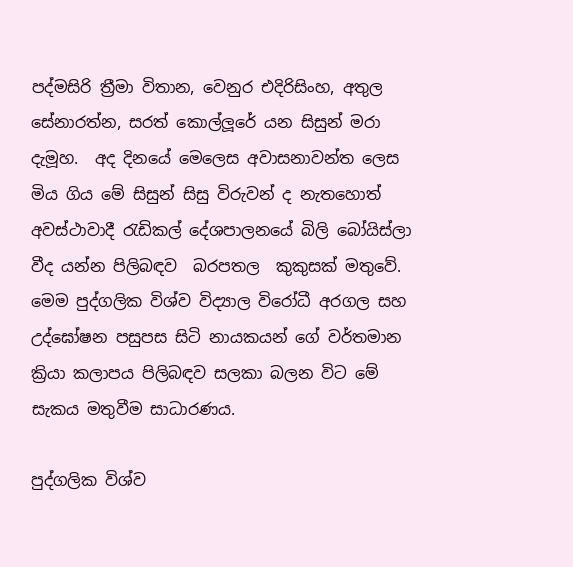පද්මසිරි ත්‍රීමා විතාන, වෙනුර එදිරිසිංහ, අතුල සේනාරත්න, සරත් කොල්ලූරේ යන සිසුන් මරා දැමූහ.  අද දිනයේ මෙලෙස අවාසනාවන්ත ලෙස මිය ගිය මේ සිසුන් සිසු විරුවන් ද නැතහොත් අවස්ථාවාදී රැඩිකල් දේශපාලනයේ බිලි බෝයිස්ලා වීද යන්න පිලිබඳව  බරපතල  කුකුසක් මතුවේ.  මෙම පුද්ගලික විශ්ව විද්‍යාල විරෝධී අරගල සහ උද්ඝෝෂන පසුපස සිටි නායකයන් ගේ වර්තමාන ක්‍රියා කලාපය පිලිබඳව සලකා බලන විට මේ සැකය මතුවීම සාධාරණය.

පුද්ගලික විශ්ව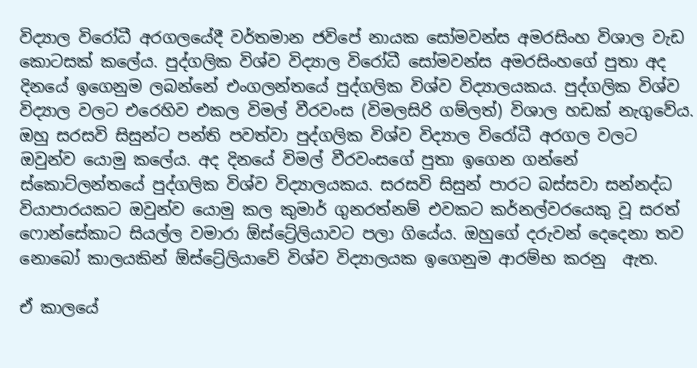විද්‍යාල විරෝධී අරගලයේදී වර්තමාන ජවිපේ නායක සෝමවන්ස අමරසිංහ විශාල වැඩ කොටසක් කලේය. පුද්ගලික විශ්ව විද්‍යාල විරෝධී සෝමවන්ස අමරසිංහගේ පුතා අද දිනයේ ඉගෙනුම ලබන්නේ එංගලන්තයේ පුද්ගලික විශ්ව විද්‍යාලයකය. පුද්ගලික විශ්ව විද්‍යාල වලට එරෙහිව එකල විමල් වීරවංස (විමලසිරි ගම්ලත්) විශාල හඩක් නැගුවේය. ඔහු සරසවි සිසුන්ට පන්ති පවත්වා පුද්ගලික විශ්ව විද්‍යාල විරෝධී අරගල වලට ඔවුන්ව යොමු කලේය. අද දිනයේ විමල් වීරවංසගේ පුතා ඉගෙන ගන්නේ ස්කොට්ලන්තයේ පුද්ගලික විශ්ව විද්‍යාලයකය. සරසවි සිසුන් පාරට බස්සවා සන්නද්ධ වියාපාරයකට ඔවුන්ව යොමු කල කුමාර් ගුනරත්නම් එවකට කර්නල්වරයෙකු වූ සරත් ෆොන්සේකාට සියල්ල වමාරා ඕස්ට්‍රේලියාවට පලා ගියේය. ඔහුගේ දරුවන් දෙදෙනා තව නොබෝ කාලයකින් ඕස්ට්‍රේලියාවේ විශ්ව විද්‍යාලයක ඉගෙනුම ආරම්භ කරනු  ඇත.

ඒ කාලයේ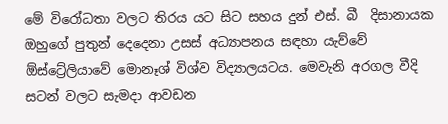මේ විරෝධතා වලට තිරය යට සිට සහය දුන් එස්. බී  දිසානායක ඔහුගේ පුතුන් දෙදෙනා උසස් අධ්‍යාපනය සඳහා යැව්වේ ඕස්ට්‍රේලියාවේ මොනෑශ් විශ්ව විද්‍යාලයටය. මෙවැනි අරගල වීදි සටන් වලට සැමදා ආවඩන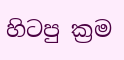හිටපු ක්‍රම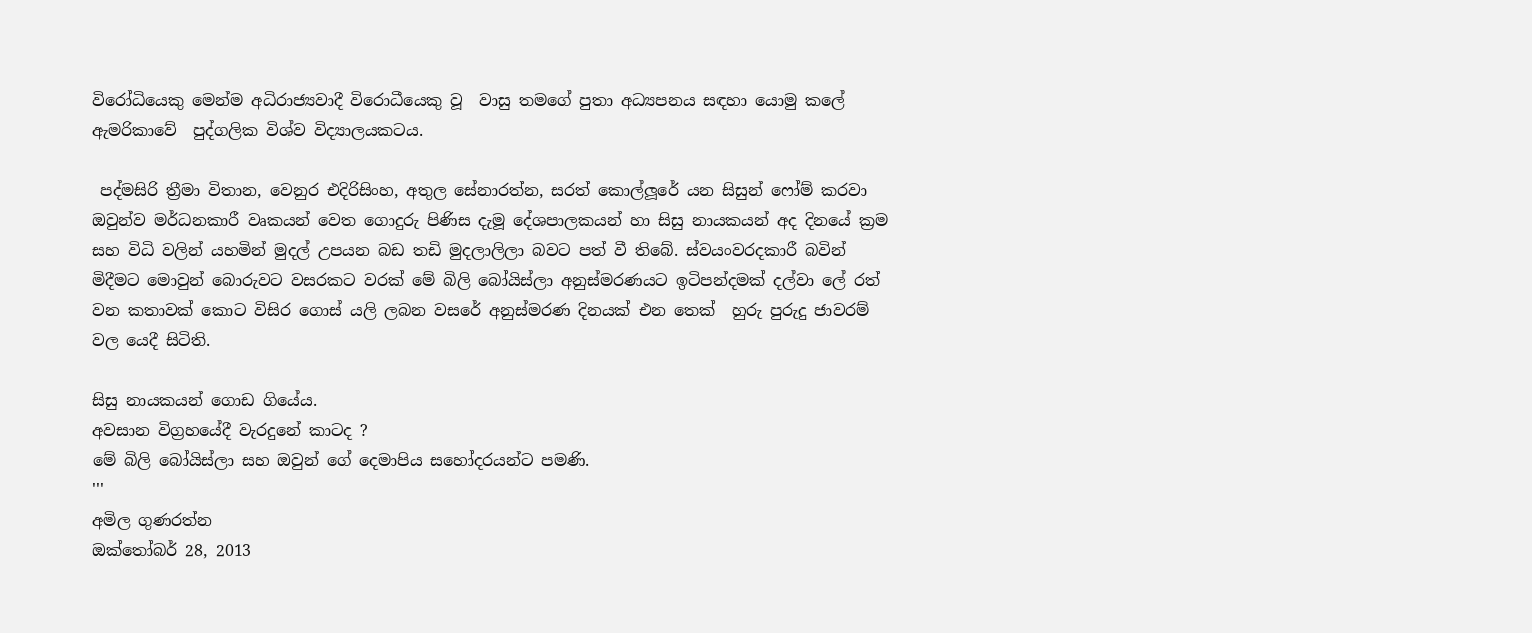විරෝධියෙකු මෙන්ම අධිරාජ්‍යවාදී විරොධීයෙකු වූ  වාසු තමගේ පුතා අධ්‍යපනය සඳහා යොමු කලේ ඇමරිකාවේ  පුද්ගලික විශ්ව විද්‍යාලයකටය.

 පද්මසිරි ත්‍රීමා විතාන, වෙනුර එදිරිසිංහ, අතුල සේනාරත්න, සරත් කොල්ලූරේ යන සිසුන් ෆෝම් කරවා ඔවුන්ව මර්ධනකාරී වෘකයන් වෙත ගොදුරු පිණිස දැමූ දේශපාලකයන් හා සිසු නායකයන් අද දිනයේ ක්‍රම සහ විධි වලින් යහමින් මුදල් උපයන බඩ තඩි මුදලාලිලා බවට පත් වී තිබේ. ස්වයංවරදකාරී බවින් මිදීමට මොවුන් බොරුවට වසරකට වරක් මේ බිලි බෝයිස්ලා අනුස්මරණයට ඉටිපන්දමක් දල්වා ලේ රත් වන කතාවක් කොට විසිර ගොස් යලි ලබන වසරේ අනුස්මරණ දිනයක් එන තෙක්  හුරු පුරුදු ජාවරම් වල යෙදී සිටිති.

සිසු නායකයන් ගොඩ ගියේය.
අවසාන විග්‍රහයේදී වැරදුනේ කාටද ?
මේ බිලි බෝයිස්ලා සහ ඔවුන් ගේ දෙමාපිය සහෝදරයන්ට පමණි.
'''
අමිල ගුණරත්න
ඔක්තෝබර් 28, 2013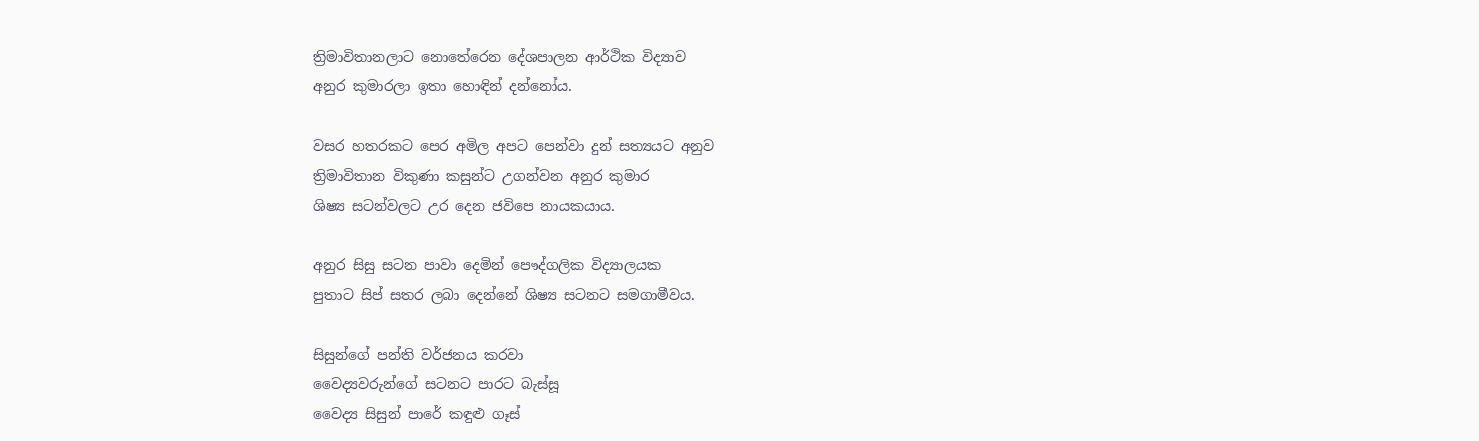ත්‍රිමාවිතානලාට නොතේරෙන දේශපාලන ආර්ථික විද්‍යාව
අනුර කුමාරලා ඉතා හොඳින් දන්නෝය.

වසර හතරකට පෙර අමිල අපට පෙන්වා දුන් සත්‍යයට අනුව
ත්‍රිමාවිතාන විකුණා කසුන්ට උගන්වන අනුර කුමාර
ශිෂ්‍ය සටන්වලට උර දෙන ජවිපෙ නායකයාය.

අනුර සිසු සටන පාවා දෙමින් පෞද්ගලික විද්‍යාලයක
පුතාට සිප් සතර ලබා දෙන්නේ ශිෂ්‍ය සටනට සමගාමීවය.

සිසුන්ගේ පන්ති වර්ජනය කරවා
වෛද්‍යවරුන්ගේ සටනට පාරට බැස්සූ
වෛද්‍ය සිසුන් පාරේ කඳුළු ගෑස්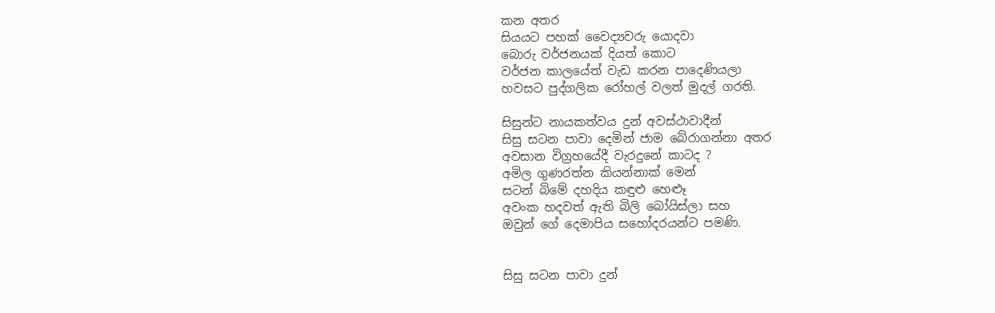කන අතර
සියයට පහක් වෛද්‍යවරු යොදවා
බොරු වර්ජනයක් දියත් කොට
වර්ජන කාලයේත් වැඩ කරන පාදෙණියලා
හවසට පුද්ගලික රෝහල් වලත් මුදල් ගරති.

සිසුන්ට නායකත්වය දුන් අවස්ථාවාදීන්
සිසු සටන පාවා දෙමින් ජාම බේරාගන්නා අතර
අවසාන විග්‍රහයේදී වැරදුනේ කාටද ?
අමිල ගුණරත්න කියන්නාක් මෙන්
සටන් බිමේ දහදිය කඳුළු හෙළූ
අවංක හදවත් ඇති බිලි බෝයිස්ලා සහ
ඔවුන් ගේ දෙමාපිය සහෝදරයන්ට පමණි.


සිසු සටන පාවා දුන්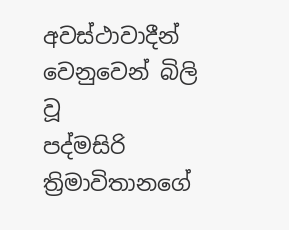අවස්ථාවාදීන් වෙනුවෙන් බිලි වූ
පද්මසිරි ත්‍රිමාවිතානගේ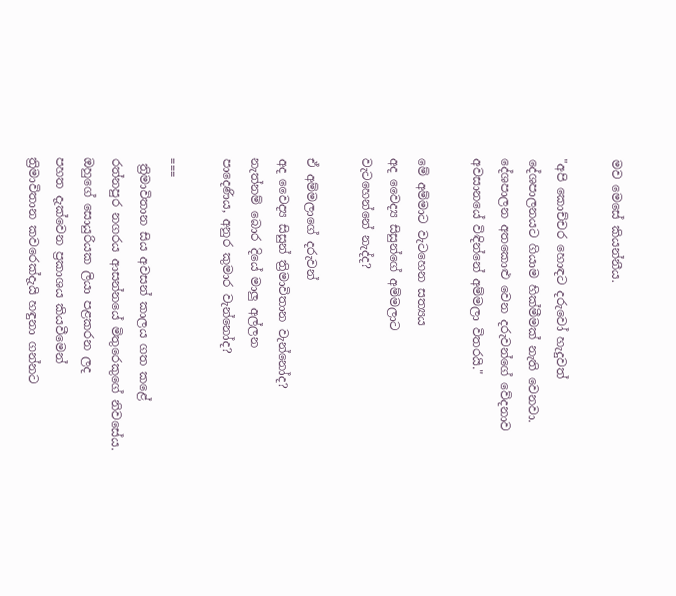මව මෙසේ කියන්නීය.

"අපි කොච්චර හොඳට දරුවෝ හැදුවත්
දේශපාලනයට ගියාම හික්මීමක් නැති වෙනවා.
දේශපාලන අතකොළු වෙන දරුවන්ගේ වේදනාව
අවසානයේ විඳින්නේ අම්මලා විතරයි."

මේ අම්මාට වැටහෙන සත්‍යය
අද වෛද්‍ය සිසුන්ගේ අම්මලාට
වැටහෙන්නේ නැද්ද?

ඒ අම්මලාගේ දරුවන්
අද වෛද්‍ය සිසුන් ත්‍රිමාවිතාන වැන්නෝද?
නැත්නම් බොර දියේ මාලු අල්ලන
පාදෙණිය, අනුර කුමාර වැන්නෝද?

===
 ත්‍රිමාවිතාන සිය අවසන් කාලය ගත කළේ
රත්නපුර නගරය ආසන්නයේ මිතුරෙකුගේ නිවසේය.
ඔහුගේ සොයුරියක ලියා පළකරන ලද
පහත දැක්වෙන ප්‍රකාශය කියවීමෙන්
ත්‍රිමාවිතාන කවරෙක්දැයි හඳුනා ගන්නට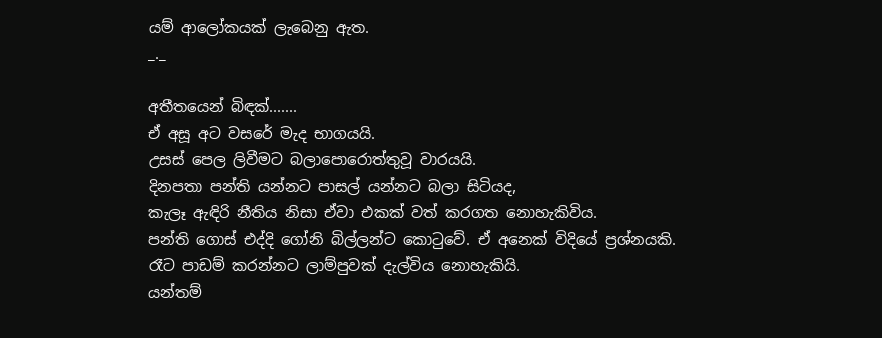යම් ආලෝකයක් ලැබෙනු ඇත.
_._

අතීතයෙන් බිඳක්.......
ඒ අසූ අට වසරේ මැද භාගයයි.
උසස් පෙල ලිවීමට බලාපොරොත්තුවූ වාරයයි.
දිනපතා පන්ති යන්නට පාසල් යන්නට බලා සිටියද,
කැලෑ ඇඳිරි නීතිය නිසා ඒවා එකක් වත් කරගත නොහැකිවිය.
පන්ති ගොස් එද්දි ගෝනි බිල්ලන්ට කොටුවේ. ඒ අනෙක් විදියේ ප්‍රශ්නයකි.
රෑට පාඩම් කරන්නට ලාම්පුවක් දැල්විය නොහැකියි.
යන්තම්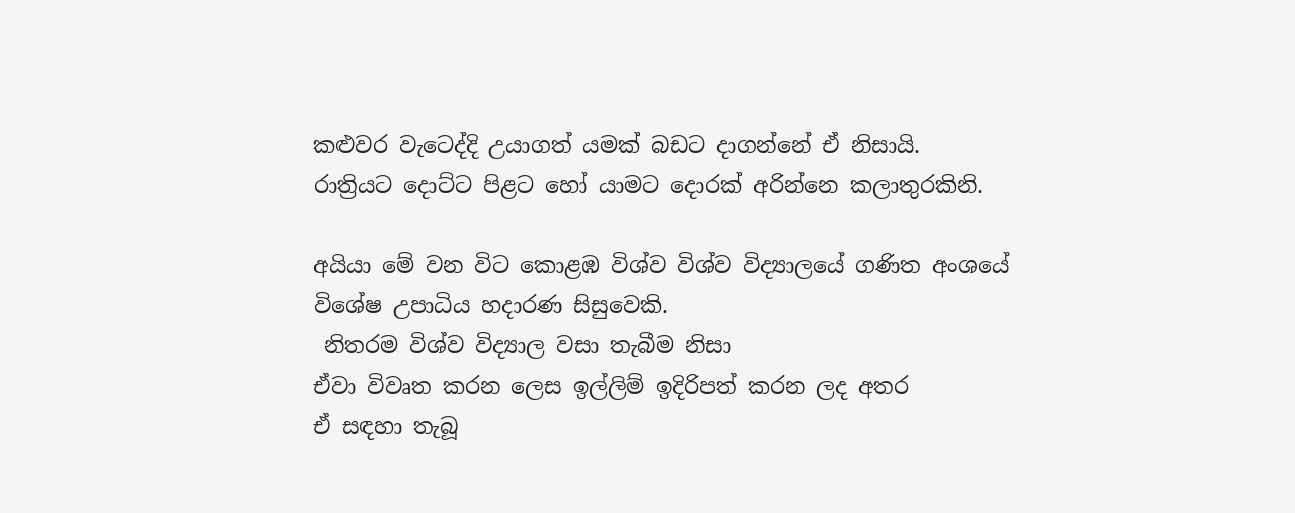කළුවර වැටෙද්දි උයාගත් යමක් බඩට දාගන්නේ ඒ නිසායි.
රාත්‍රියට දොට්ට පිළට හෝ යාමට දොරක් අරින්නෙ කලාතුරකිනි.

අයියා මේ වන විට කොළඹ විශ්ව විශ්ව විද්‍යාලයේ ගණිත අංශයේ
විශේෂ උපාධිය හදාරණ සිසුවෙකි.
 නිතරම විශ්ව විද්‍යාල වසා තැබීම නිසා
ඒවා විවෘත කරන ලෙස ඉල්ලිම් ඉදිරිපත් කරන ලද අතර
ඒ සඳහා තැබූ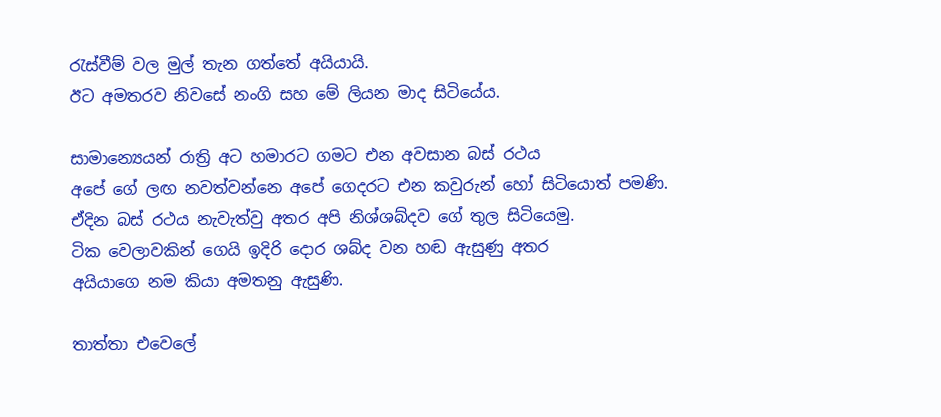රැස්වීම් වල මුල් තැන ගත්තේ අයියායි.
ඊට අමතරව නිවසේ නංගි සහ මේ ලියන මාද සිටියේය.

සාමාන්‍යෙයන් රාත්‍රි අට හමාරට ගමට එන අවසාන බස් රථය
අපේ ගේ ලඟ නවත්වන්නෙ අපේ ගෙදරට එන කවුරුන් හෝ සිටියොත් පමණි.
ඒදින බස් රථය නැවැත්වු අතර අපි නිශ්ශබ්දව ගේ තුල සිටියෙමු.
ටික වෙලාවකින් ගෙයි ඉදිරි දොර ශබ්ද වන හඬ ඇසුණු අතර
අයියාගෙ නම කියා අමතනු ඇසුණි.

තාත්තා එවෙලේ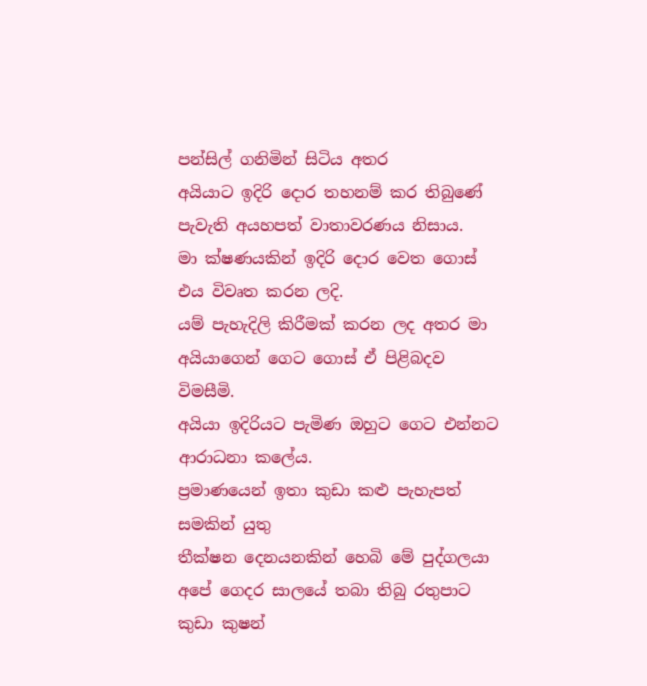පන්සිල් ගනිමින් සිටිය අතර
අයියාට ඉදිරි දොර තහනම් කර තිබුණේ පැවැති අයහපත් වාතාවරණය නිසාය.
මා ක්ෂණයකින් ඉදිරි දොර වෙත ගොස් එය විවෘත කරන ලදි.
යම් පැහැදිලි කිරීමක් කරන ලද අතර මා අයියාගෙන් ගෙට ගොස් ඒ පිළිබදව විමසීමි.
අයියා ඉදිරියට පැමිණ ඔහුට ගෙට එන්නට ආරාධනා කලේය.
ප්‍රමාණයෙන් ඉතා කුඩා කළු පැහැපත් සමකින් යුතු
තීක්ෂන දෙනයනකින් හෙබි මේ පුද්ගලයා
අපේ ගෙදර සාලයේ තබා තිබු රතුපාට කුඩා කුෂන්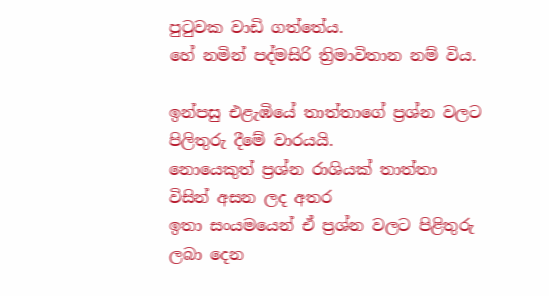පුටුවක වාඩි ගත්තේය.
හේ නමින් පද්මසිරි ත්‍රිමාවිතාන නම් විය.

ඉන්පසු එළැඹියේ තාත්තාගේ ප්‍රශ්න වලට පිලිතුරු දීමේ වාරයයි.
නොයෙකුත් ප්‍රශ්න රාශියක් තාත්තා විසින් අසන ලද අතර
ඉතා සංයමයෙන් ඒ ප්‍රශ්න වලට පිළිතුරු ලබා දෙන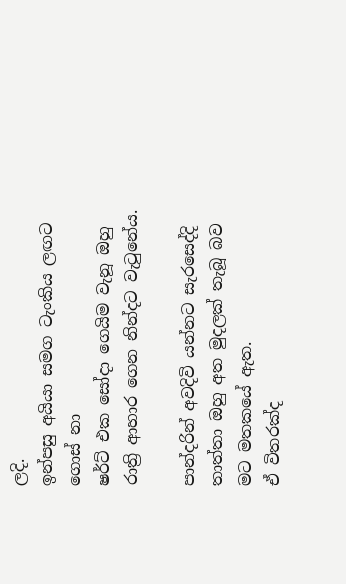ලදි.
ඉන්පසු අයියා සමග ටැංකිය ලඟට ගොස් නා
ෂර්ට් එක සෝදා ගෙයිම වැනූ ඔහු
රාත්‍රි ආහාර ගෙන නින්දට වැටුනේය.

පාන්දරින් අවදිවි යන්නට සැරසෙද්දි
තාත්තා ඔහු අත මුදලක් තැබූ බව මට මතකයේ ඇත.
ඒ විතරක්ද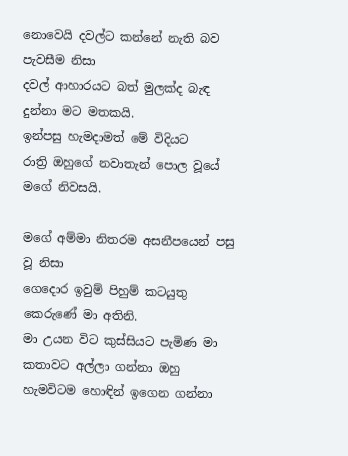නොවෙයි දවල්ට කන්නේ නැති බව පැවසීම නිසා
දවල් ආහාරයට බත් මුලක්ද බැඳ දුන්නා මට මතකයි.
ඉන්පසු හැමදාමත් මේ විදියට
රාත්‍රි ඔහුගේ නවාතැන් පොල වූයේ මගේ නිවසයි.

මගේ අම්මා නිතරම අසනීපයෙන් පසු වූ නිසා
ගෙදොර ඉවුම් පිහුම් කටයුතු කෙරුණේ මා අතිනි.
මා උයන විට කුස්සියට පැමිණ මා කතාවට අල්ලා ගන්නා ඔහු
හැමවිටම හොඳින් ඉගෙන ගන්නා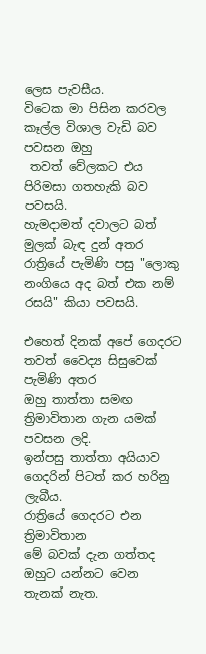ලෙස පැවසීය.
විටෙක මා පිසින කරවල කෑල්ල විශාල වැඩි බව පවසන ඔහු
 තවත් වේලකට එය පිරිමසා ගතහැකි බව පවසයි.
හැමදාමත් දවාලට බත් මුලක් බැඳ දුන් අතර
රාත්‍රියේ පැමිණි පසු "ලොකු නංගියෙ අද බත් එක නම් රසයි" කියා පවසයි.

එහෙත් දිනක් අපේ ගෙදරට
තවත් වෛද්‍ය සිසුවෙක් පැමිණි අතර
ඔහු තාත්තා සමඟ ත්‍රිමාවිතාන ගැන යමක් පවසන ලදි.
ඉන්පසු තාත්තා අයියාව ගෙදරින් පිටත් කර හරිනු ලැබීය.
රාත්‍රියේ ගෙදරට එන ත්‍රිමාවිතාන
මේ බවක් දැන ගත්තද ඔහුට යන්නට වෙන තැනක් නැත.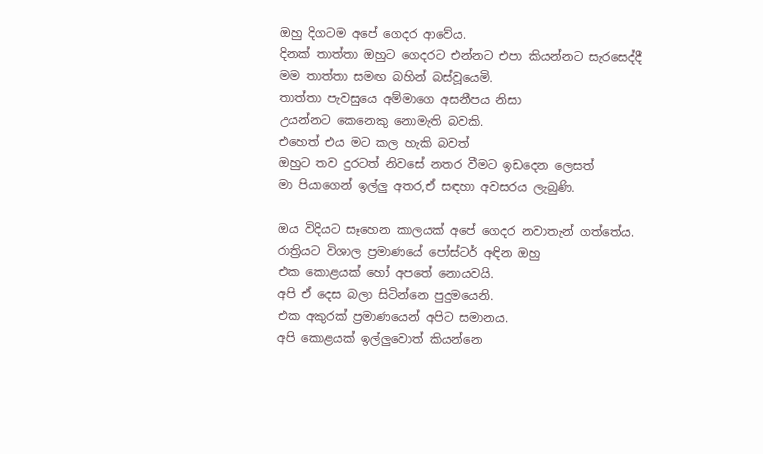ඔහු දිගටම අපේ ගෙදර ආවේය.
දිනක් තාත්තා ඔහුට ගෙදරට එන්නට එපා කියන්නට සැරසෙද්දී
මම තාත්තා සමඟ බහින් බස්වූයෙමි.
තාත්තා පැවසුයෙ අම්මාගෙ අසනීපය නිසා
උයන්නට කෙනෙකු නොමැති බවකි.
එහෙත් එය මට කල හැකි බවත්
ඔහුට තව දුරටත් නිවසේ නතර වීමට ඉඩදෙන ලෙසත්
මා පියාගෙන් ඉල්ලු අතර,ඒ සඳහා අවසරය ලැබුණි.

ඔය විදියට සෑහෙන කාලයක් අපේ ගෙදර නවාතැන් ගත්තේය.
රාත්‍රියට විශාල ප්‍රමාණයේ පෝස්ටර් අඳින ඔහු
එක කොළයක් හෝ අපතේ නොයවයි.
අපි ඒ දෙස බලා සිටින්නෙ පුදුමයෙනි.
එක අකුරක් ප්‍රමාණයෙන් අපිට සමානය.
අපි කොළයක් ඉල්ලුවොත් කියන්නෙ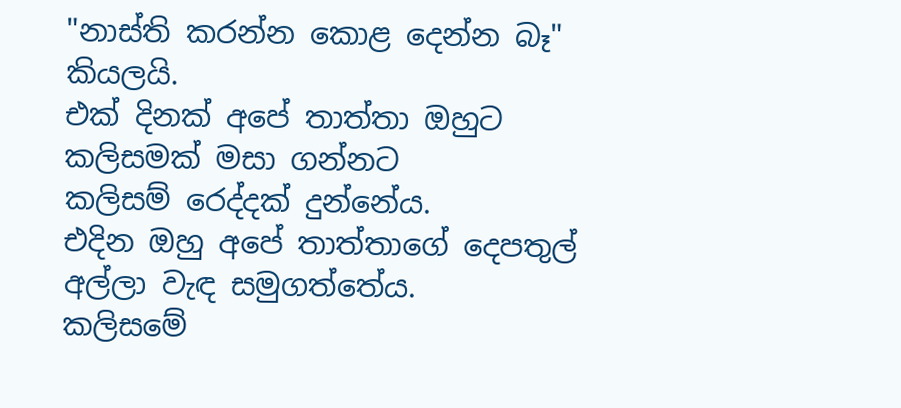"නාස්ති කරන්න කොළ දෙන්න බෑ" කියලයි.
එක් දිනක් අපේ තාත්තා ඔහුට කලිසමක් මසා ගන්නට
කලිසම් රෙද්දක් දුන්නේය.
එදින ඔහු අපේ තාත්තාගේ දෙපතුල් අල්ලා වැඳ සමුගත්තේය.
කලිසමේ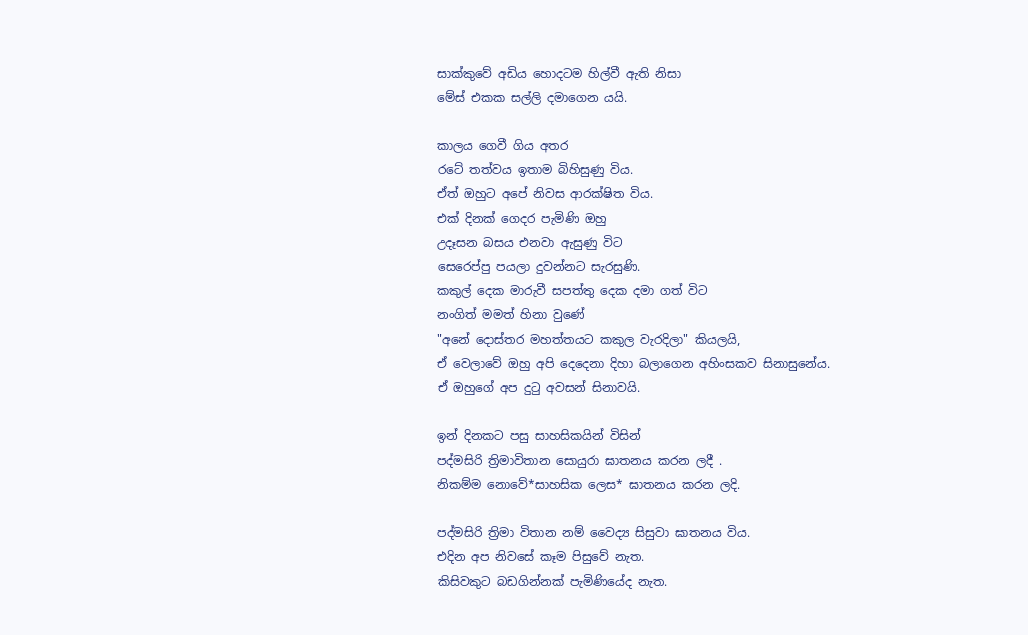සාක්කුවේ අඩිය හොදටම හිල්වී ඇති නිසා
මේස් එකක සල්ලි දමාගෙන යයි.

කාලය ගෙවී ගිය අතර
රටේ තත්වය ඉතාම බිහිසුණු විය.
ඒත් ඔහුට අපේ නිවස ආරක්ෂිත විය.
එක් දිනක් ගෙදර පැමිණි ඔහු
උදෑසන බසය එනවා ඇසුණු විට
සෙරෙප්පු පයලා දුවන්නට සැරසුණි.
කකුල් දෙක මාරුවී සපත්තු දෙක දමා ගත් විට
නංගිත් මමත් හිනා වුණේ
"අනේ දොස්තර මහත්තයට කකුල වැරදිලා" කියලයි,
ඒ වෙලාවේ ඔහු අපි දෙදෙනා දිහා බලාගෙන අහිංසකව සිනාසුනේය.
ඒ ඔහුගේ අප දුටු අවසන් සිනාවයි.

ඉන් දිනකට පසු සාහසිකයින් විසින්
පද්මසිරි ත්‍රිමාවිතාන සොයුරා ඝාතනය කරන ලදී .
නිකම්ම නොවේ*සාහසික ලෙස* ඝාතනය කරන ලදි.

පද්මසිරි ත්‍රිමා විතාන නම් වෛද්‍ය සිසුවා ඝාතනය විය.
එදින අප නිවසේ කෑම පිසුවේ නැත.
කිසිවකුට බඩගින්නක් පැමිණියේද නැත.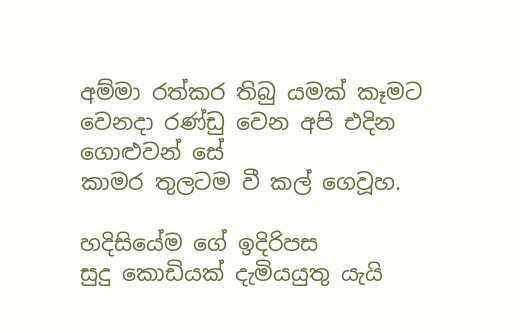අම්මා රත්කර තිබු යමක් කෑමට
වෙනදා රණ්ඩු වෙන අපි එදින ගොළුවන් සේ
කාමර තුලටම වී කල් ගෙවූහ.

හදිසියේම ගේ ඉදිරිපස
සුදු කොඩියක් දැමියයුතු යැයි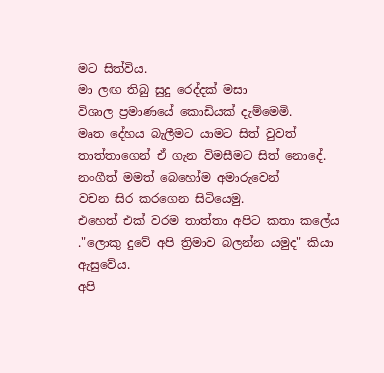මට සිත්විය.
මා ලඟ තිබු සුදු රෙද්දක් මසා
විශාල ප්‍රමාණයේ කොඩියක් දැම්මෙමි.
මෘත දේහය බැලීමට යාමට සිත් වුවත්
තාත්තාගෙන් ඒ ගැන විමසීමට සිත් නොදේ.
නංගීත් මමත් බෙහෝම අමාරුවෙන්
වචන සිර කරගෙන සිටියෙමු.
එහෙත් එක් වරම තාත්තා අපිට කතා කලේය
."ලොකු දුවේ අපි ත්‍රිමාව බලන්න යමුද" කියා ඇසුවේය.
අපි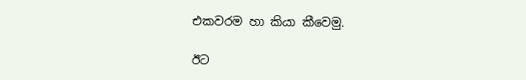එකවරම හා කියා කීවෙමු.

ඊට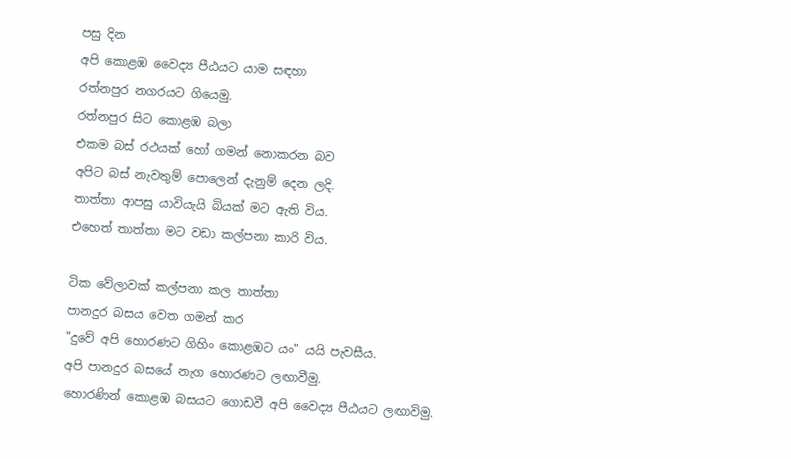පසු දින
අපි කොළඹ වෛද්‍ය පීඨයට යාම සඳහා
රත්නපුර නගරයට ගියෙමු.
රත්නපුර සිට කොළඹ බලා
එකම බස් රථයක් හෝ ගමන් නොකරන බව
අපිට බස් නැවතුම් පොලෙන් දැනුම් දෙන ලදි.
තාත්තා ආපසු යාවියැයි බියක් මට ඇති විය.
එහෙත් තාත්තා මට වඩා කල්පනා කාරි විය.

ටික වේලාවක් කල්පනා කල තාත්තා
පානදුර බසය වෙත ගමන් කර
"දුවේ අපි හොරණට ගිහිං කොළඹට යං" යයි පැවසීය.
අපි පානදුර බසයේ නැග හොරණට ලඟාවීමු.
හොරණින් කොළඹ බසයට ගොඩවී අපි වෛද්‍ය පීඨයට ලඟාවිමු.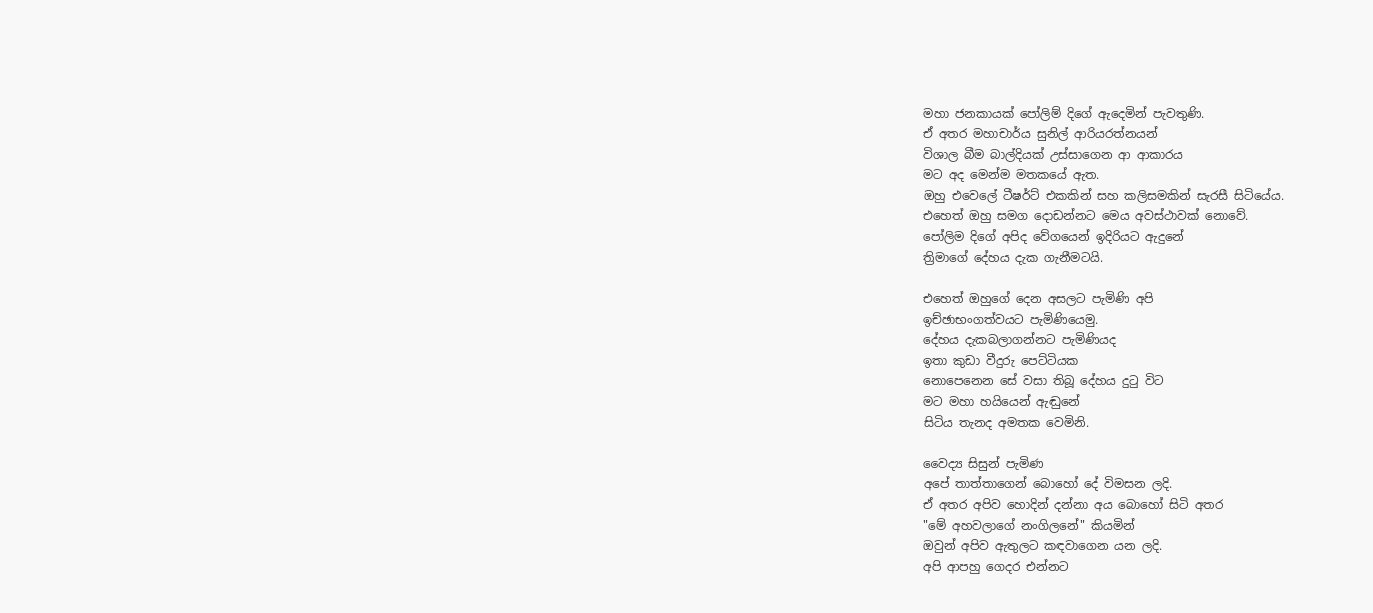මහා ජනකායක් පෝලිම් දිගේ ඇදෙමින් පැවතුණි.
ඒ අතර මහාචාර්ය සුනිල් ආරියරත්නයන්
විශාල බීම බාල්දියක් උස්සාගෙන ආ ආකාරය
මට අද මෙන්ම මතකයේ ඇත.
ඔහු එවෙලේ ටීෂර්ට් එකකින් සහ කලිසමකින් සැරසී සිටියේය.
එහෙත් ඔහු සමග දොඩන්නට මෙය අවස්ථාවක් නොවේ.
පෝලිම දිගේ අපිද වේගයෙන් ඉදිරියට ඇදුනේ
ත්‍රිමාගේ දේහය දැක ගැනීමටයි.

එහෙත් ඔහුගේ දෙන අසලට පැමිණි අපි
ඉච්ඡාභංගත්වයට පැමිණියෙමු.
දේහය දැකබලාගන්නට පැමිණියද
ඉතා කුඩා වීදුරු පෙට්ටියක
නොපෙනෙන සේ වසා තිබූ දේහය දුටු විට
මට මහා හයියෙන් ඇඬුනේ
සිටිය තැනද අමතක වෙමිනි.

වෛද්‍ය සිසුන් පැමිණ
අපේ තාත්තාගෙන් බොහෝ දේ විමසන ලදි.
ඒ අතර අපිව හොදින් දන්නා අය බොහෝ සිටි අතර
"මේ අහවලාගේ නංගිලනේ" කියමින්
ඔවුන් අපිව ඇතුලට කඳවාගෙන යන ලදි.
අපි ආපහු ගෙදර එන්නට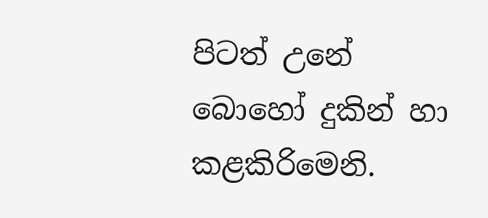පිටත් උනේ
බොහෝ දුකින් හා කළකිරිමෙනි.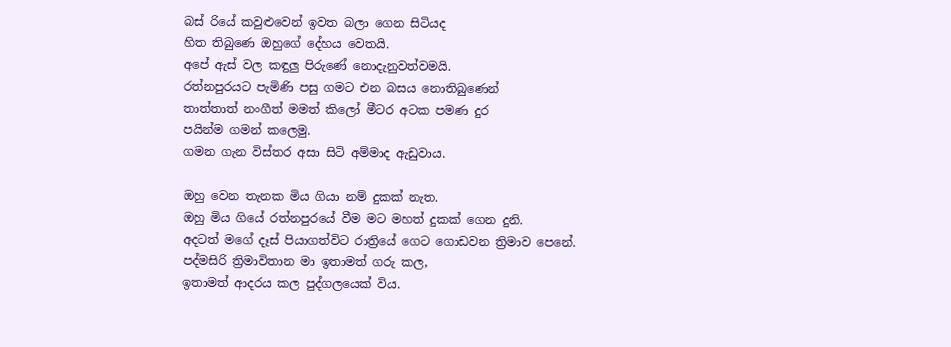බස් රියේ කවුළුවෙන් ඉවත බලා ගෙන සිටියද
හිත තිබුණෙ ඔහුගේ දේහය වෙතයි.
අපේ ඇස් වල කඳුලු පිරුණේ නොදැනුවත්වමයි.
රත්නපුරයට පැමිණි පසු ගමට එන බසය නොතිබුණෙන්
තාත්තාත් නංගීත් මමත් කිලෝ මීටර අටක පමණ දුර
පයින්ම ගමන් කලෙමු.
ගමන ගැන විස්තර අසා සිටි අම්මාද ඇඩුවාය.

ඔහු වෙන තැනක මිය ගියා නම් දුකක් නැත.
ඔහු මිය ගියේ රත්නපුරයේ වීම මට මහත් දුකක් ගෙන දුනි.
අදටත් මගේ දෑස් පියාගත්විට රාත්‍රියේ ගෙට ගොඩවන ත්‍රිමාව පෙනේ.
පද්මසිරි ත්‍රිමාවිතාන මා ඉතාමත් ගරු කල,
ඉතාමත් ආදරය කල පුද්ගලයෙක් විය.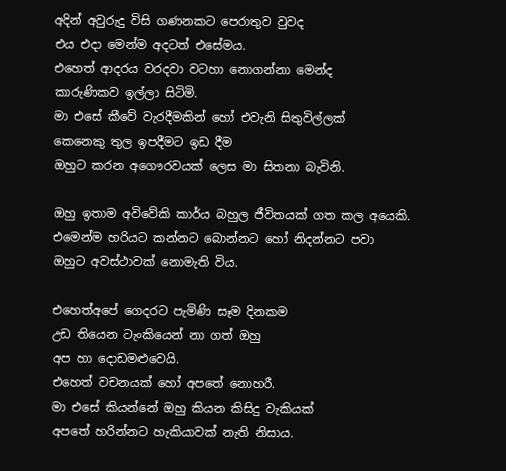අදින් අවුරුදු විසි ගණනකට පෙරාතුව වුවද
එය එදා මෙන්ම අදටත් එසේමය.
එහෙත් ආදරය වරදවා වටහා නොගන්නා මෙන්ද
කාරුණිකව ඉල්ලා සිටිමි.
මා එසේ කීවේ වැරදීමකින් හෝ එවැනි සිතුවිල්ලක්
කෙනෙකු තුල ඉපදීමට ඉඩ දීම
ඔහුට කරන අගෞරවයක් ලෙස මා සිතනා බැවිනි.

ඔහු ඉතාම අවිවේකි කාර්ය බහුල ජීවිතයක් ගත කල අයෙකි.
එමෙන්ම හරියට කන්නට බොන්නට හෝ නිදන්නට පවා
ඔහුට අවස්ථාවක් නොමැති විය.

එහෙත්අපේ ගෙදරට පැමිණි සෑම දිනකම
උඩ තියෙන ටැංකියෙන් නා ගත් ඔහු
අප හා දොඩමළුවෙයි.
එහෙත් වචනයක් හෝ අපතේ නොහරී.
මා එසේ කියන්නේ ඔහු කියන කිසිදු වැකියක්
අපතේ හරින්නට හැකියාවක් නැති නිසාය.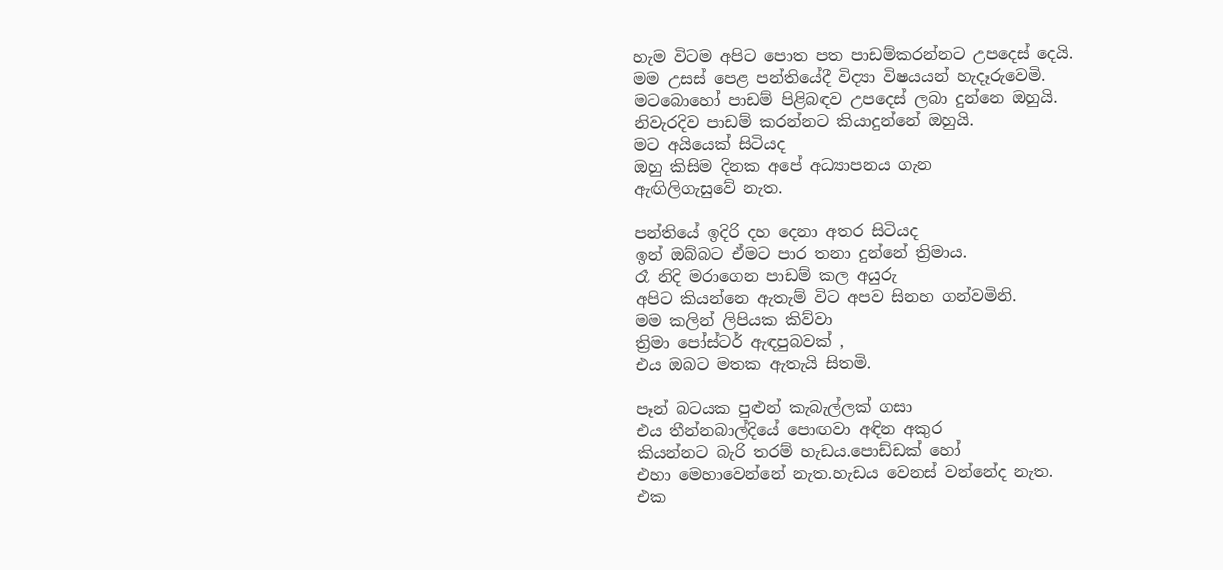හැම විටම අපිට පොත පත පාඩම්කරන්නට උපදෙස් දෙයි.
මම උසස් පෙළ පන්තියේදී විද්‍යා විෂයයන් හැදෑරුවෙමි.
මටබොහෝ පාඩම් පිළිබඳව උපදෙස් ලබා දුන්නෙ ඔහුයි.
නිවැරදිව පාඩම් කරන්නට කියාදුන්නේ ඔහුයි.
මට අයියෙක් සිටියද
ඔහු කිසිම දිනක අපේ අධ්‍යාපනය ගැන
ඇඟිලිගැසුවේ නැත.

පන්තියේ ඉදිරි දහ දෙනා අතර සිටියද
ඉන් ඔබ්බට ඒමට පාර තනා දුන්නේ ත්‍රිමාය.
රෑ නිදි මරාගෙන පාඩම් කල අයුරු
අපිට කියන්නෙ ඇතැම් විට අපව සිනහ ගන්වමිනි.
මම කලින් ලිපියක කිව්වා
ත්‍රිමා පෝස්ටර් ඇඳපුබවක් ,
එය ඔබට මතක ඇතැයි සිතමි.

පෑන් බටයක පුළුන් කැබැල්ලක් ගසා
එය තීන්නබාල්දියේ පොඟවා අඳින අකුර
කියන්නට බැරි තරම් හැඩය.පොඩ්ඩක් හෝ
එහා මෙහාවෙන්නේ නැත.හැඩය වෙනස් වන්නේද නැත.
එක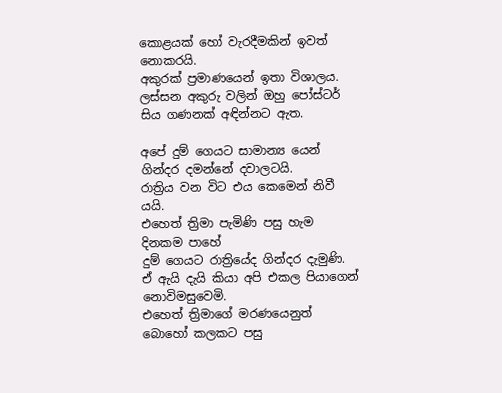කොළයක් හෝ වැරදීමකින් ඉවත් නොකරයි.
අකුරක් ප්‍රමාණයෙන් ඉතා විශාලය.
ලස්සන අකුරු වලින් ඔහු පෝස්ටර්
සිය ගණනක් අඳින්නට ඇත.

අපේ දුම් ගෙයට සාමාන්‍ය යෙන් ගින්දර දමන්නේ දවාලටයි.
රාත්‍රිය වන විට එය කෙමෙන් නිවී යයි.
එහෙත් ත්‍රිමා පැමිණි පසු හැම දිනකම පාහේ
දුම් ගෙයට රාත්‍රියේද ගින්දර දැමුණි.
ඒ ඇයි දැයි කියා අපි එකල පියාගෙන් නොවිමසුවෙමි.
එහෙත් ත්‍රිමාගේ මරණයෙනුත් බොහෝ කලකට පසු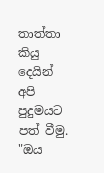තාත්තා කියු දෙයින් අපි පුදුමයට පත් වීමු.
"ඔය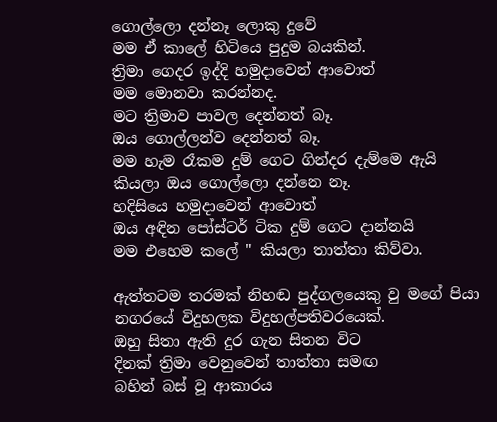ගොල්ලො දන්නෑ ලොකු දුවේ
මම ඒ කාලේ හිටියෙ පුදුම බයකින්.
ත්‍රිමා ගෙදර ඉද්දි හමුදාවෙන් ආවොත්
මම මොනවා කරන්නද.
මට ත්‍රිමාව පාවල දෙන්නත් බෑ.
ඔය ගොල්ලන්ව දෙන්නත් බෑ.
මම හැම රෑකම දුම් ගෙට ගින්දර දැම්මෙ ඇයි
කියලා ඔය ගොල්ලො දන්නෙ නෑ.
හදිසියෙ හමුදාවෙන් ආවොත්
ඔය අඳින පෝස්ටර් ටික දුම් ගෙට දාන්නයි
මම එහෙම කලේ " කියලා තාත්තා කිව්වා.

ඇත්තටම තරමක් නිහඬ පුද්ගලයෙකු වු මගේ පියා
නගරයේ විදුහලක විදුහල්පතිවරයෙක්.
ඔහු සිතා ඇති දුර ගැන සිතන විට
දිනක් ත්‍රිමා වෙනුවෙන් තාත්තා සමඟ
බහින් බස් වූ ආකාරය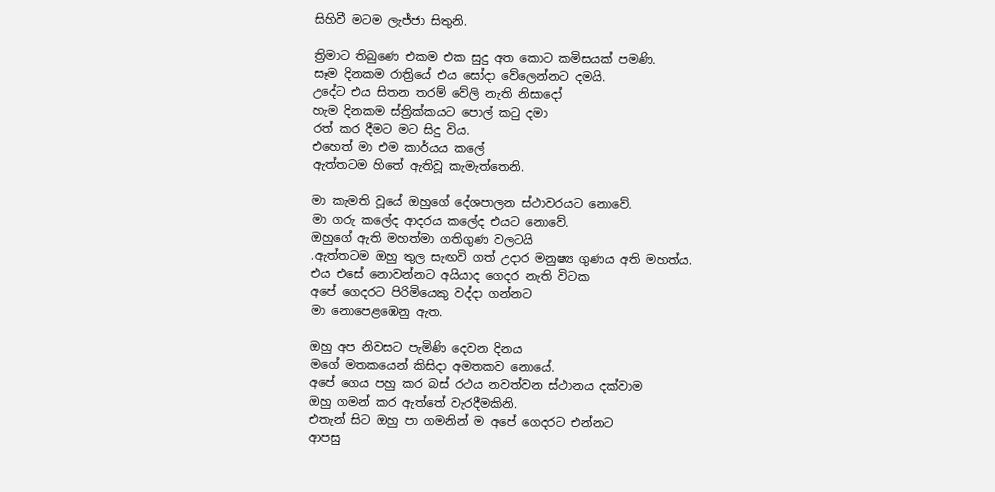සිහිවී මටම ලැජ්ජා සිතුනි.

ත්‍රිමාට තිබුණෙ එකම එක සුදු අත කොට කමිසයක් පමණි.
සෑම දිනකම රාත්‍රියේ එය සෝදා වේලෙන්නට දමයි.
උදේට එය සිතන තරම් වේලි නැති නිසාදෝ
හැම දිනකම ස්ත්‍රික්කයට පොල් කටු දමා
රත් කර දීමට මට සිදු විය.
එහෙත් මා එම කාර්යය කලේ
ඇත්තටම හිතේ ඇතිවූ කැමැත්තෙනි.

මා කැමති වූයේ ඔහුගේ දේශපාලන ස්ථාවරයට නොවේ.
මා ගරු කලේද ආදරය කලේද එයට නොවේ.
ඔහුගේ ඇති මහත්මා ගතිගුණ වලටයි
.ඇත්තටම ඔහු තුල සැඟවි ගත් උදාර මනුෂ්‍ය ගුණය අති මහත්ය.
එය එසේ නොවන්නට අයියාද ගෙදර නැති විටක
අපේ ගෙදරට පිරිමියෙකු වද්දා ගන්නට
මා නොපෙළඹෙනු ඇත.

ඔහු අප නිවසට පැමිණි දෙවන දිනය
මගේ මතකයෙන් කිසිදා අමතකව නොයේ.
අපේ ගෙය පහු කර බස් රථය නවත්වන ස්ථානය දක්වාම
ඔහු ගමන් කර ඇත්තේ වැරදීමකිනි.
එතැන් සිට ඔහු පා ගමනින් ම අපේ ගෙදරට එන්නට
ආපසු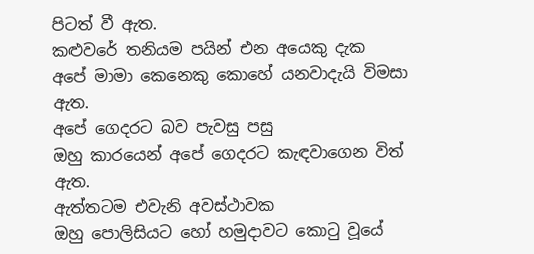පිටත් වී ඇත.
කළුවරේ තනියම පයින් එන අයෙකු දැක
අපේ මාමා කෙනෙකු කොහේ යනවාදැයි විමසා ඇත.
අපේ ගෙදරට බව පැවසු පසු
ඔහු කාරයෙන් අපේ ගෙදරට කැඳවාගෙන විත් ඇත.
ඇත්තටම එවැනි අවස්ථාවක
ඔහු පොලිසියට හෝ හමුදාවට කොටු වූයේ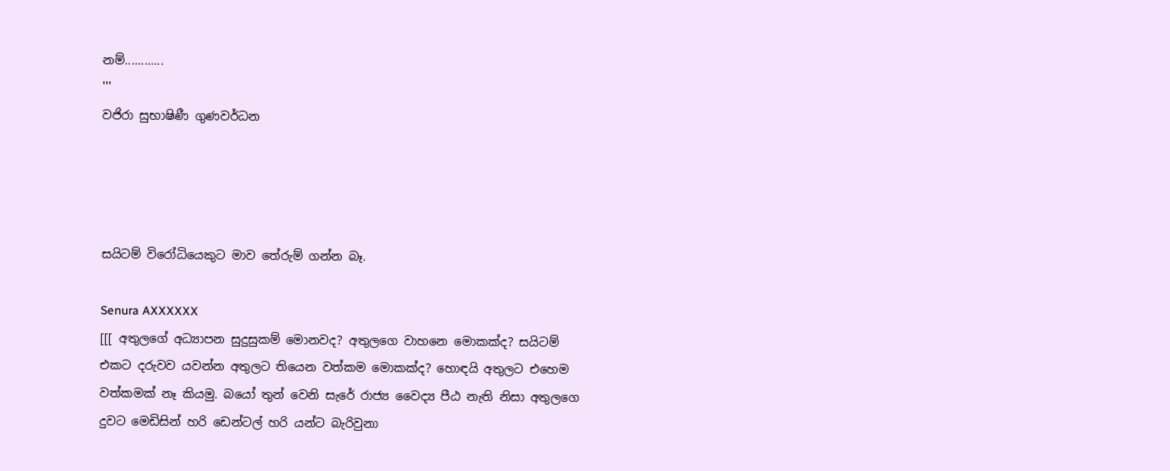නම්............
'''
වජිරා සුභාෂිණී ගුණවර්ධන




සයිටම් විරෝධියෙකුට මාව තේරුම් ගන්න බෑ.

Senura AXXXXXX
[[[ අතුලගේ අධ්‍යාපන සුදුසුකම් මොනවද? අතුලගෙ වාහනෙ මොකක්ද? සයිටම් එකට දරුවව යවන්න අතුලට තියෙන වත්කම මොකක්ද? හොඳයි අතුලට එහෙම වත්කමක් නෑ කියමු. බයෝ තුන් වෙනි සැරේ රාජ්‍ය වෛද්‍ය පීඨ නැති නිසා අතුලගෙ දුවට මෙඩිසින් හරි ඩෙන්ටල් හරි යන්ට බැරිවුනා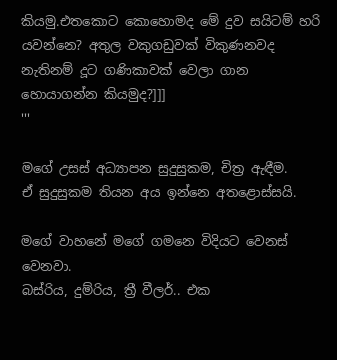කියමු.එතකොට කොහොමද මේ දුව සයිටම් හරි යවන්නෙ? අතුල වකුගඩුවක් විකුණනවද නැතිනම් දූට ගණිකාවක් වෙලා ගාන හොයාගන්න කියමුද?]]]
'''

මගේ උසස් අධ්‍යාපන සුදුසුකම, චිත්‍ර ඇඳීම.
ඒ සුදුසුකම තියන අය ඉන්නෙ අතළොස්සයි.

මගේ වාහනේ මගේ ගමනෙ විදියට වෙනස් වෙනවා.
බස්රිය, දුම්රිය, ත්‍රී වීලර්.. එක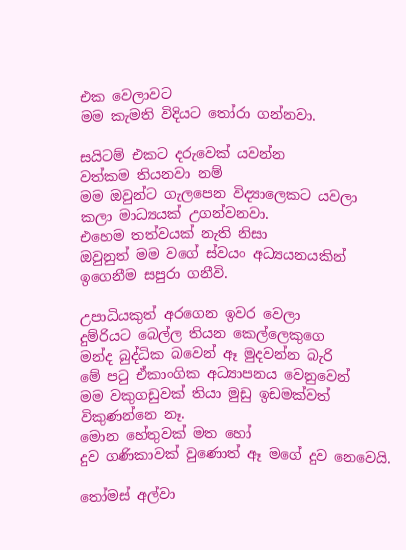එක වෙලාවට
මම කැමති විදියට තෝරා ගන්නවා.

සයිටම් එකට දරුවෙක් යවන්න
වත්කම තියනවා නම්
මම ඔවුන්ට ගැලපෙන විද්‍යාලෙකට යවලා
කලා මාධ්‍යයක් උගන්වනවා.
එහෙම තත්වයක් නැති නිසා
ඔවුනුත් මම වගේ ස්වයං අධ්‍යයනයකින්
ඉගෙනීම සපුරා ගනීවි.

උපාධියකුත් අරගෙන ඉවර වෙලා
දුම්රියට බෙල්ල තියන කෙල්ලෙකුගෙ
මන්ද බුද්ධික බවෙන් ඈ මුදවන්න බැරි
මේ පටු ඒකාංගික අධ්‍යාපනය වෙනුවෙන්
මම වකුගඩුවක් තියා මුඩු ඉඩමක්වත් විකුණන්නෙ නෑ.
මොන හේතුවක් මත හෝ
දුව ගණිකාවක් වුණොත් ඈ මගේ දුව නෙවෙයි.

තෝමස් අල්වා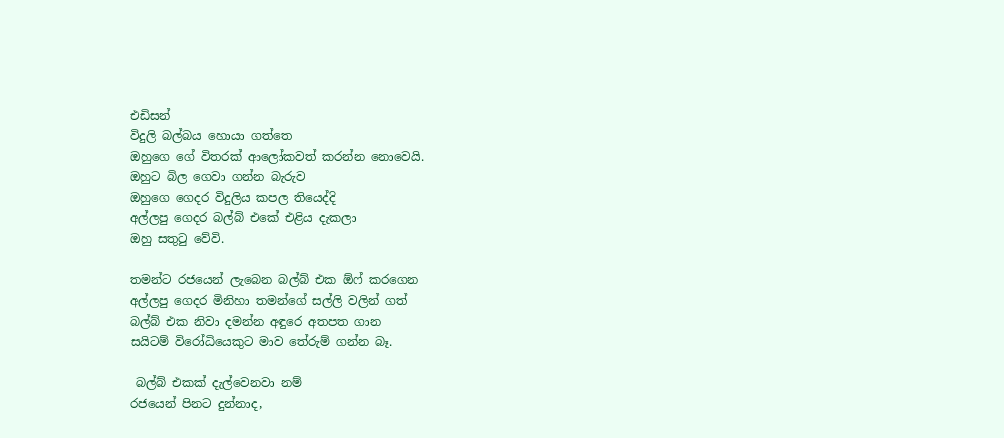එඩිසන්
විදුලි බල්බය හොයා ගත්තෙ
ඔහුගෙ ගේ විතරක් ආලෝකවත් කරන්න නොවෙයි.
ඔහුට බිල ගෙවා ගන්න බැරුව
ඔහුගෙ ගෙදර විදුලිය කපල තියෙද්දි
අල්ලපු ගෙදර බල්බ් එකේ එළිය දැකලා
ඔහු සතුටු වේවි.

තමන්ට රජයෙන් ලැබෙන බල්බ් එක ඕෆ් කරගෙන
අල්ලපු ගෙදර මිනිහා තමන්ගේ සල්ලි වලින් ගත්
බල්බ් එක නිවා දමන්න අඳුරෙ අතපත ගාන
සයිටම් විරෝධියෙකුට මාව තේරුම් ගන්න බෑ.

 බල්බ් එකක් දැල්වෙනවා නම්
රජයෙන් පිනට දුන්නාද,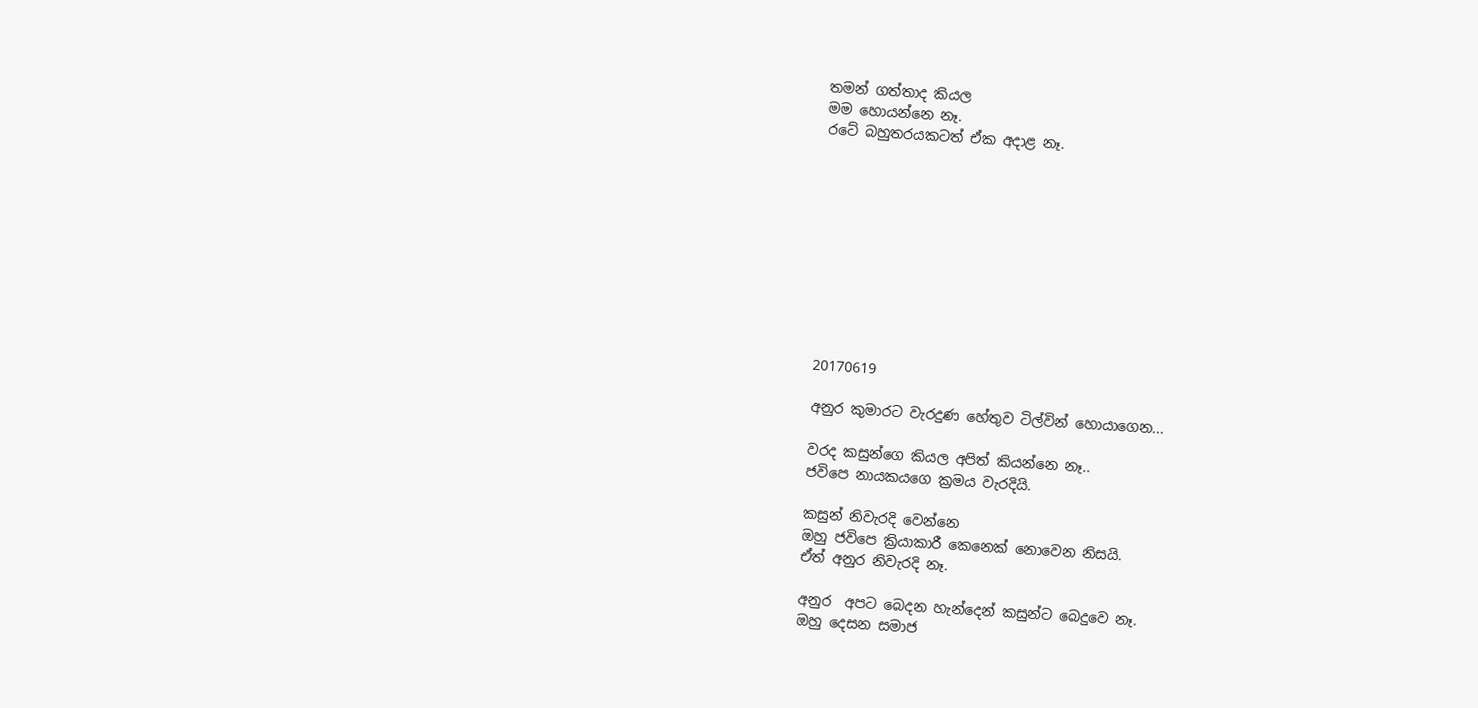තමන් ගත්තාද කියල
මම හොයන්නෙ නෑ.
රටේ බහුතරයකටත් ඒක අදාළ නෑ.










20170619

අනුර කුමාරට වැරදුණ හේතුව ටිල්වින් හොයාගෙන...

වරද කසුන්ගෙ කියල අපිත් කියන්නෙ නෑ..
ජවිපෙ නායකයගෙ ක්‍රමය වැරදියි.

කසුන් නිවැරදි වෙන්නෙ
ඔහු ජවිපෙ ක්‍රියාකාරී කෙනෙක් නොවෙන නිසයි.
ඒත් අනුර නිවැරදි නෑ.

අනුර  අපට බෙදන හැන්දෙන් කසුන්ට බෙදුවෙ නෑ.
ඔහු දෙසන සමාජ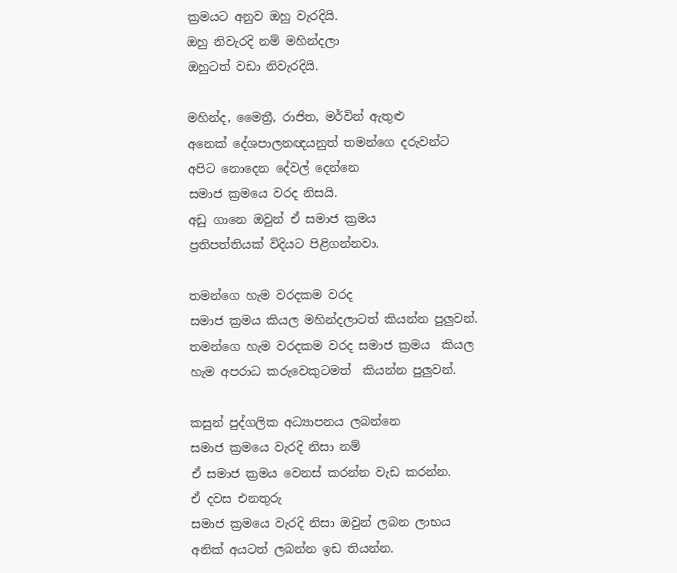ක්‍රමයට අනුව ඔහු වැරදියි.
ඔහු නිවැරදි නම් මහින්දලා
ඔහුටත් වඩා නිවැරදියි.

මහින්ද, මෛත්‍රී, රාජිත, මර්වින් ඇතුළු
අනෙක් දේශපාලනඥයනුත් තමන්ගෙ දරුවන්ට
අපිට නොදෙන දේවල් දෙන්නෙ
සමාජ ක්‍රමයෙ වරද නිසයි.
අඩු ගානෙ ඔවුන් ඒ සමාජ ක්‍රමය
ප්‍රතිපත්තියක් විදියට පිළිගන්නවා.

තමන්ගෙ හැම වරදකම වරද
සමාජ ක්‍රමය කියල මහින්දලාටත් කියන්න පුලුවන්.
තමන්ගෙ හැම වරදකම වරද සමාජ ක්‍රමය  කියල
හැම අපරාධ කරුවෙකුටමත්  කියන්න පුලුවන්.

කසුන් පුද්ගලික අධ්‍යාපනය ලබන්නෙ
සමාජ ක්‍රමයෙ වැරදි නිසා නම්
ඒ සමාජ ක්‍රමය වෙනස් කරන්න වැඩ කරන්න.
ඒ දවස එනතුරු
සමාජ ක්‍රමයෙ වැරදි නිසා ඔවුන් ලබන ලාභය
අනික් අයටත් ලබන්න ඉඩ තියන්න.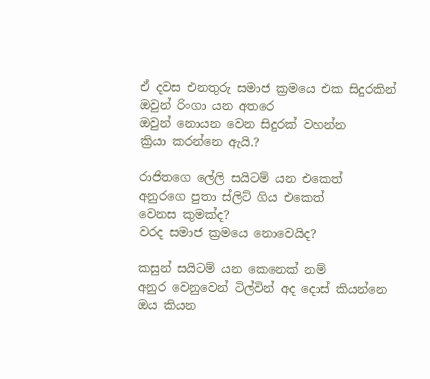ඒ දවස එනතුරු සමාජ ක්‍රමයෙ එක සිදුරකින්
ඔවුන් රිංගා යන අතරෙ
ඔවුන් නොයන වෙන සිදුරක් වහන්න
ක්‍රියා කරන්නෙ ඇයි.?

රාජිතගෙ ලේලි සයිටම් යන එකෙත්
අනුරගෙ පුතා ස්ලිට් ගිය එකෙත්
වෙනස කුමක්ද?
වරද සමාජ ක්‍රමයෙ නොවෙයිද?

කසුන් සයිටම් යන කෙනෙක් නම්
අනුර වෙනුවෙන් ටිල්වින් අද දොස් කියන්නෙ
ඔය කියන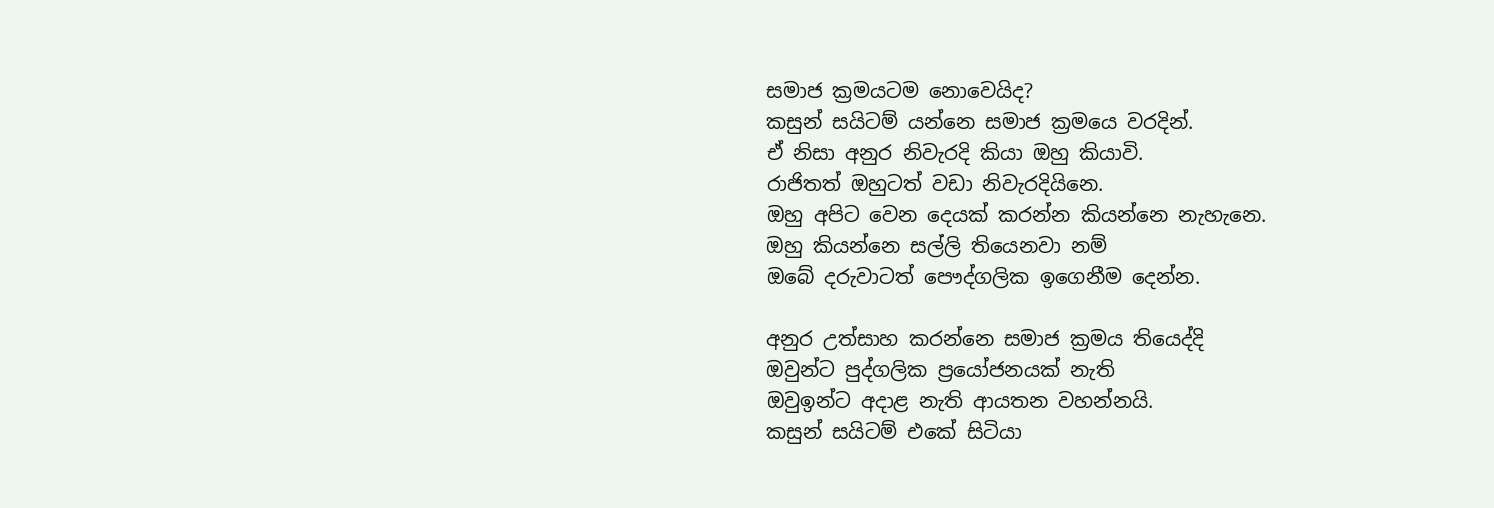සමාජ ක්‍රමයටම නොවෙයිද?
කසුන් සයිටම් යන්නෙ සමාජ ක්‍රමයෙ වරදින්.
ඒ නිසා අනුර නිවැරදි කියා ඔහු කියාවි.
රාජිතත් ඔහුටත් වඩා නිවැරදියිනෙ.
ඔහු අපිට වෙන දෙයක් කරන්න කියන්නෙ නැහැනෙ.
ඔහු කියන්නෙ සල්ලි තියෙනවා නම්
ඔබේ දරුවාටත් පෞද්ගලික ඉගෙනීම දෙන්න.

අනුර උත්සාහ කරන්නෙ සමාජ ක්‍රමය තියෙද්දි
ඔවුන්ට පුද්ගලික ප්‍රයෝජනයක් නැති
ඔවුඉන්ට අදාළ නැති ආයතන වහන්නයි.
කසුන් සයිටම් එකේ සිටියා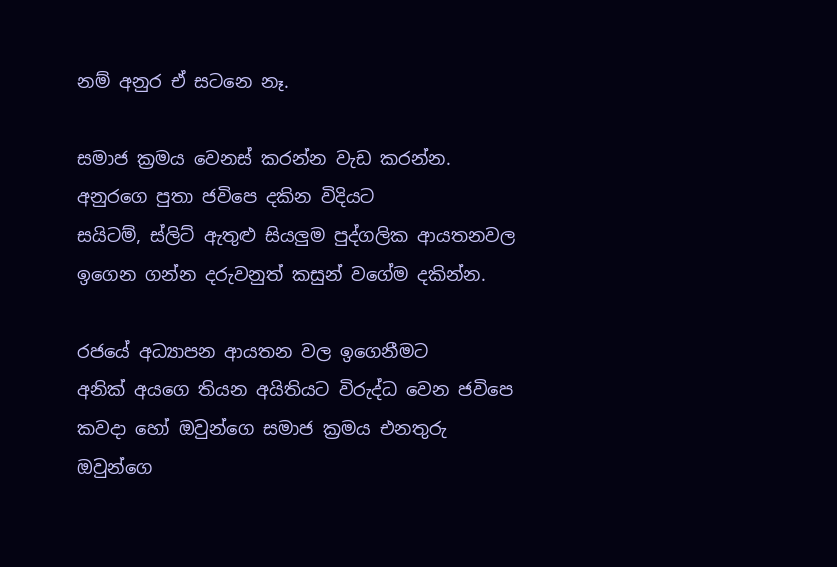නම් අනුර ඒ සටනෙ නෑ.

සමාජ ක්‍රමය වෙනස් කරන්න වැඩ කරන්න.
අනුරගෙ පුතා ජවිපෙ දකින විදියට
සයිටම්, ස්ලිට් ඇතුළු සියලුම පුද්ගලික ආයතනවල
ඉගෙන ගන්න දරුවනුත් කසුන් වගේම දකින්න.

රජයේ අධ්‍යාපන ආයතන වල ඉගෙනීමට
අනික් අයගෙ තියන අයිතියට විරුද්ධ වෙන ජවිපෙ
කවදා හෝ ඔවුන්ගෙ සමාජ ක්‍රමය එනතුරු
ඔවුන්ගෙ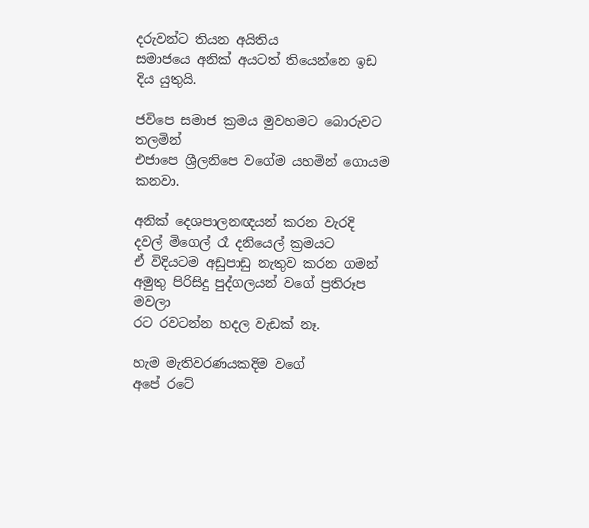දරුවන්ට තියන අයිතිය
සමාජයෙ අනික් අයටත් තියෙන්නෙ ඉඩ දිය යුතුයි.

ජවිපෙ සමාජ ක්‍රමය මුවහමට බොරුවට තලමින්
එජාපෙ ශ්‍රීලනිපෙ වගේම යහමින් ගොයම කනවා.

අනික් දෙශපාලනඥයන් කරන වැරදි
දවල් මිගෙල් රෑ දනියෙල් ක්‍රමයට
ඒ විදියටම අඩුපාඩු නැතුව කරන ගමන්
අමුතු පිරිසිදු පුද්ගලයන් වගේ ප්‍රතිරූප මවලා
රට රවටන්න හදල වැඩක් නෑ.

හැම මැතිවරණයකදිම වගේ
අපේ රටේ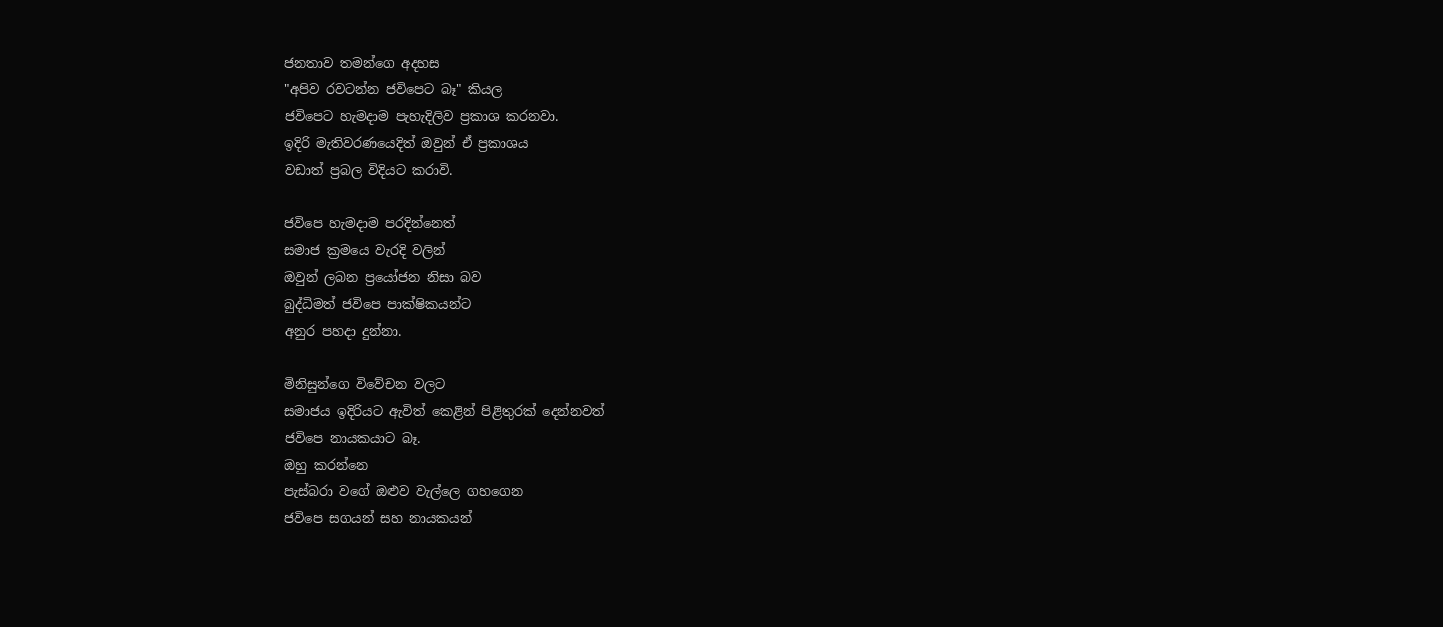ජනතාව තමන්ගෙ අදහස
"අපිව රවටන්න ජවිපෙට බෑ" කියල
ජවිපෙට හැමදාම පැහැදිලිව ප්‍රකාශ කරනවා.
ඉදිරි මැතිවරණයෙදිත් ඔවුන් ඒ ප්‍රකාශය
වඩාත් ප්‍රබල විදියට කරාවි.

ජවිපෙ හැමදාම පරදින්නෙත්
සමාජ ක්‍රමයෙ වැරදි වලින්
ඔවුන් ලබන ප්‍රයෝජන නිසා බව
බුද්ධිමත් ජවිපෙ පාක්ෂිකයන්ට
අනුර පහදා දුන්නා.

මිනිසුන්ගෙ විවේචන වලට
සමාජය ඉදිරියට ඇවිත් කෙළින් පිළිතුරක් දෙන්නවත්
ජවිපෙ නායකයාට බෑ.
ඔහු කරන්නෙ
පැස්බරා වගේ ඔළුව වැල්ලෙ ගහගෙන
ජවිපෙ සගයන් සහ නායකයන්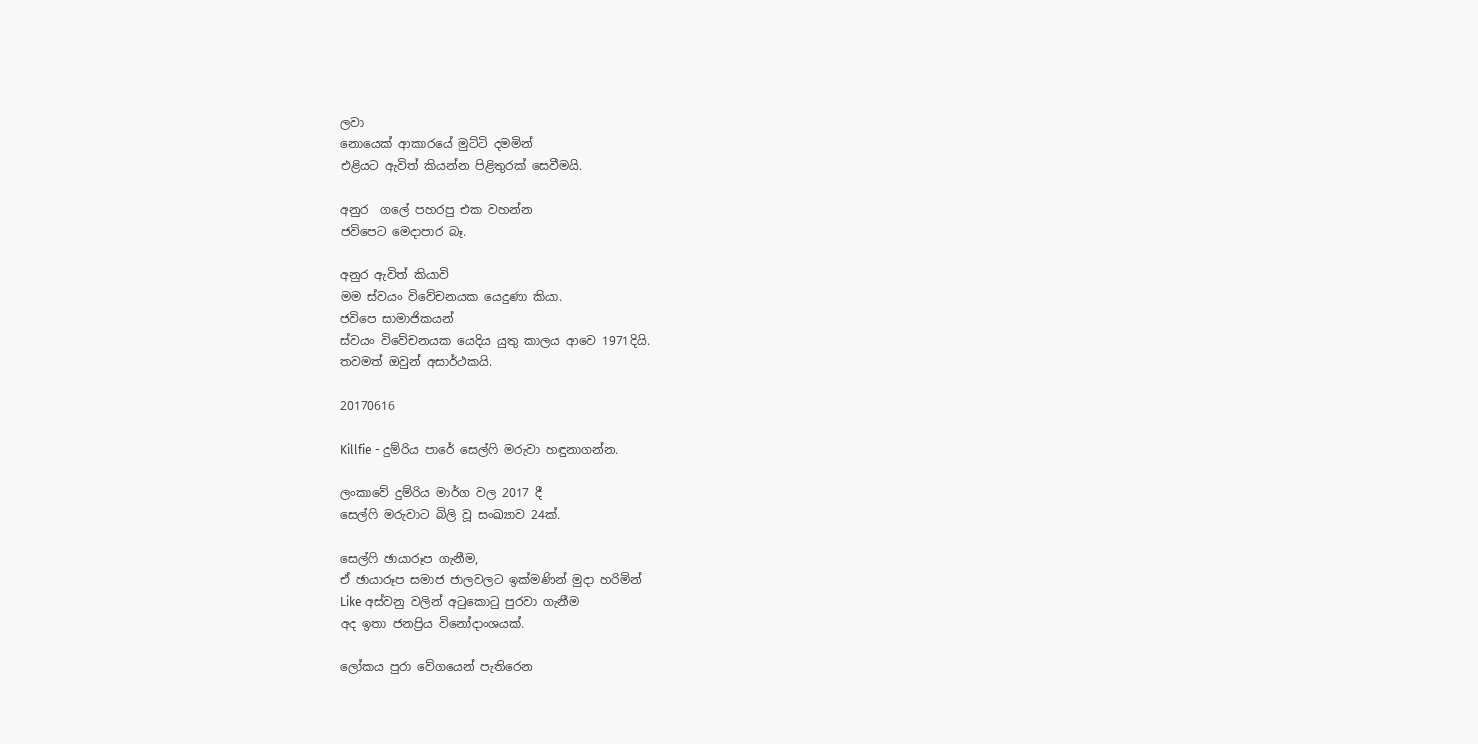ලවා
නොයෙක් ආකාරයේ මුට්ටි දමමින්
එළියට ඇවිත් කියන්න පිළිතුරක් සෙවීමයි.

අනුර  ගලේ පහරපු එක වහන්න
ජවිපෙට මෙදාපාර බෑ.

අනුර ඇවිත් කියාවි
මම ස්වයං විවේචනයක යෙදුණා කියා.
ජවිපෙ සාමාජිකයන්
ස්වයං විවේචනයක යෙදිය යුතු කාලය ආවෙ 1971දියි.
තවමත් ඔවුන් අසාර්ථකයි.

20170616

Killfie - දුම්රිය පාරේ සෙල්ෆි මරුවා හඳුනාගන්න.

ලංකාවේ දුම්රිය මාර්ග වල 2017 දී
සෙල්ෆි මරුවාට බිලි වූ සංඛ්‍යාව 24ක්.

සෙල්ෆි ඡායාරූප ගැනීම,
ඒ ඡායාරූප සමාජ ජාලවලට ඉක්මණින් මුදා හරිමින්
Like අස්වනු වලින් අටුකොටු පුරවා ගැනීම
අද ඉතා ජනප්‍රිය විනෝදාංශයක්.

ලෝකය පුරා වේගයෙන් පැතිරෙන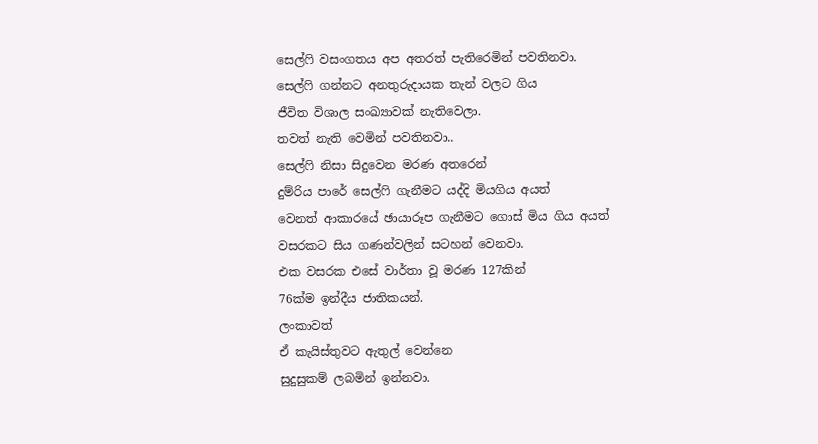සෙල්ෆි වසංගතය අප අතරත් පැතිරෙමින් පවතිනවා.
සෙල්ෆි ගන්නට අනතුරුදායක තැන් වලට ගිය
ජීවිත විශාල සංඛ්‍යාවක් නැතිවෙලා.
තවත් නැති වෙමින් පවතිනවා..
සෙල්ෆි නිසා සිදුවෙන මරණ අතරෙන්
දුම්රිය පාරේ සෙල්ෆි ගැනීමට යද්දි මියගිය අයත්
වෙනත් ආකාරයේ ඡායාරූප ගැනීමට ගොස් මිය ගිය අයත්
වසරකට සිය ගණන්වලින් සටහන් වෙනවා.
එක වසරක එසේ වාර්තා වූ මරණ 127කින්
76ක්ම ඉන්දීය ජාතිකයන්.
ලංකාවත්
ඒ කැයිස්තුවට ඇතුල් වෙන්නෙ
සුදුසුකම් ලබමින් ඉන්නවා.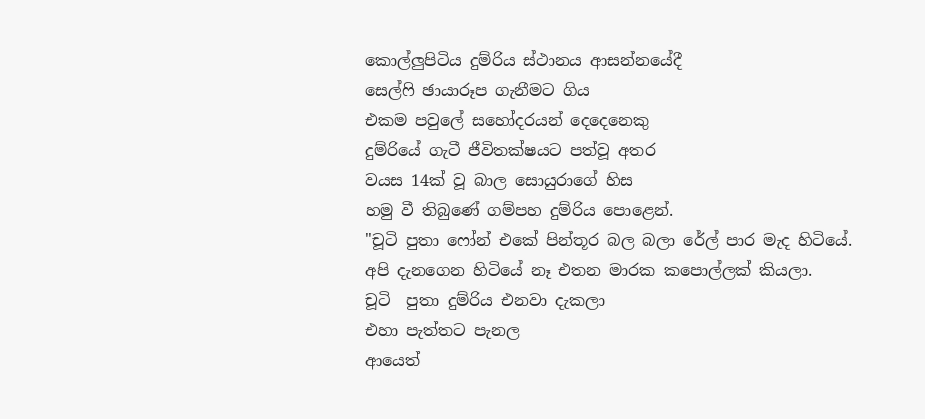කොල්ලුපිටිය දුම්රිය ස්ථානය ආසන්නයේදී
සෙල්ෆි ඡායාරූප ගැනීමට ගිය
එකම පවුලේ සහෝදරයන් දෙදෙනෙකු
දුම්රියේ ගැටී ජීවිතක්ෂයට පත්වූ අතර
වයස 14ක් වූ බාල සොයුරාගේ හිස
හමු වී තිබුණේ ගම්පහ දුම්රිය පොළෙන්.
"චූටි පුතා ෆෝන් එකේ පින්තූර බල බලා රේල් පාර මැද හිටියේ.
අපි දැනගෙන හිටියේ නෑ එතන මාරක ක‍පොල්ලක් කියලා.
චූටි  පුතා දුම්රිය එනවා දැකලා
එහා පැත්තට පැනල
ආයෙත්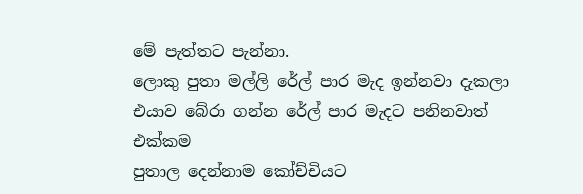මේ පැත්තට පැන්නා.
ලොකු පුතා මල්ලි රේල් පාර මැද ඉන්නවා දැකලා
එයාව බේරා ගන්න රේල් පාර මැදට පනිනවාත් එක්කම
පුතාල දෙන්නාම කෝච්චියට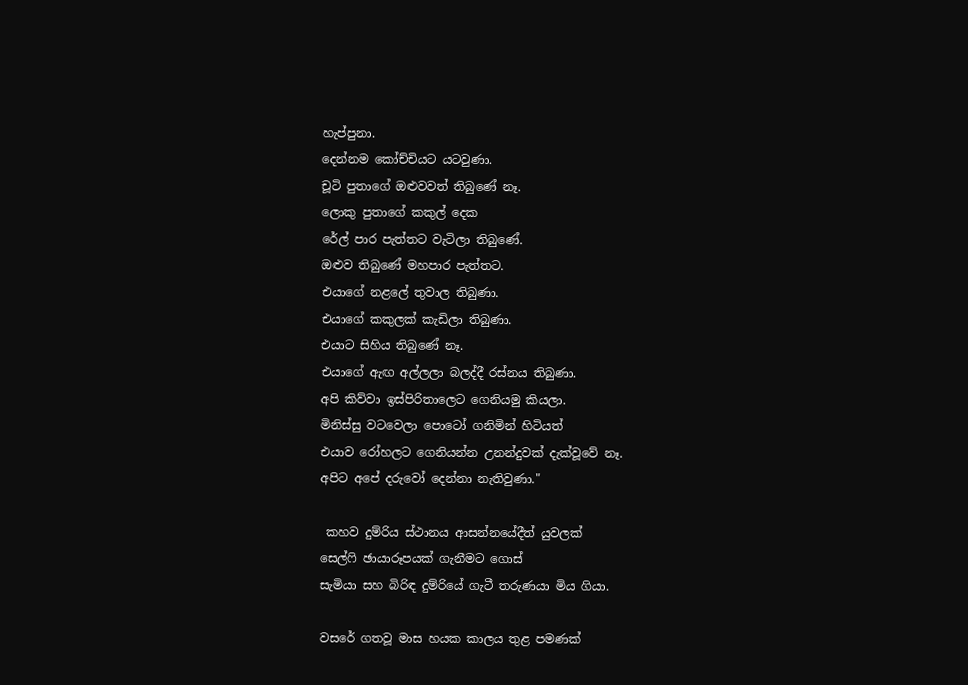හැප්පුනා.
දෙන්නම කෝච්චියට යටවුණා.
චූටි පුතාගේ ඔළුවවත් තිබුණේ නෑ.
ලොකු පුතාගේ කකුල් දෙක
රේල් පාර පැත්තට වැටිලා තිබුණේ.
ඔළුව තිබුණේ මහපාර පැත්තට.
එයාගේ නළ‍ලේ තුවාල තිබුණා.
එයාගේ කකුලක් කැඩිලා තිබුණා.
එයාට සිහිය තිබුණේ නෑ.
එයාගේ ඇඟ අල්ලලා බලද්දී රස්නය තිබුණා.
අපි කිව්වා ඉස්පිරිතාලෙට ගෙනියමු කියලා.
මිනිස්සු වටවෙලා ‍පොටෝ ගනිමින් හිටියත්
එයාව රෝහලට ගෙනියන්න උනන්දුවක් දැක්වූවේ නෑ.
අපිට අපේ දරුවෝ දෙන්නා නැතිවුණා."

 කහව දුම්රිය ස්ථානය ආසන්නයේදීත් යුවලක්
සෙල්ෆි ඡායාරූපයක් ගැනීමට ගොස්
සැමියා සහ බිරිඳ දුම්රියේ ගැටී තරුණයා මිය ගියා.

වසරේ ගතවූ මාස හයක කාලය තුළ පමණක්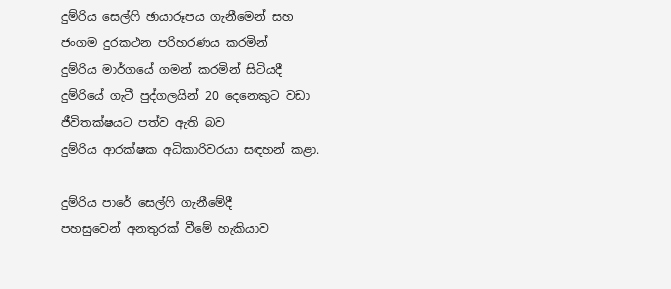දුම්රිය සෙල්ෆි ඡායාරූපය ගැනීමෙන් සහ
ජංගම දුරකථන පරිහරණය කරමින්
දුම්රිය මාර්ගයේ ගමන් කරමින් සිටියදී
දුම්රියේ ගැටී පුද්ගලයින් 20 දෙනෙකුට වඩා
ජීවිතක්ෂයට පත්ව ඇති බව
දුම්රිය ආරක්ෂක අධිකාරිවරයා සඳහන් කළා.

දුම්රිය පාරේ සෙල්ෆි ගැනීමේදී
පහසුවෙන් අනතුරක් වීමේ හැකියාව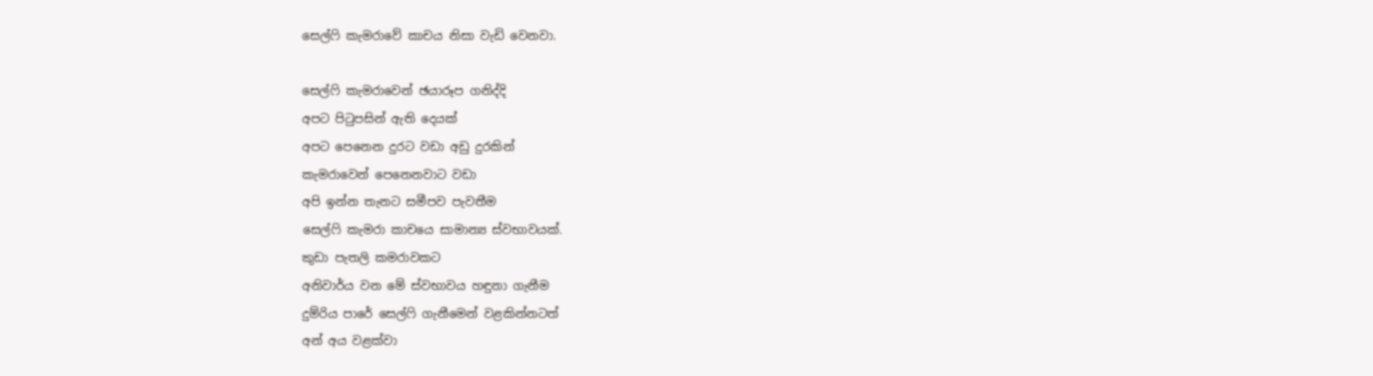සෙල්ෆි කැමරාවේ කාචය නිසා වැඩි වෙනවා.

සෙල්ෆි කැමරාවෙන් ඡයාරූප ගනිද්දි
අපට පිටුපසින් ඇති දෙයක්
අපට පෙනෙන දුරට වඩා අඩු දුරකින්
කැමරාවෙන් පෙනෙනවාට වඩා
අපි ඉන්න තැනට සමීපව පැවතීම
සෙල්ෆි කැමරා කාචයෙ සාමාන්‍ය ස්වභාවයක්.
කුඩා පැතලි කමරාවකට
අනිවාර්ය වන මේ ස්වභාවය හඳුනා ගැනීම
දුම්රිය පාරේ සෙල්ෆි ගැනීමෙන් වළකින්නටත්
අන් අය වළක්වා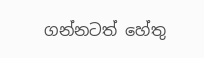ගන්නටත් හේතු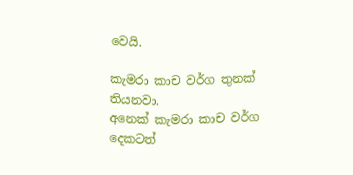වෙයි.

කැමරා කාච වර්ග තුනක් තියනවා.
අනෙක් කැමරා කාච වර්ග දෙකටත්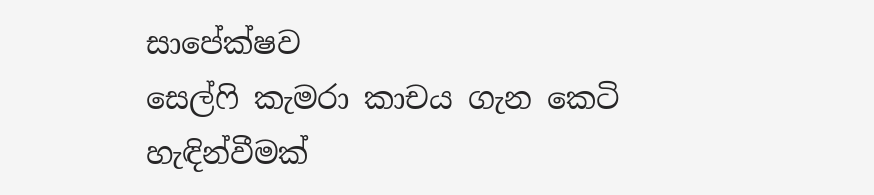සාපේක්ෂව
සෙල්ෆි කැමරා කාචය ගැන කෙටි හැඳින්වීමක්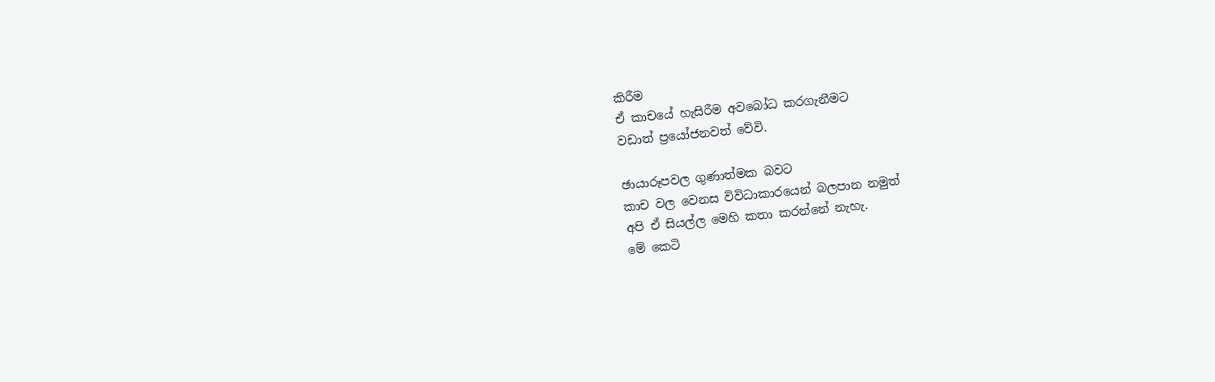කිරීම
ඒ කාචයේ හැසිරීම අවබෝධ කරගැනීමට
වඩාත් ප්‍රයෝජනවත් වේවි.

ඡායාරූපවල ගුණාත්මක බවට
කාච වල වෙනස විවිධාකාරයෙන් බලපාන නමුත්
අපි ඒ සියල්ල මෙහි කතා කරන්නේ නැහැ.
මේ කෙටි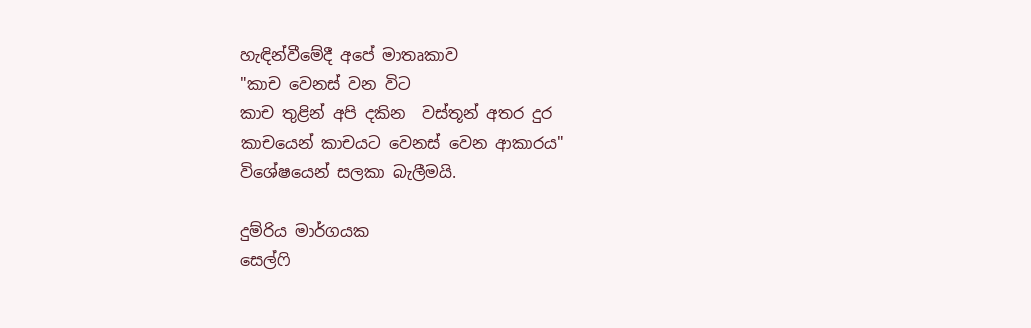හැඳින්වීමේදී අපේ මාතෘකාව
"කාච වෙනස් වන විට
කාච තුළින් අපි දකින  වස්තූන් අතර දුර
කාචයෙන් කාචයට වෙනස් වෙන ආකාරය"
විශේෂයෙන් සලකා බැලීමයි.

දුම්රිය මාර්ගයක
සෙල්ෆි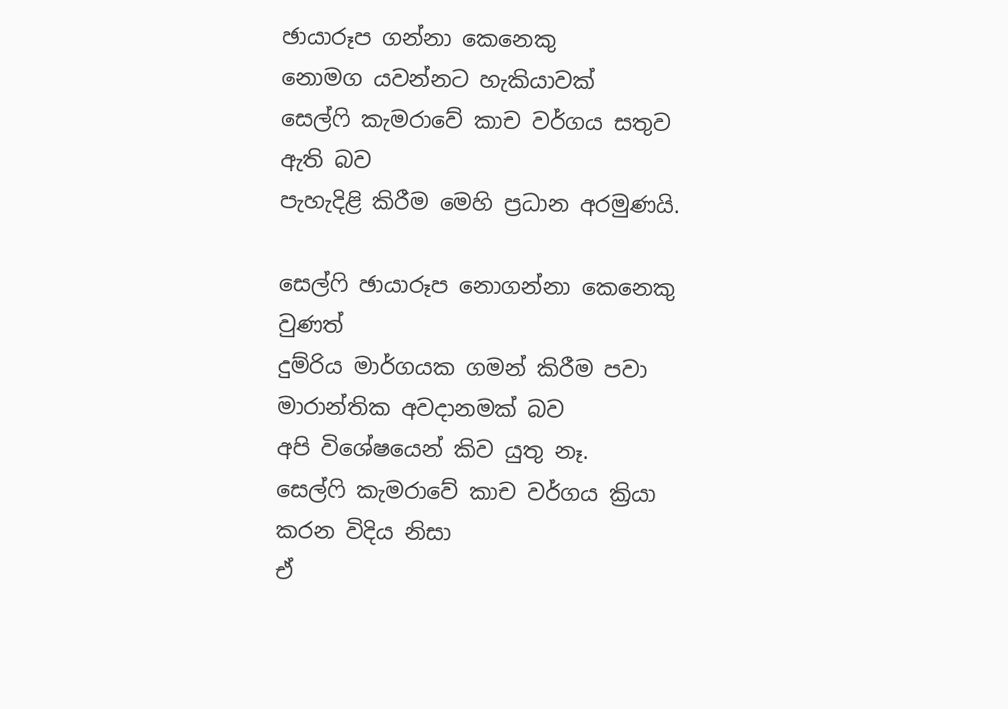ඡායාරූප ගන්නා කෙනෙකු
නොමග යවන්නට හැකියාවක්
සෙල්ෆි කැමරාවේ කාච වර්ගය සතුව ඇති බව
පැහැදිළි කිරීම මෙහි ප්‍රධාන අරමුණයි.

සෙල්ෆි ඡායාරූප නොගන්නා කෙනෙකු වුණත්
දුම්රිය මාර්ගයක ගමන් කිරීම පවා
මාරාන්තික අවදානමක් බව
අපි විශේෂයෙන් කිව යුතු නෑ.
සෙල්ෆි කැමරාවේ කාච වර්ගය ක්‍රියා කරන විදිය නිසා
ඒ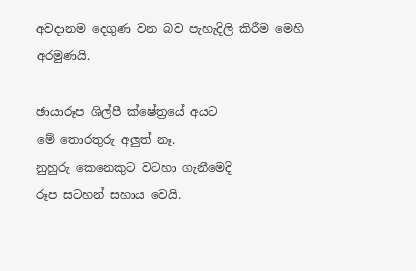අවදානම දෙගුණ වන බව පැහැදිලි කිරීම මෙහි අරමුණයි.

ඡායාරූප ශිල්පී ක්ෂේත්‍රයේ අයට
මේ තොරතුරු අලුත් නෑ.
නුහුරු කෙනෙකුට වටහා ගැනීමෙදි
රූප සටහන් සහාය වෙයි.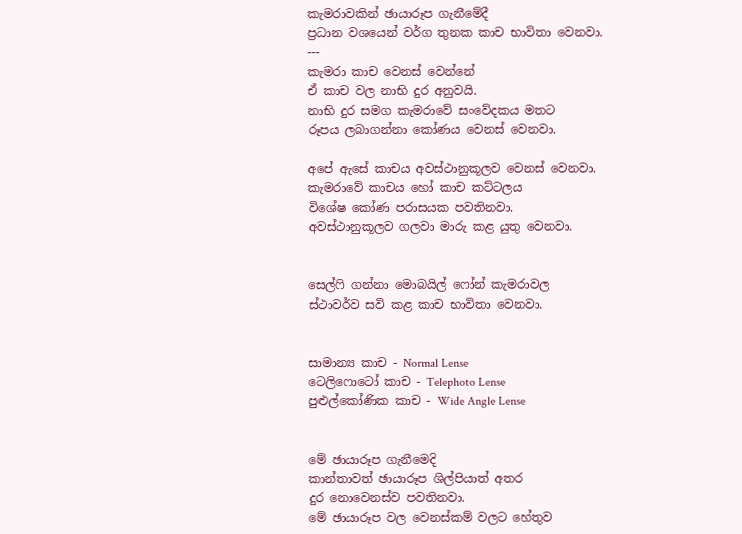කැමරාවකින් ඡායාරූප ගැනීමේදී
ප්‍රධාන වශයෙන් වර්ග තුනක කාච භාවිතා වෙනවා.
---
කැමරා කාච වෙනස් වෙන්නේ
ඒ කාච වල නාභි දුර අනුවයි.
නාභි දුර සමග කැමරාවේ සංවේදකය මතට
රූපය ලබාගන්නා කෝණය වෙනස් වෙනවා.

අපේ ඇසේ කාචය අවස්ථානුකූලව වෙනස් වෙනවා.
කැමරාවේ කාචය හෝ කාච කට්ටලය
විශේෂ කෝණ පරාසයක පවතිනවා.
අවස්ථානුකූලව ගලවා මාරු කළ යුතු වෙනවා.


සෙල්ෆි ගන්නා මොබයිල් ෆෝන් කැමරාවල
ස්ථාවර්ව සවි කළ කාච භාවිතා වෙනවා.


සාමාන්‍ය කාච - Normal Lense
ටෙලිෆොටෝ කාච - Telephoto Lense
පුළුල්කෝණික කාච - Wide Angle Lense


මේ ඡායාරූප ගැනීමෙදි
කාන්තාවත් ඡායාරූප ශිල්පියාත් අතර
දුර නොවෙනස්ව පවතිනවා.
මේ ඡායාරූප වල වෙනස්කම් වලට හේතුව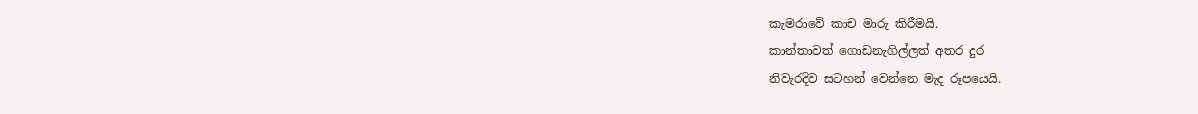කැමරාවේ කාච මාරු කිරීමයි.
කාන්තාවත් ගොඩනැගිල්ලත් අතර දුර
නිවැරදිව සටහන් වෙන්නෙ මැද රූපයෙයි.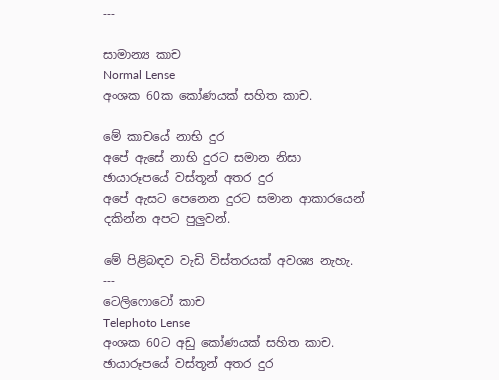---

සාමාන්‍ය කාච
Normal Lense
අංශක 60ක කෝණයක් සහිත කාච.

මේ කාචයේ නාභි දුර
අපේ ඇසේ නාභි දුරට සමාන නිසා
ඡායාරූපයේ වස්තූන් අතර දුර
අපේ ඇසට පෙනෙන දුරට සමාන ආකාරයෙන්
දකින්න අපට පුලුවන්.

මේ පිළිබඳව වැඩි විස්තරයක් අවශ්‍ය නැහැ.
---
ටෙලිෆොටෝ කාච
Telephoto Lense
අංශක 60ට අඩු කෝණයක් සහිත කාච.
ඡායාරූපයේ වස්තූන් අතර දුර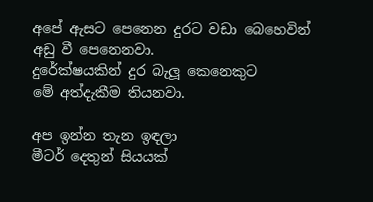අපේ ඇසට පෙනෙන දුරට වඩා බෙහෙවින්
අඩු වී පෙනෙනවා.
දුරේක්ෂයකින් දුර බැලූ කෙනෙකුට
මේ අත්දැකීම තියනවා.

අප ඉන්න තැන ඉඳලා
මීටර් දෙතුන් සියයක්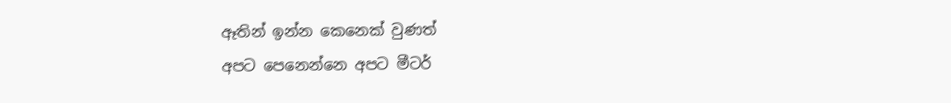ඈතින් ඉන්න කෙනෙක් වුණත්
අපට පෙනෙන්නෙ අපට මීටර්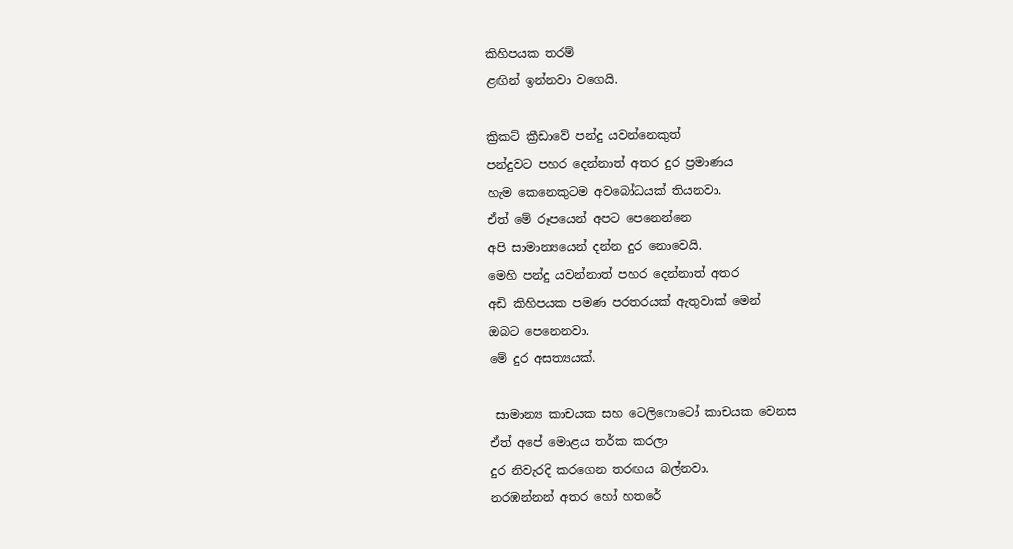කිහිපයක තරම්
ළඟින් ඉන්නවා වගෙයි.

ක්‍රිකට් ක්‍රීඩාවේ පන්දු යවන්නෙකුත්
පන්දුවට පහර දෙන්නාත් අතර දුර ප්‍රමාණය
හැම කෙනෙකුටම අවබෝධයක් තියනවා.
ඒත් මේ රූපයෙන් අපට පෙනෙන්නෙ
අපි සාමාන්‍යයෙන් දන්න දුර නොවෙයි.
මෙහි පන්දු යවන්නාත් පහර දෙන්නාත් අතර
අඩි කිහිපයක පමණ පරතරයක් ඇතුවාක් මෙන්
ඔබට පෙනෙනවා.
මේ දුර අසත්‍යයක්.

 සාමාන්‍ය කාචයක සහ ටෙලිෆොටෝ කාචයක වෙනස
ඒත් අපේ මොළය තර්ක කරලා
දුර නිවැරදි කරගෙන තරඟය බල්නවා.
නරඹන්නන් අතර හෝ හතරේ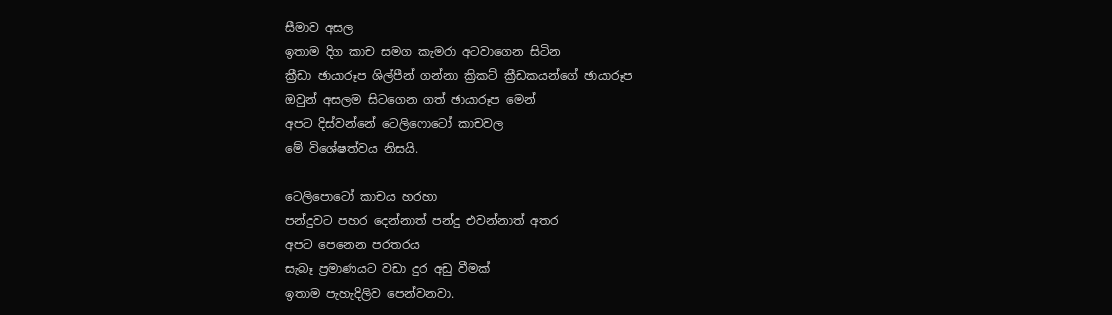සීමාව අසල
ඉතාම දිග කාච සමග කැමරා අටවාගෙන සිටින
ක්‍රීඩා ඡායාරූප ශිල්පීන් ගන්නා ක්‍රිකට් ක්‍රීඩකයන්ගේ ඡායාරූප
ඔවුන් අසලම සිටගෙන ගත් ඡායාරූප මෙන්
අපට දිස්වන්නේ ටෙලිෆොටෝ කාචවල
මේ විශේෂත්වය නිසයි.

ටෙලිපොටෝ කාචය හරහා
පන්දුවට පහර දෙන්නාත් පන්දු එවන්නාත් අතර
අපට පෙනෙන පරතරය
සැබෑ ප්‍රමාණයට වඩා දුර අඩු වීමක්
ඉතාම පැහැදිලිව පෙන්වනවා.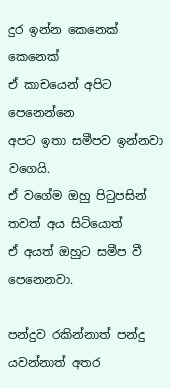දුර ඉන්න කෙනෙක් කෙනෙක්
ඒ කාචයෙන් අපිට පෙනෙන්නෙ
අපට ඉතා සමීපව ඉන්නවා වගෙයි.
ඒ වගේම ඔහු පිටුපසින් තවත් අය සිටියොත්
ඒ අයත් ඔහුට සමීප වී පෙනෙනවා.

පන්දුව රකින්නාත් පන්දු යවන්නාත් අතර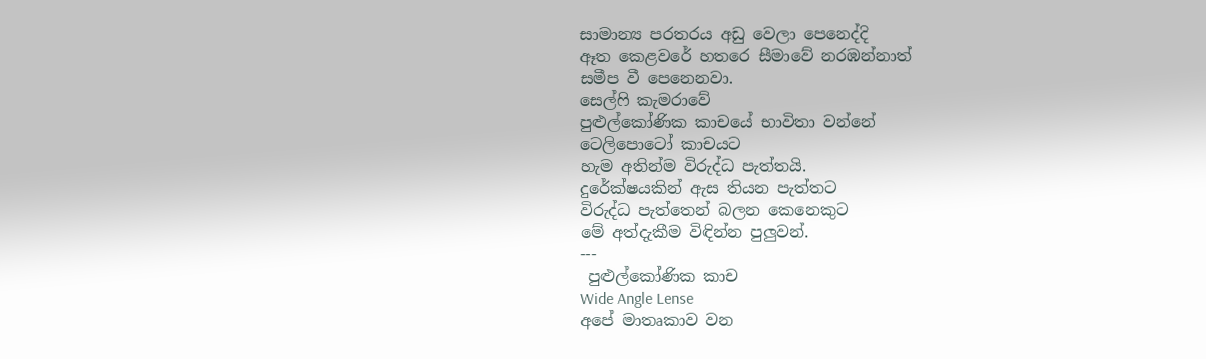සාමාන්‍ය පරතරය අඩු වෙලා පෙනෙද්දි
ඈත කෙළවරේ හතරෙ සීමාවේ නරඹන්නාත්
සමීප වී පෙනෙනවා.
සෙල්ෆි කැමරාවේ
පුළුල්කෝණික කාචයේ භාවිතා වන්නේ
ටෙලිපොටෝ කාචයට
හැම අතින්ම විරුද්ධ පැත්තයි.
දුරේක්ෂයකින් ඇස තියන පැත්තට
විරුද්ධ පැත්තෙන් බලන කෙනෙකුට
මේ අත්දැකීම විඳින්න පුලුවන්.
---
 පුළුල්කෝණික කාච
Wide Angle Lense
අපේ මාතෘකාව වන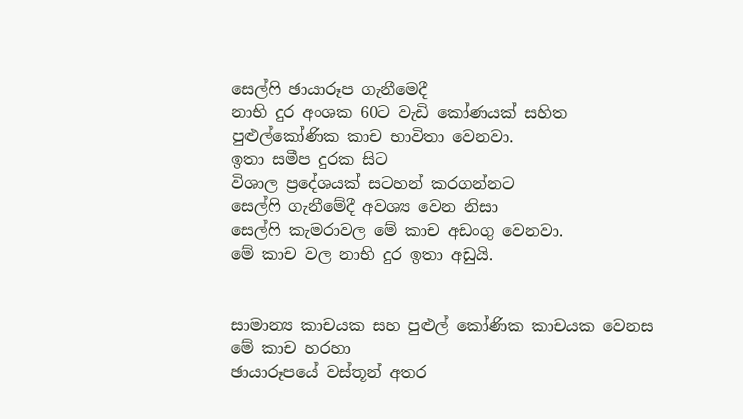සෙල්ෆි ඡායාරූප ගැනීමෙදී
නාභි දුර අංශක 60ට වැඩි කෝණයක් සහිත
පුළුල්කෝණික කාච භාවිතා වෙනවා.
ඉතා සමීප දුරක සිට
විශාල ප්‍රදේශයක් සටහන් කරගන්නට
සෙල්ෆි ගැනීමේදී අවශ්‍ය වෙන නිසා
සෙල්ෆි කැමරාවල මේ කාච අඩංගු වෙනවා.
මේ කාච වල නාභි දුර ඉතා අඩුයි.


සාමාන්‍ය කාචයක සහ පුළුල් කෝණික කාචයක වෙනස
මේ කාච හරහා
ඡායාරූපයේ වස්තූන් අතර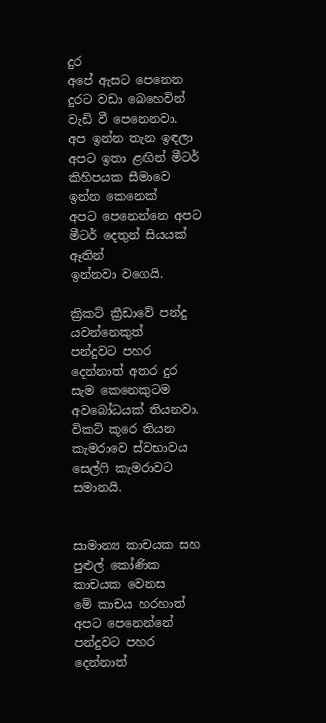දුර
අපේ ඇසට පෙනෙන දුරට වඩා බෙහෙවින්
වැඩි වී පෙනෙනවා.
අප ඉන්න තැන ඉඳලා
අපට ඉතා ළඟින් මීටර් කිහිපයක සීමාවෙ ඉන්න කෙනෙක්
අපට පෙනෙන්නෙ අපට මීටර් දෙතුන් සියයක් ඈතින්
ඉන්නවා වගෙයි.

ක්‍රිකට් ක්‍රීඩාවේ පන්දු යවන්නෙකුත්
පන්දුවට පහර දෙන්නාත් අතර දුර
සැම කෙනෙකුටම අවබෝධයක් තියනවා.
විකට් කූරෙ තියන කැමරාවෙ ස්වභාවය
සෙල්ෆි කැමරාවට සමානයි.


සාමාන්‍ය කාචයක සහ පුළුල් කෝණික කාචයක වෙනස
මේ කාචය හරහාත් අපට පෙනෙන්නේ
පන්දුවට පහර දෙන්නාත්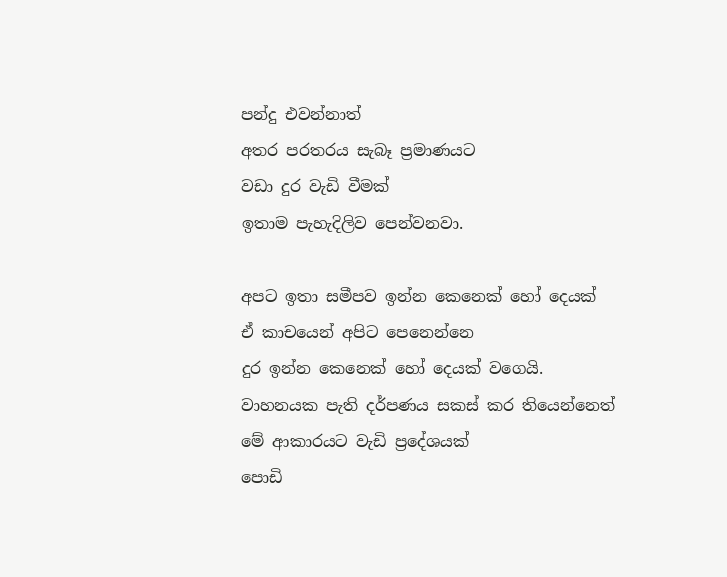පන්දු එවන්නාත්
අතර පරතරය සැබෑ ප්‍රමාණයට
වඩා දුර වැඩි වීමක්
ඉතාම පැහැදිලිව පෙන්වනවා.

අපට ඉතා සමීපව ඉන්න කෙනෙක් හෝ දෙයක්
ඒ කාචයෙන් අපිට පෙනෙන්නෙ
දුර ඉන්න කෙනෙක් හෝ දෙයක් වගෙයි.
වාහනයක පැති දර්පණය සකස් කර තියෙන්නෙත්
මේ ආකාරයට වැඩි ප්‍රදේශයක්
පොඩි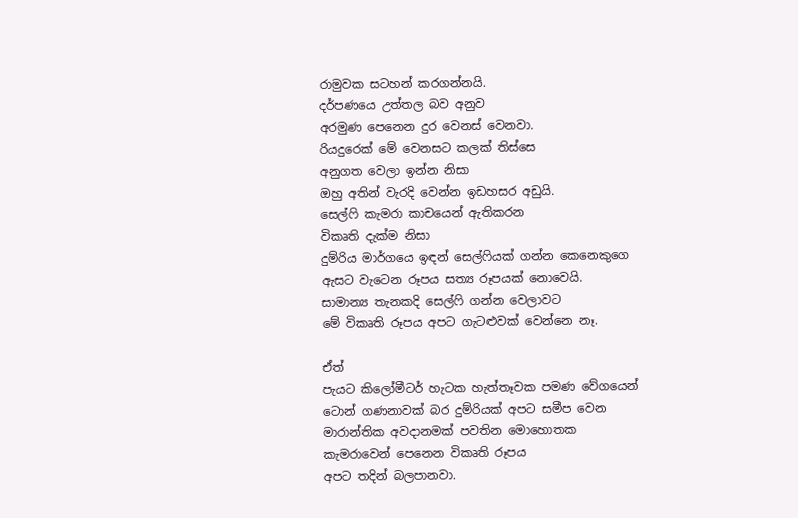රාමුවක සටහන් කරගන්නයි.
දර්පණයෙ උත්තල බව අනුව
අරමුණ පෙනෙන දුර වෙනස් වෙනවා.
රියදුරෙක් මේ වෙනසට කලක් තිස්සෙ
අනුගත වෙලා ඉන්න නිසා
ඔහු අතින් වැරදි වෙන්න ඉඩහසර අඩුයි.
සෙල්ෆි කැමරා කාචයෙන් ඇතිකරන
විකෘති දැක්ම නිසා
දුම්රිය මාර්ගයෙ ඉඳන් සෙල්ෆියක් ගන්න කෙනෙකුගෙ
ඇසට වැටෙන රූපය සත්‍ය රූපයක් නොවෙයි.
සාමාන්‍ය තැනකදි සෙල්ෆි ගන්න වෙලාවට
මේ විකෘති රූපය අපට ගැටළුවක් වෙන්නෙ නෑ.

ඒත්
පැයට කිලෝමීටර් හැටක හැත්තෑවක පමණ වේගයෙන්
ටොන් ගණනාවක් බර දුම්රියක් අපට සමීප වෙන
මාරාන්තික අවදානමක් පවතින මොහොතක
කැමරාවෙන් පෙනෙන විකෘති රූපය
අපට තදින් බලපානවා.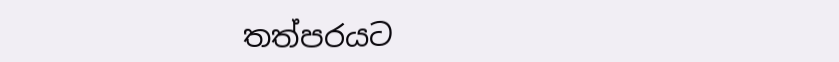තත්පරයට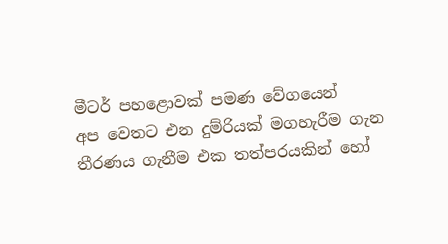මීටර් පහළොවක් පමණ වේගයෙන්
අප වෙතට එන දුම්රියක් මගහැරීම ගැන
තීරණය ගැනීම එක තත්පරයකින් හෝ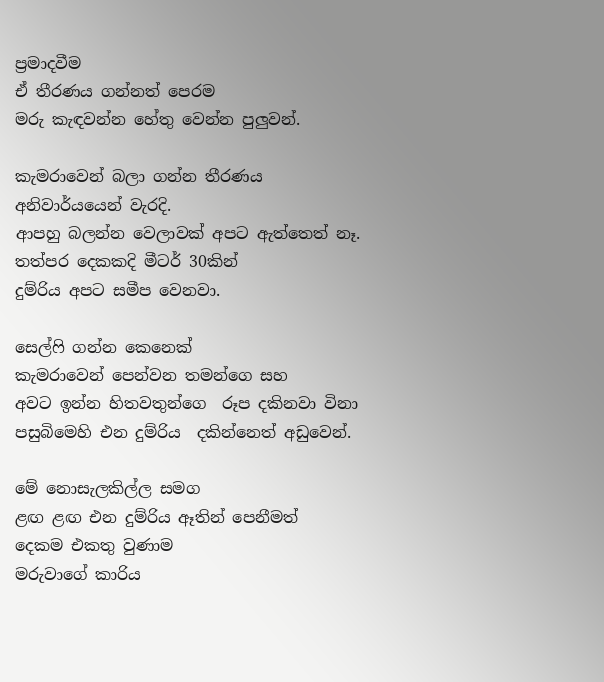ප්‍රමාදවීම
ඒ තීරණය ගන්නත් පෙරම
මරු කැඳවන්න හේතු වෙන්න පුලුවන්.

කැමරාවෙන් බලා ගන්න තීරණය
අනිවාර්යයෙන් වැරදි.
ආපහු බලන්න වෙලාවක් අපට ඇත්තෙත් නෑ.
තත්පර දෙකකදි මීටර් 30කින්
දුම්රිය අපට සමීප වෙනවා.

සෙල්ෆි ගන්න කෙනෙක්
කැමරාවෙන් පෙන්වන තමන්ගෙ සහ
අවට ඉන්න හිතවතුන්ගෙ  රූප දකිනවා විනා
පසුබිමෙහි එන දුම්රිය  දකින්නෙත් අඩුවෙන්.

මේ නොසැලකිල්ල සමග
ළඟ ළඟ එන දුම්රිය ඈතින් පෙනීමත්
දෙකම එකතු වුණාම
මරුවාගේ කාරිය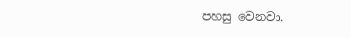පහසු වෙනවා.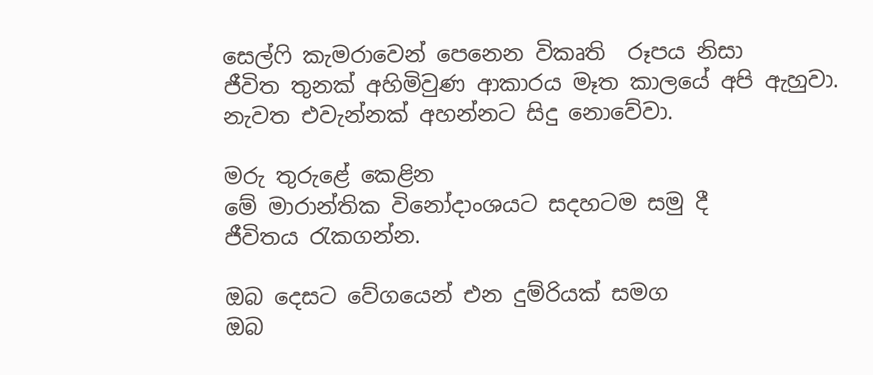සෙල්ෆි කැමරාවෙන් පෙනෙන විකෘති  රූපය නිසා
ජීවිත තුනක් අහිමිවුණ ආකාරය මෑත කාලයේ අපි ඇහුවා.
නැවත එවැන්නක් අහන්නට සිදු නොවේවා.

මරු තුරුළේ කෙළින
මේ මාරාන්තික විනෝදාංශයට සදහටම සමු දී
ජීවිතය රැකගන්න.

ඔබ දෙසට වේගයෙන් එන දුම්රියක් සමග
ඔබ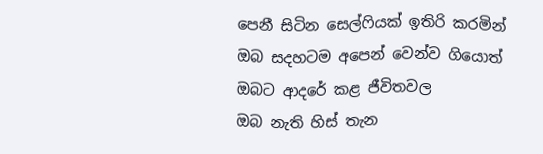පෙනී සිටින සෙල්ෆියක් ඉතිරි කරමින්
ඔබ සදහටම අපෙන් වෙන්ව ගියොත්
ඔබට ආදරේ කළ ජීවිතවල
ඔබ නැති හිස් තැන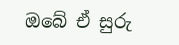ඔබේ ඒ සුරු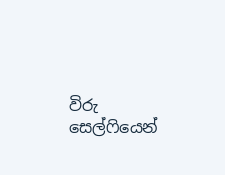විරු සෙල්ෆියෙන්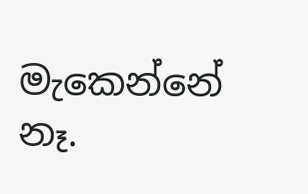මැකෙන්නේ නෑ.